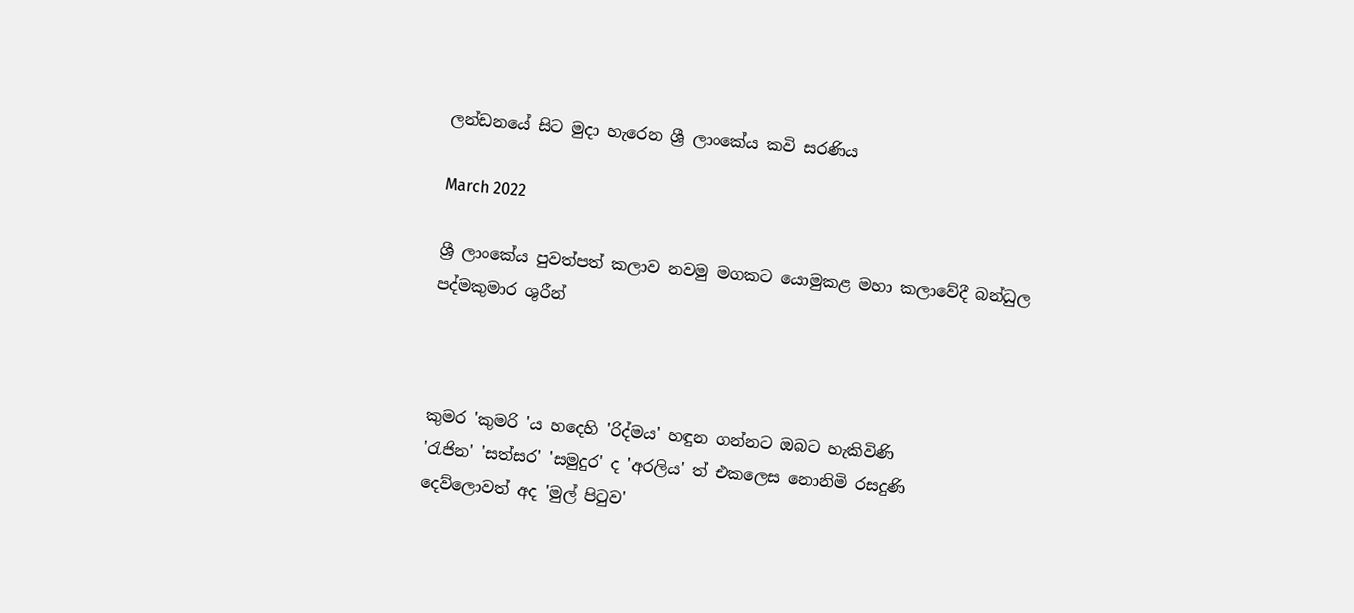ලන්ඩනයේ සිට මුදා හැරෙන ශ්‍රී ලාංකේය කවි සරණිය

March 2022

ශ්‍රී ලාංකේය පුවත්පත් කලාව නවමු මගකට යොමුකළ මහා කලාවේදී බන්ධුල පද්මකුමාර ශුරීන්



කුමර 'කුමරි 'ය හදෙහි 'රිද්මය' හඳුන ගන්නට ඔබට හැකිවිණි
'රැජින' 'සත්සර' 'සමුදුර' ද 'අරලිය' ත් එකලෙස නොනිමි රසදුණි
දෙව්ලොවත් අද 'මුල් පිටුව'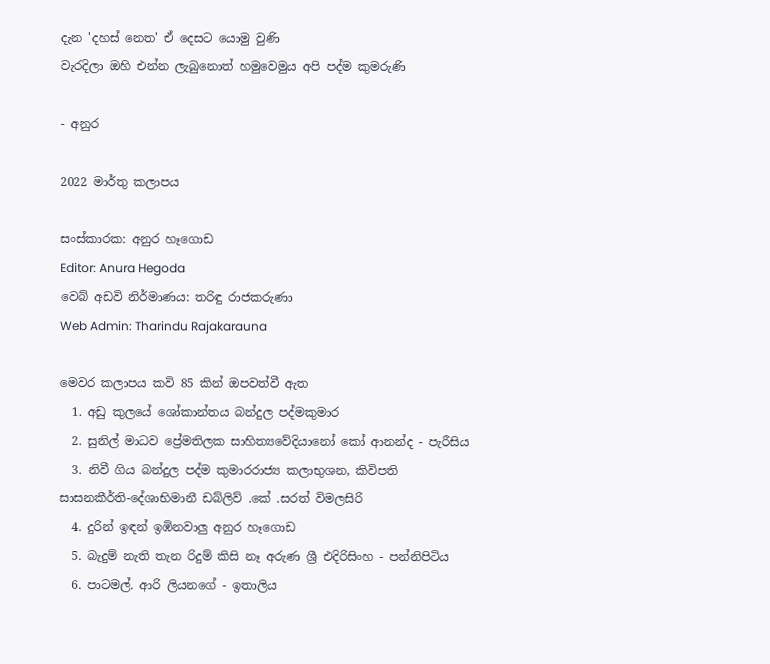දැන 'දහස් නෙත' ඒ දෙසට යොමු වුණි
වැරදිලා ඔහි එන්න ලැබුනොත් හමුවෙමුය අපි පද්ම කුමරුණි

- අනුර

2022 මාර්තු කලාපය

සංස්කාරක: අනුර හෑගොඩ
Editor: Anura Hegoda
වෙබ් අඩවි නිර්මාණය: තරිඳු රාජකරුණා
Web Admin: Tharindu Rajakarauna

මෙවර කලාපය කවි 85 කින් ඔපවත්වී ඇත
  1. අඩු කුලයේ ශෝකාන්තය බන්දුල පද්මකුමාර
  2. සුනිල් මාධව ප්‍රේමතිලක සාහිත්‍යවේදියානෝ කෝ ආනන්ද - පැරීසිය
  3. නිවී ගිය බන්දුල පද්ම කුමාරරාජ්‍ය කලාභුශන, කිවිපති සාසනකීර්ති-දේශාභිමානී ඩබ්ලිව් .කේ .සරත් විමලසිරි
  4. දුරින් ඉඳන් ඉඹිනවාලු අනුර හෑගොඩ
  5. බැදුම් නැති තැන රිදුම් කිසි නෑ අරුණ ශ්‍රී එදිරිසිංහ - පන්නිපිටිය
  6. පාටමල්. ආරි ලියනගේ - ඉතාලිය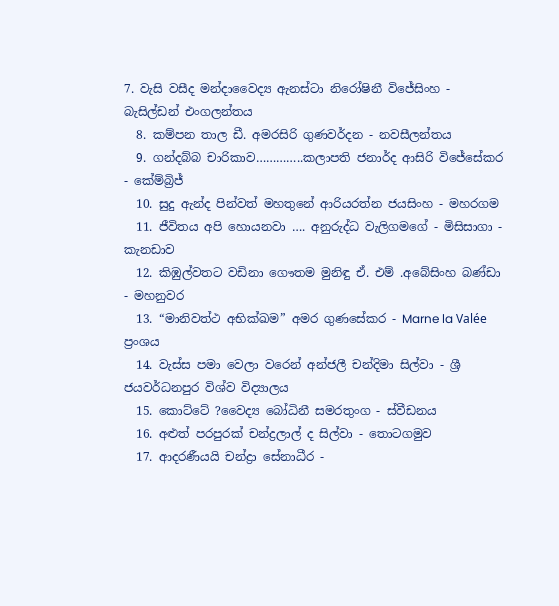7. වැසි වසීද මන්දාවෛද්‍ය ඇනස්ටා නිරෝෂිනී විජේසිංහ - බැසිල්ඩන් එංගලන්තය
  8. කම්පන තාල ඩී. අමරසිරි ගුණවර්දන - නවසීලන්තය
  9. ගන්දබ්බ චාරිකාව…………..කලාපති ජනාර්ද ආසිරි විජේසේකර - කේම්බ්‍රිජ්
  10. සුදු ඇන්ද පින්වත් මහතුනේ ආරියරත්න ජයසිංහ - මහරගම
  11. ජීවිතය අපි හොයනවා …. අනුරුද්ධ වැලිගමගේ - මිසිසාගා - කැනඩාව
  12. කිඹුල්වතට වඩිනා ගෞතම මුනිඳු ඒ. එම් .අබේසිංහ බණ්ඩා - මහනුවර
  13. “මානිවත්ථ අභික්ඛම” අමර ගුණසේකර - Marne la Valée ප්‍රංශය
  14. වැස්ස පමා වෙලා වරෙන් අන්ජලී චන්දිමා සිල්වා - ශ්‍රී ජයවර්ධනපුර විශ්ව විද්‍යාලය
  15. කොට්ටේ ?වෛද්‍ය බෝධිනී සමරතුංග - ස්වීඩනය
  16. අළුත් පරපුරක් චන්ද්‍රලාල් ද සිල්වා - තොටගමුව
  17. ආදරණීයයි චන්ද්‍රා සේනාධීර -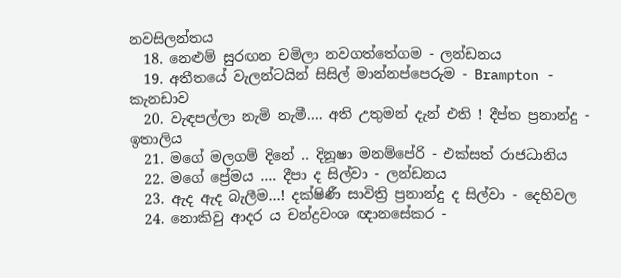නවසිලන්තය
  18. නෙළුම් සුරඟන චමිලා නවගත්තේගම - ලන්ඩනය
  19. අතීතයේ වැලන්ටයින් සිසිල් මාන්නප්පෙරුම - Brampton - කැනඩාව
  20. වැඳපල්ලා නැමි නැමී…. අති උතුමන් දැන් එති ! දීප්ත ප්‍රනාන්දු - ඉතාලිය
  21. මගේ මලගම් දිනේ .. දිනූෂා මනම්පේරි - එක්සත් රාජධානිය
  22. මගේ ප්‍රේමය …. දීපා ද සිල්වා - ලන්ඩනය
  23. ඇද ඇද බැලීම…! දක්ෂිණී සාවිත්‍රි ප්‍රනාන්දු ද සිල්වා - දෙහිවල
  24. නොකිවු ආදර ය චන්ද්‍රවංශ ඥානසේකර -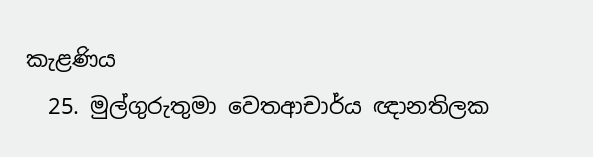කැළණිය
  25. මුල්ගුරුතුමා වෙතආචාර්ය ඥානතිලක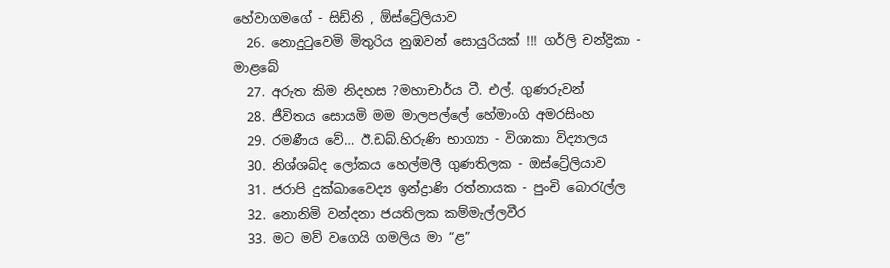හේවාගමගේ - සිඩ්නි , ඕස්ට්‍රේලියාව
  26. නොදුටුවෙමි මිතුරිය නුඹවන් සොයුරියක් !!! ගර්ලි චන්ද්‍රිකා - මාළබේ
  27. අරුත කිම නිදහස ?මහාචාර්ය ටී. එල්. ගුණරුවන්
  28. ජීවිතය සොයමි මම මාලපල්ලේ හේමාංගි අමරසිංහ
  29. රමණීය වේ… ඊ.ඩබ්.හිරුණි භාග්‍යා - විශාකා විද්‍යාලය
  30. නිශ්ශබ්ද ලෝකය හෙල්මලී ගුණතිලක - ඔස්ට්‍රේලියාව
  31. ජරාපි දුක්ඛාවෛද්‍ය ඉන්ද්‍රාණි රත්නායක - පුංචි බොරැල්ල
  32. නොනිමි වන්දනා ජයතිලක කම්මැල්ලවීර
  33. මට මව් වගෙයි ගමලිය මා “ළ”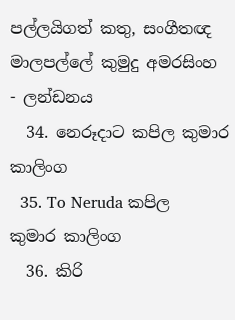පල්ලයිගත් කතු, සංගීතඥ මාලපල්ලේ කුමුදු අමරසිංහ - ලන්ඩනය
  34. නෙරූදාට කපිල කුමාර කාලිංග
  35. To Neruda කපිල කුමාර කාලිංග
  36. කිරි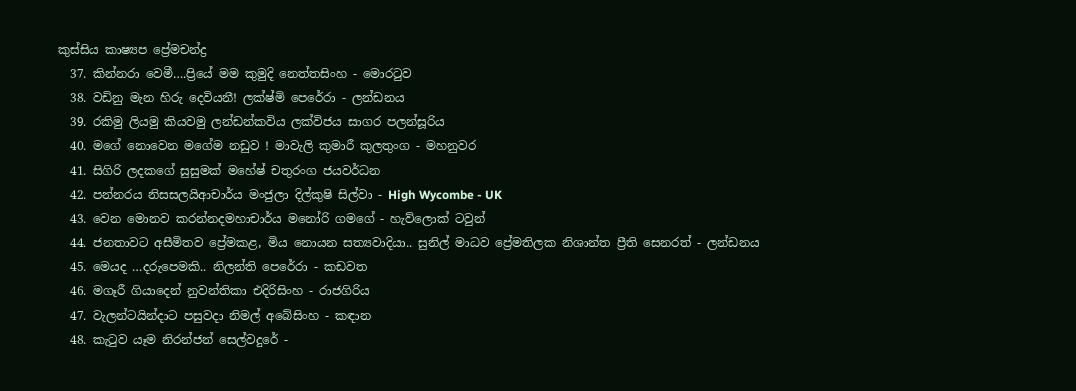කුස්සිය කාෂ්‍යප ප්‍රේමචන්ද්‍ර
  37. කින්නරා වෙමී….ප්‍රියේ මම කුමුදි නෙත්තසිංහ - මොරටුව
  38. වඩිනු මැන හිරු දෙවියනී! ලක්ෂ්මි පෙරේරා - ලන්ඩනය
  39. රකිමු ලියමු කියවමු ලන්ඩන්කවිය ලක්විජය සාගර පලන්සූරිය
  40. මගේ නොවෙන මගේම නඩුව ! මාවැලි කුමාරී කුලතුංග - මහනුවර
  41. සිගිරි ලදකගේ සුසුමක් මහේෂ් චතුරංග ජයවර්ධන
  42. පන්නරය නිසසලයිආචාර්ය මංජුලා දිල්කුෂි සිල්වා - High Wycombe - UK
  43. වෙන මොනව කරන්නදමහාචාර්ය මනෝරි ගමගේ - හැව්ලොක් ටවුන්
  44. ජනතාවට අසීමිතව ප්‍රේමකළ, මිය නොයන සත්‍යවාදියා.. සුනිල් මාධව ප්‍රේමතිලක නිශාන්ත ප්‍රීති සෙනරත් - ලන්ඩනය
  45. මෙයද …දරුපෙමකි.. නිලන්ති පෙරේරා - කඩවත
  46. මගෑරී ගියාදෙන් නුවන්තිකා එදිරිසිංහ - රාජගිරිය
  47. වැලන්ටයින්දාට පසුවදා නිමල් අබේසිංහ - කඳාන
  48. කැටුව යෑම නිරන්ජන් සෙල්වදුරේ -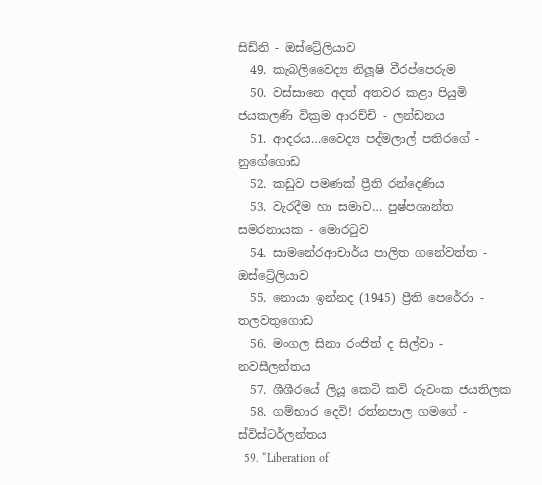සිඩ්නි - ඔස්ට්‍රේලියාව
  49. කැබලිවෛද්‍ය නිලූෂි වීරප්පෙරුම
  50. වස්සානෙ අදත් අතවර කළා පියුමි ජයකලණි වික්‍රම ආරච්චි - ලන්ඩනය
  51. ආදරය…වෛද්‍ය පද්මලාල් පතිරගේ - නුගේගොඩ
  52. කඩුව පමණක් ප්‍රීති රන්දෙණිය
  53. වැරදීම හා සමාව… පුෂ්පශාන්ත සමරනායක - මොරටුව
  54. සාමනේරආචාර්ය පාලිත ගනේවත්ත - ඔස්ට්‍රේලියාව
  55. නොයා ඉන්නද (1945) ප්‍රීති පෙරේරා - තලවතුගොඩ
  56. මංගල සිනා රංජිත් ද සිල්වා - නවසීලන්තය
  57. ශීශීරයේ ලියූ කෙටි කවි රුවංක ජයතිලක
  58. ගම්භාර දෙවි! රත්නපාල ගමගේ - ස්විස්ටර්ලන්තය
  59. “Liberation of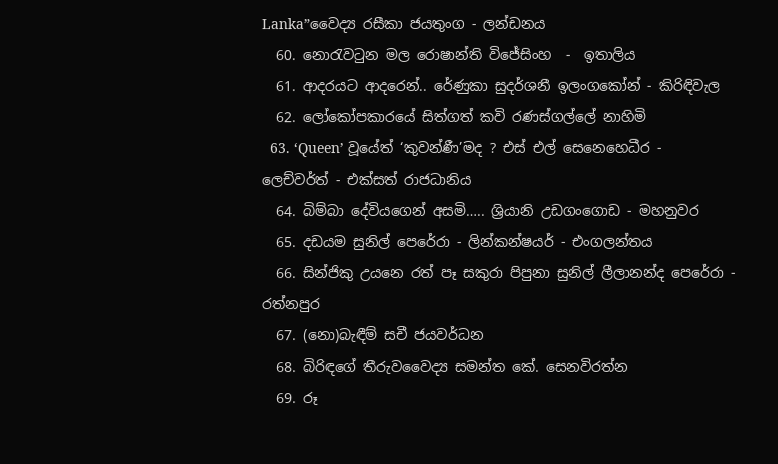Lanka”වෛද්‍ය රසීකා ජයතුංග - ලන්ඩනය
  60. නොරැවටුන මල රොෂාන්ති විජේසිංහ  -  ඉතාලිය
  61. ආදරයට ආදරෙන්.. රේණුකා සුදර්ශනී ඉලංගකෝන් - කිරිඳිවැල
  62. ලෝකෝපකාරයේ සිත්ගත් කවි රණස්ගල්ලේ නාහිමි
  63. ‘Queen’ වූයේත් ‘කුවන්ණී’මද ? එස් එල් සෙනෙහෙධීර - ලෙච්වර්ත් - එක්සත් රාජධානිය
  64. බිම්බා දේවියගෙන් අසමි….. ශ්‍රියානි උඩගංගොඩ - මහනුවර
  65. දඩයම සුනිල් පෙරේරා - ලින්කන්ෂයර් - එංගලන්තය
  66. සින්ජිකු උයනෙ රත් පෑ සකුරා පිපුනා සුනිල් ලීලානන්ද පෙරේරා - රත්නපුර
  67. (නො)බැඳීම් සචී ජයවර්ධන
  68. බිරිඳගේ තීරුවවෛද්‍ය සමන්ත කේ. සෙනවිරත්න
  69. රූ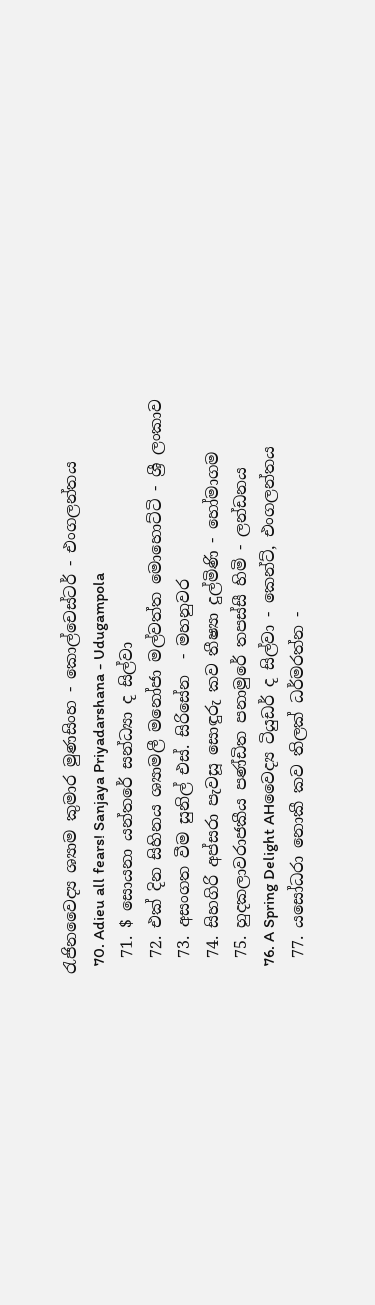රැජිනවෛද්‍ය ශ්‍යාම කුමාර මුණසිංහ - කොල්චෙස්ටර් - එංගලන්තය
  70. Adieu all fears! Sanjaya Priyadarshana - Udugampola
  71. $ සොයනා යන්තරේ සන්ධ්‍යා ද සිල්වා
  72. එක් දින සිහිනය ශ්‍යාමලී මනෝජා මල්වත්ත මොහොට්ටි - ශ්‍රී ලංකාව
  73. අසංගත වීම සුනිල් එස්. සිරිසේන  - මහනුවර
  74. සිහගිරි අප්සරා පැවසූ සොඳුරු කව තීෂ්‍යා දුල්මිණි - හෝමාගම
  75. හුදකලාවරාජකීය පණ්ඩිත පනාමුරේ තපස්සී හිමි - ලන්ඩනය
  76. A Spring Delight AHවෛද්‍ය ටියුඩර් ද සිල්වා - කෙන්ට්, එංගලන්තය
  77. යසෝධරා නොකී කව තිලක් ධර්මරත්න -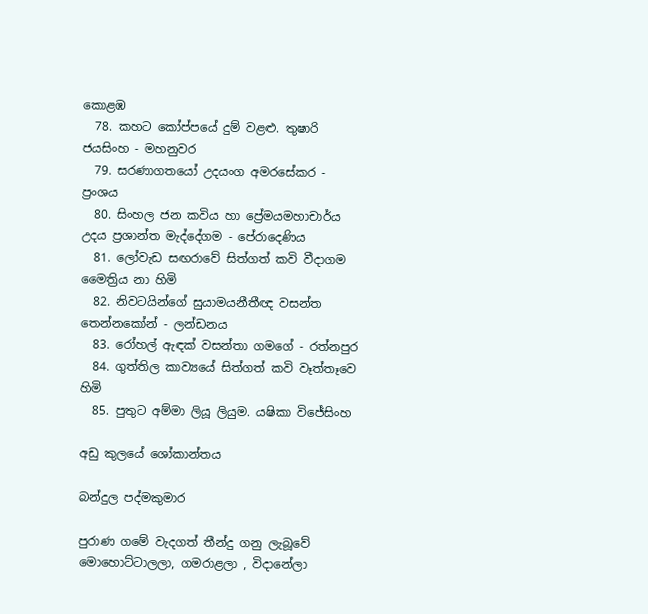කොළඹ
  78. කහට කෝප්පයේ දුම් වළළු. තුෂාරි ජයසිංහ - මහනුවර
  79. සරණාගතයෝ උදයංග අමරසේකර - ප්‍රංශය
  80. සිංහල ජන කවිය හා ප්‍රේමයමහාචාර්ය උදය ප්‍රශාන්ත මැද්දේගම - පේරාදෙණිය
  81. ලෝවැඩ සඟරාවේ සිත්ගත් කවි වීදාගම මෛත්‍රිය නා හිමි
  82. නිවටයින්ගේ සුයාමයනීතීඥ වසන්ත තෙන්නකෝන් - ලන්ඩනය
  83. රෝහල් ඇඳක් වසන්තා ගමගේ - රත්නපුර
  84. ගුත්තිල කාව්‍යයේ සිත්ගත් කවි වෑත්තෑවෙ හිමි
  85. පුතුට අම්මා ලියූ ලියුම. යෂිකා විජේසිංහ

අඩු කුලයේ ශෝකාන්තය

බන්දුල පද්මකුමාර

පුරාණ ගමේ වැදගත් තීන්දු ගනු ලැබූවේ මොහොට්ටාලලා, ගමරාළලා , විදානේලා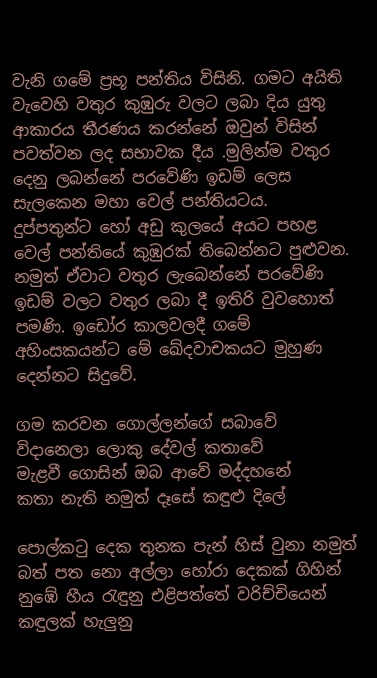වැනි ගමේ ප්‍රභූ පන්තිය විසිනි. ගමට අයිති වැවෙහි වතුර කුඹුරු වලට ලබා දිය යුතු ආකාරය තීරණය කරන්නේ ඔවුන් විසින් පවත්වන ලද සභාවක දීය .මුලින්ම වතුර දෙනු ලබන්නේ පරවේණි ඉඩම් ලෙස සැලකෙන මහා වෙල් පන්තියටය. දුප්පතුන්ට හෝ අඩු කුලයේ අයට පහළ වෙල් පන්තියේ කුඹුරක් තිබෙන්නට පුළුවන. නමුත් ඒවාට වතුර ලැබෙන්නේ පරවේණි ඉඩම් වලට වතුර ලබා දී ඉතිරි වුවහොත් පමණි. ඉඩෝර කාලවලදී ගමේ අහිංසකයන්ට මේ ඛේදවාචකයට මුහුණ දෙන්නට සිදුවේ.

ගම කරවන ගොල්ලන්ගේ සබාවේ
විදානෙලා ලොකු දේවල් කතාවේ
මැළවී ගොසින් ඔබ ආවේ මද්දහනේ
කතා නැති නමුත් දෑසේ කඳුළු දිලේ

පොල්කටු දෙක තුනක පැන් හිස් වුනා නමුත්
බත් පත නො අල්ලා හෝරා දෙකක් ගිහින්
නුඹේ හීය රැඳුනු එළිපත්තේ වරිච්චියෙන්
කඳුලක් හැලුනු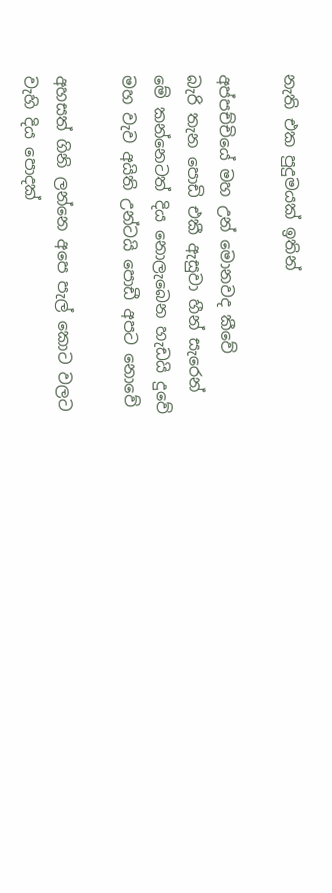නැති එක පුදුමයක් ඉතින්

අප්පච්චියේ මහ උන් මොනවද කීවේ
බැරි තැන පොඩි එකී ඇසුවා හීන් සැරෙන්
මේ කන්නෙටත් දිය නොලැබෙන හැඩයි දුවේ
මහ වැව අයිති උන්ටයි පොඩී අපට නොවේ

අහසත් ගිනි ලන්නෙ අපෙ පැල් කොට වලට
වැහි දිය පොදක්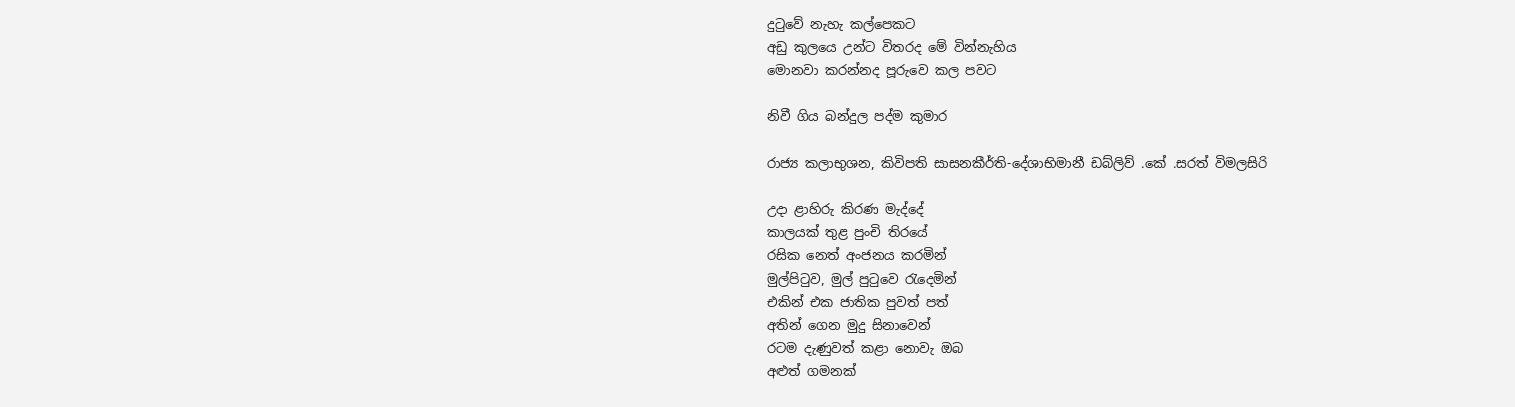දුටුවේ නැහැ කල්පෙකට
අඩු කුලයෙ උන්ට විතරද මේ වින්නැහිය
මොනවා කරන්නද පූරුවෙ කල පවට

නිවී ගිය බන්දුල පද්ම කුමාර

රාජ්‍ය කලාභුශන, කිවිපති සාසනකීර්ති-දේශාභිමානී ඩබ්ලිව් .කේ .සරත් විමලසිරි

උදා ළාහිරු කිරණ මැද්දේ
කාලයක් තුළ පුංචි තිරයේ
රසික නෙත් අංජනය කරමින්
මුල්පිටුව, මුල් පුටුවෙ රැදෙමින්
එකින් එක ජාතික පුවත් පත්
අතින් ගෙන මුදු සිනාවෙන්
රටම දැණුවත් කළා නොවැ ඔබ
අළුත් ගමනක්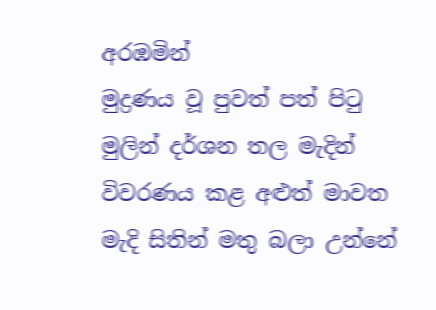අරඹමින්
මුද්‍රණය වූ පුවත් පත් පිටු
මුලින් දර්ශන තල මැදින්
විවරණය කළ අළුත් මාවත
මැදි සිතින් මතු බලා උන්නේ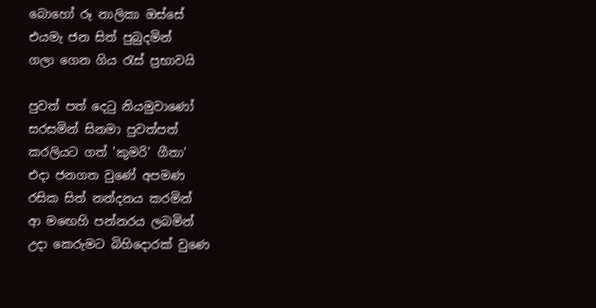බොහෝ රූ නාලිකා ඔස්සේ
එයමැ ජන සිත් පුබුදමින්
ගලා ගෙන ගිය රැස් ප්‍රභාවයි

පුවත් පත් දෙටු නියමුවාණෝ
සරසමින් සිනමා පුවත්පත්
කරලියට ගත් 'කුමරි' ගීතා'
එදා ජනගත වුණේ අපමණ
රසික සිත් නන්දනය කරමින්
ආ මඟෙහි පන්නරය ලබමින්
උදා කෙරුමට බිහිදොරක් වුණෙ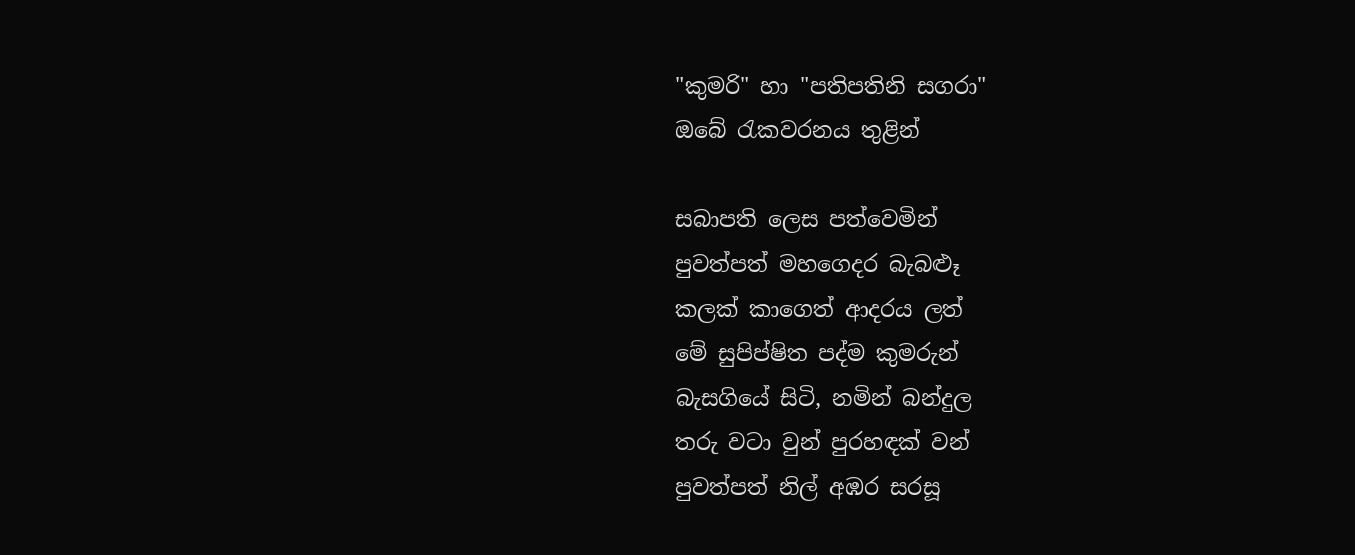"කුමරි" හා "පතිපතිනි සගරා"
ඔබේ රැකවරනය තුළින්

සබාපති ලෙස පත්වෙමින්
පුවත්පත් මහගෙදර බැබළූ
කලක් කාගෙත් ආදරය ලත්
මේ සුපිප්ෂිත පද්ම කුමරුන්
බැසගියේ සිටි, නමින් බන්දුල
තරු වටා වුන් පුරහඳක් වන්
පුවත්පත් නිල් අඹර සරසූ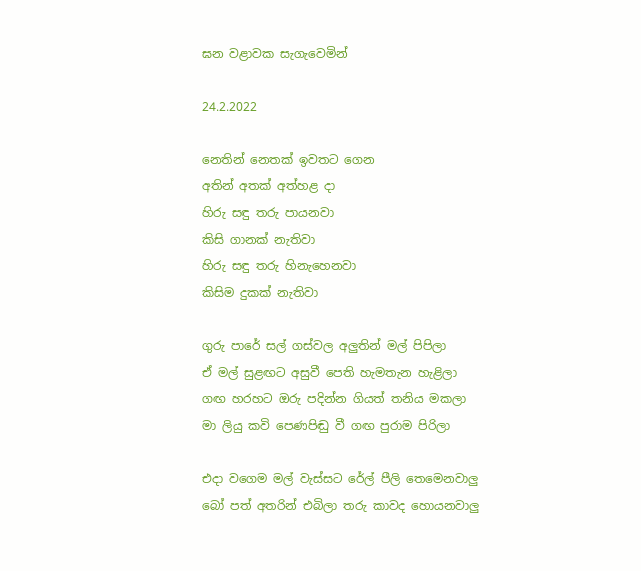ඝන වළාවක සැගැවෙමින්

24.2.2022

නෙතින් නෙතක් ඉවතට ගෙන
අතින් අතක් අත්හළ දා
හිරු සඳු තරු පායනවා
කිසි ගානක් නැතිවා
හිරු සඳු තරු හිනැහෙනවා
කිසිම දුකක් නැතිවා

ගුරු පාරේ සල් ගස්වල අලුතින් මල් පිපිලා
ඒ මල් සුළඟට අසුවී පෙති හැමතැන හැළිලා
ගඟ හරහට ඔරු පදින්න ගියත් තනිය මකලා
මා ලියු කවි පෙණපිඬු වී ගඟ පුරාම පිරිලා

එදා වගෙම මල් වැස්සට රේල් පීලි තෙමෙනවාලු
බෝ පත් අතරින් එබිලා තරු කාවද හොයනවාලු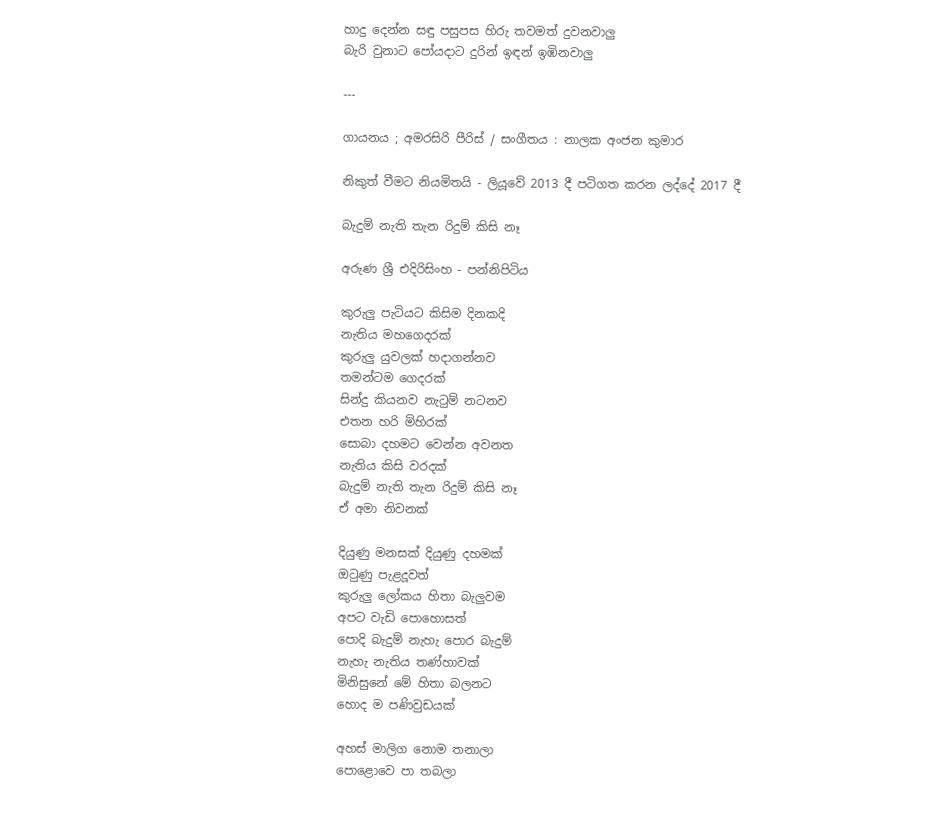හාදු දෙන්න සඳු පසුපස හිරු තවමත් දුවනවාලු
බැරි වුනාට පෝයදාට දුරින් ඉඳන් ඉඹිනවාලු

---

ගායනය ; අමරසිරි පීරිස් / සංගීතය : නාලක අංජන කුමාර

නිකුත් වීමට නියමිතයි - ලියූවේ 2013 දී පටිගත කරන ලද්දේ 2017 දී

බැදුම් නැති තැන රිදුම් කිසි නෑ

අරුණ ශ්‍රී එදිරිසිංහ - පන්නිපිටිය

කුරුලු පැටියට කිසිම දිනකදි
නැතිය මහගෙදරක්
කුරුලු යුවලක් හදාගන්නව
තමන්ටම ගෙදරක්
සින්දු කියනව නැටුම් නටනව
එතන හරි මිහිරක්
සොබා දහමට වෙන්න අවනත
නැතිය කිසි වරදක්
බැදුම් නැති තැන රිදුම් කිසි නෑ
ඒ අමා නිවනක්

දියුණු මනසක් දියුණු දහමක්
ඔටුණු පැළදූවත්
කුරුලු ලෝකය හිතා බැලුවම
අපට වැඩි පොහොසත්
පොදි බැදුම් නැහැ පොර බැදුම්
නැහැ නැතිය තණ්හාවක්
මිනිසුනේ මේ හිතා බලනට
හොද ම පණිවුඩයක්

අහස් මාලිග නොම තනාලා
පොළොවෙ පා තබලා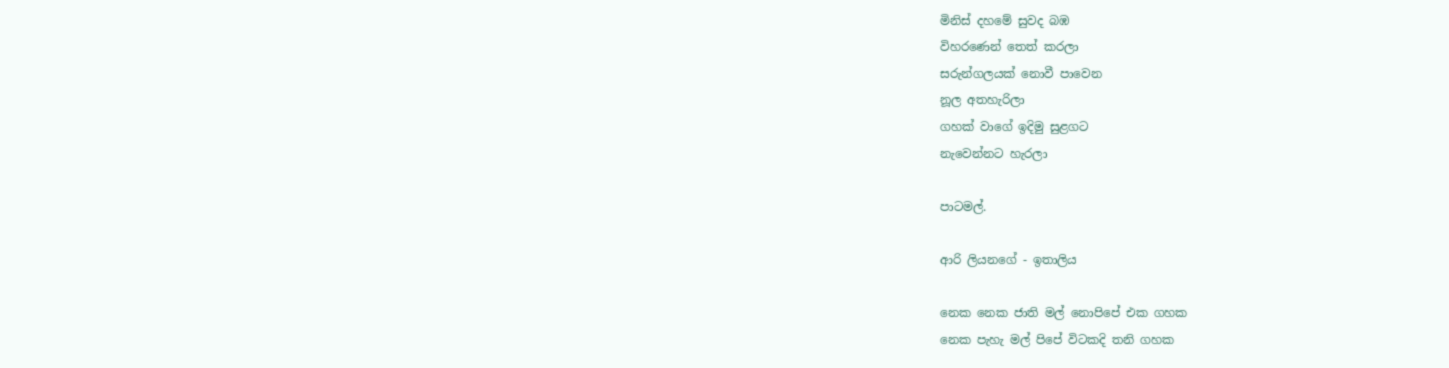මිනිස් දහමේ සුවද බඹ
විහරණෙන් තෙත් කරලා
සරුන්ගලයක් නොවී පාවෙන
නූල අතහැරිලා
ගහක් වාගේ ඉදිමු සුළගට
නැවෙන්නට හැරලා

පාටමල්.

ආරි ලියනගේ - ඉතාලිය

නෙක නෙක ජාති මල් නොපිපේ එක ගහක
නෙක පැහැ මල් පිපේ විටකදි තනි ගහක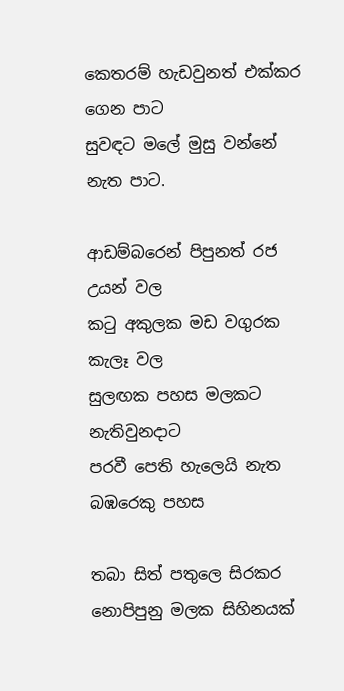කෙතරම් හැඩවුනත් එක්කර ගෙන පාට
සුවඳට මලේ මුසු වන්නේ නැත පාට.

ආඩම්බරෙන් පිපුනත් රජ උයන් වල
කටු අකුලක මඩ වගුරක කැලෑ වල
සුලඟක පහස මලකට නැතිවුනදාට
පරවී පෙති හැලෙයි නැත බඹරෙකු පහස

තබා සිත් පතුලෙ සිරකර නොපිපුනු මලක සිහිනයක්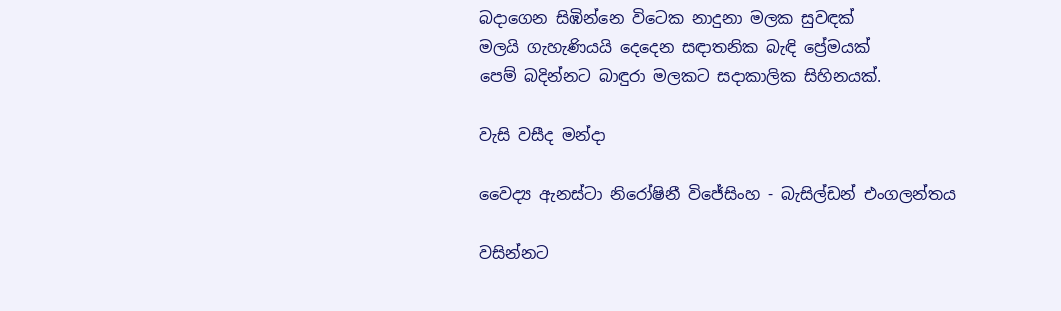බදාගෙන සිඹින්නෙ විටෙක නාදුනා මලක සුවඳක්
මලයි ගැහැණියයි දෙදෙන සඳාතනික බැඳි ප්‍රේමයක්
පෙම් බදින්නට බාඳුරා මලකට සදාකාලික සිහිනයක්.

වැසි වසීද මන්දා

වෛද්‍ය ඇනස්ටා නිරෝෂිනී විජේසිංහ - බැසිල්ඩන් එංගලන්තය

වසින්නට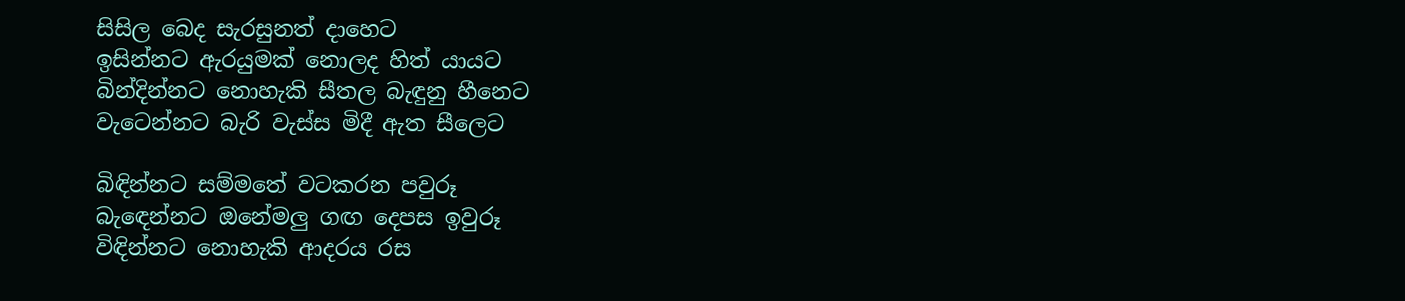සිසිල බෙද සැරසුනත් දාහෙට
ඉසින්නට ඇරයුමක් නොලද හිත් යායට
බින්දින්නට නොහැකි සීතල බැඳුනු හීනෙට
වැටෙන්නට බැරි වැස්ස මිදී ඇත සීලෙට

බිඳින්නට සම්මතේ වටකරන පවුරූ
බැඳෙන්නට ඔනේමලු ගඟ දෙපස ඉවුරූ
විඳින්නට නොහැකි ආදරය රස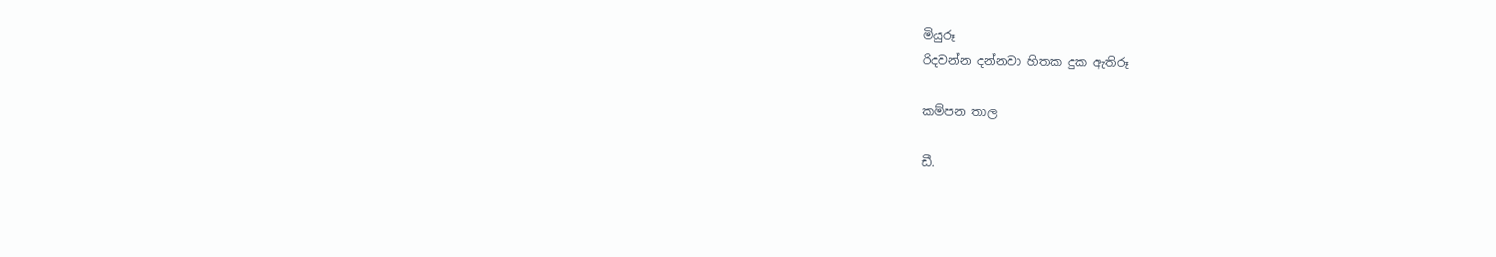මියුරූ
රිදවන්න දන්නවා හිතක දුක ඇතිරූ

කම්පන තාල

ඩී.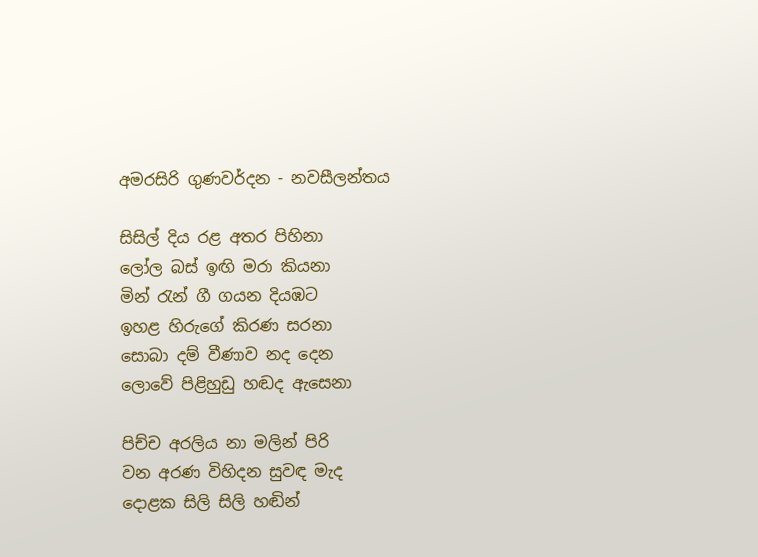අමරසිරි ගුණවර්දන - නවසීලන්තය

සිසිල් දිය රළ අතර පිහිනා
ලෝල බස් ඉඟි මරා කියනා
මින් රැන් ගී ගයන දියඹට
ඉහළ හිරුගේ කිරණ සරනා
සොබා දම් වීණාව නද දෙන
ලොවේ පිළිහුඩු හඬද ඇසෙනා

පිච්ච අරලිය නා මලින් පිරි
වන අරණ විහිදන සුවඳ මැද
දොළක සිලි සිලි හඬින්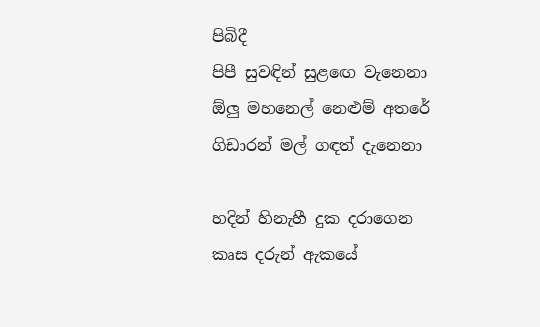පිබිදී
පිපී සුවඳින් සුළඟෙ වැනෙනා
ඕලු මහනෙල් නෙළුම් අතරේ
ගිඩාරන් මල් ගඳත් දැනෙනා

හදින් හිනැහී දුක දරාගෙන
කෘස දරුන් ඇකයේ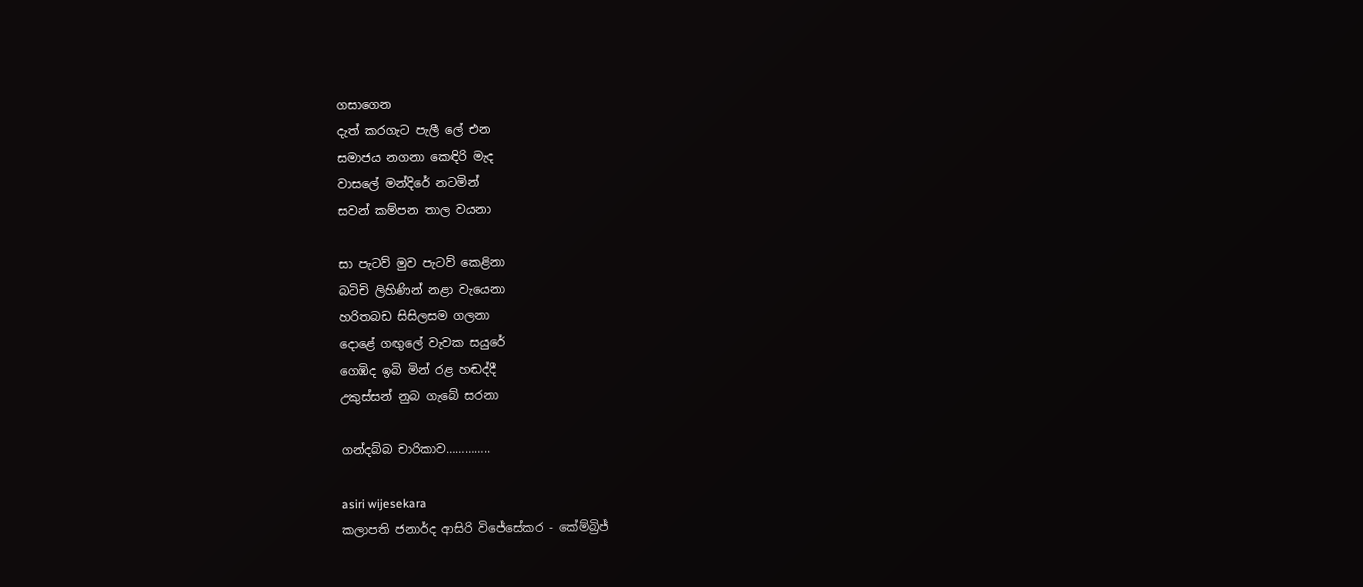ගසාගෙන
දැත් කරගැට පැලී ලේ එන
සමාජය නගනා කෙඳිරි මැද
වාසලේ මන්දිරේ නටමින්
සවන් කම්පන තාල වයනා

සා පැටව් මුව පැටව් කෙළිනා
බටිචි ලිහිණින් නළා වැයෙනා
හරිතබඩ සිසිලසම ගලනා
දොළේ ගඟුලේ වැවක සයුරේ
ගෙඹිද ඉබි මින් රළ හඬද්දී
උකුස්සන් නුබ ගැබේ සරනා

ගන්දබ්බ චාරිකාව…………..

asiri wijesekara
කලාපති ජනාර්ද ආසිරි විජේසේකර - කේම්බ්‍රිජ්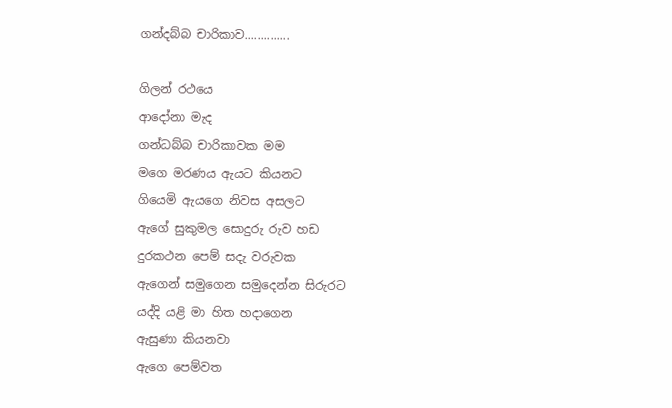ගන්දබ්බ චාරිකාව..............

ගිලන් රථයෙ
ආදෝනා මැද
ගන්ධබ්බ චාරිකාවක මම
මගෙ මරණය ඇයට කියනට
ගියෙමි ඇයගෙ නිවස අසලට
ඇගේ සුකුමල සොදුරු රුව හඩ
දුරකථන පෙම් සදැ වරුවක
ඇගෙන් සමුගෙන සමුදෙන්න සිරුරට
යද්දි යළි මා හිත හදාගෙන
ඇසුණා කියනවා
ඇගෙ පෙම්වත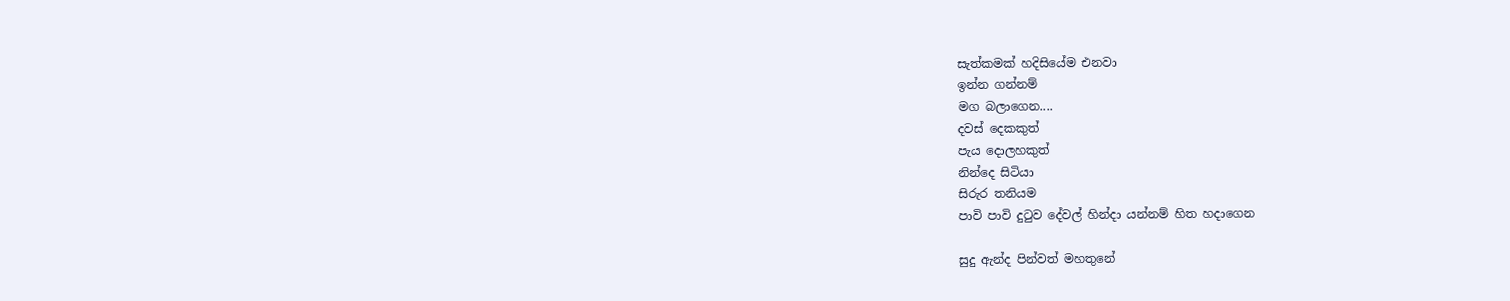සැත්කමක් හදිසියේම එනවා
ඉන්න ගන්නම්
මග බලාගෙන....
දවස් දෙකකුත්
පැය දොලහකුත්
නින්දෙ සිටියා
සිරුර තනියම
පාවි පාවි දුටුව දේවල් හින්දා යන්නම් හිත හදාගෙන

සුදු ඇන්ද පින්වත් මහතුනේ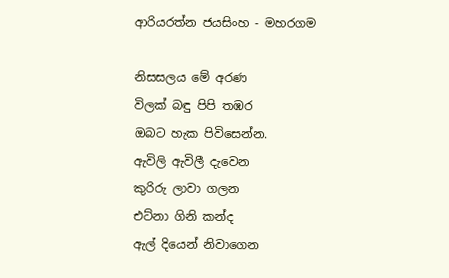ආරියරත්න ජයසිංහ - මහරගම

නිසසලය මේ අරණ
විලක් බඳු පිපි තඹර
ඔබට හැක පිවිසෙන්න.
ඇවිලි ඇවිලී දැවෙන
කුරිරු ලාවා ගලන
එට්නා ගිනි කන්ද
ඇල් දියෙන් නිවාගෙන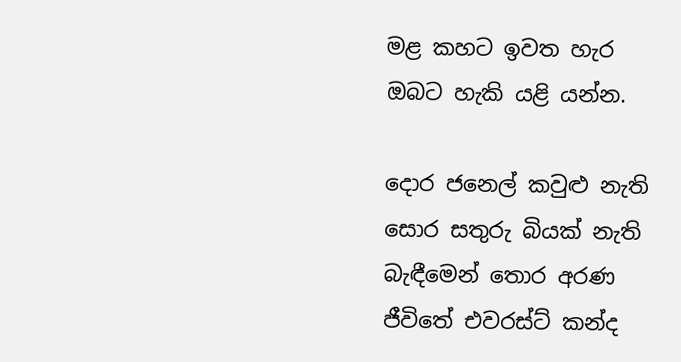මළ කහට ඉවත හැර
ඔබට හැකි යළි යන්න.

දොර ජනෙල් කවුළු නැති
සොර සතුරු බියක් නැති
බැඳීමෙන් තොර අරණ
ජීවිතේ එවරස්ට් කන්ද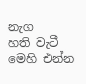නැග
හති වැටී මෙහි එන්න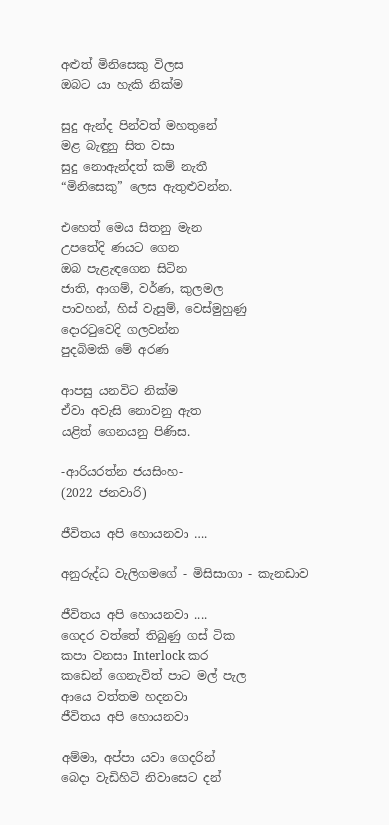අළුත් මිනිසෙකු විලස
ඔබට යා හැකි නික්ම

සුදු ඇන්ද පින්වත් මහතුනේ
මළ බැඳුනු සිත වසා
සුදු නොඇන්දත් කම් නැතී
“මිනිසෙකු” ලෙස ඇතුළුවන්න.

එහෙත් මෙය සිතනු මැන
උපතේදි ණයට ගෙන
ඔබ පැළැඳගෙන සිටින
ජාති, ආගම්, වර්ණ, කුලමල
පාවහන්, හිස් වැසුම්, වෙස්මුහුණු
දොරටුවෙදි ගලවන්න
පුදබිමකි මේ අරණ

ආපසු යනවිට නික්ම
ඒවා අවැසි නොවනු ඇත
යළිත් ගෙනයනු පිණිස.

-ආරියරත්න ජයසිංහ-
(2022 ජනවාරි)

ජීවිතය අපි හොයනවා ….

අනුරුද්ධ වැලිගමගේ - මිසිසාගා - කැනඩාව

ජීවිතය අපි හොයනවා ....
ගෙදර වත්තේ තිබුණු ගස් ටික
කපා වනසා Interlock කර
කඩෙන් ගෙනැවිත් පාට මල් පැල
ආයෙ වත්තම හදනවා
ජීවිතය අපි හොයනවා

අම්මා, අප්පා යවා ගෙදරින්
බෙදා වැඩිහිටි නිවාසෙට දන්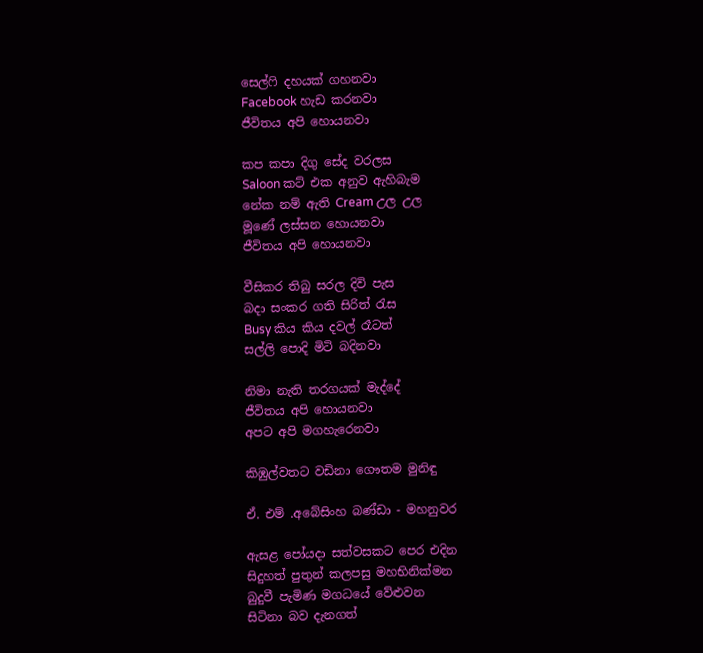සෙල්ෆි දහයක් ගහනවා
Facebook හැඩ කරනවා
ජීවිතය අපි හොයනවා

කප කපා දිගු සේද වරලස
Saloon කට් එක අනුව ඇහිබැම
නේක නම් ඇති Cream උල උල
මූණේ ලස්සන හොයනවා
ජීවිතය අපි හොයනවා

වීසිකර තිබු සරල දිවි පැස
බදා සංකර ගති සිරිත් රැස
Busy කිය කිය දවල් රෑටත්
සල්ලි පොදි මිටි බදිනවා

නිමා නැති තරගයක් මැද්දේ
ජීවිතය අපි හොයනවා
අපට අපි මගහැරෙනවා

කිඹුල්වතට වඩිනා ගෞතම මුනිඳු

ඒ. එම් .අබේසිංහ බණ්ඩා - මහනුවර

ඇසළ පෝයදා සත්වසකට පෙර එදින
සිදුහත් පුතුන් කලපසු මහභිනික්මන
බුදුවී පැමිණ මගධයේ වේළුවන
සිටිනා බව දැනගත්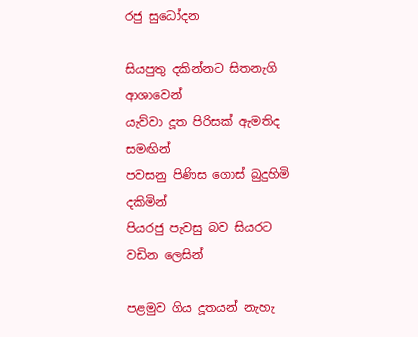රජු සුධෝදන

සියපුතු දකින්නට සිතනැගි ආශාවෙන්
යැව්වා දූත පිරිසක් ඇමතිද සමඟින්
පවසනු පිණිස ගොස් බුදුහිමි දකිමින්
පියරජු පැවසු බව සියරට වඩින ලෙසින්

පළමුව ගිය දූතයන් නැහැ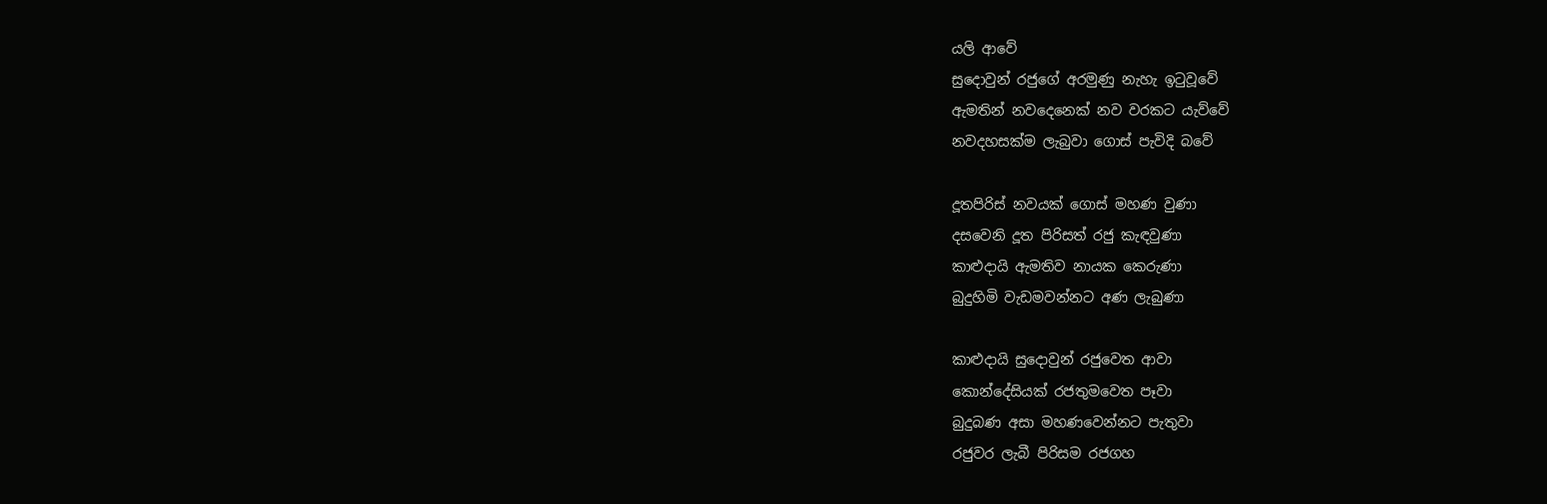යලි ආවේ
සුදොවුන් රජුගේ අරමුණු නැහැ ඉටුවූවේ
ඇමතින් නවදෙනෙක් නව වරකට යැව්වේ
නවදහසක්ම ලැබුවා ගොස් පැවිදි බවේ

දූතපිරිස් නවයක් ගොස් මහණ වුණා
දසවෙනි දූත පිරිසත් රජු කැඳවුණා
කාළුදායි ඇමතිව නායක කෙරුණා
බුදුහිමි වැඩමවන්නට අණ ලැබුණා

කාළුදායි සුදොවුන් රජුවෙත ආවා
කොන්දේසියක් රජතුමවෙත පෑවා
බුදුබණ අසා මහණවෙන්නට පැතුවා
රජුවර ලැබී පිරිසම රජගහ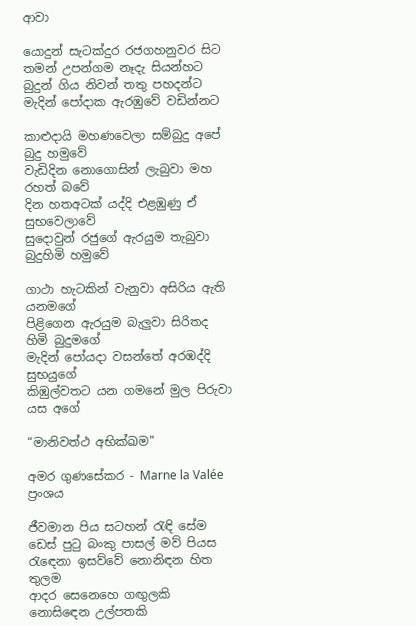ආවා

යොදුන් සැටක්දුර රජගහනුවර සිට
තමන් උපන්ගම නෑදැ සියන්හට
බුදුන් ගිය නිවන් තතු පහදන්ට
මැදින් පෝදාක ඇරඹුවේ වඩින්නට

කාළුදායි මහණවෙලා සම්බුදු අපේ බුදු හමුවේ
වැඩිදින නොගොසින් ලැබුවා මහ රහත් බවේ
දින හතඅටක් යද්දි එළඹුණු ඒ සුභවෙලාවේ
සුදොවුන් රජුගේ ඇරයුම තැබුවා බුදුහිමි හමුවේ

ගාථා හැටකින් වැනුවා අසිරිය ඇති යනමගේ
පිළිගෙන ඇරයුම බැලුවා සිරිතද හිමි බුදුමගේ
මැදින් පෝයදා වසන්තේ අරඹද්දි සුභයුගේ
කිඹුල්වතට යන ගමනේ මුල පිරුවා යස අගේ

“මානිවත්ථ අභික්ඛම”

අමර ගුණසේකර - Marne la Valée ප්‍රංශය

ජීවමාන පිය සටහන් රැඳි සේම
ඩෙස් පුටු බංකු පාසල් මව් පියස
රැඳෙනා ඉසව්වේ නොනිඳන හිත තුලම
ආදර සෙනෙහෙ ගඟුලකි නොසිඳෙන උල්පතකි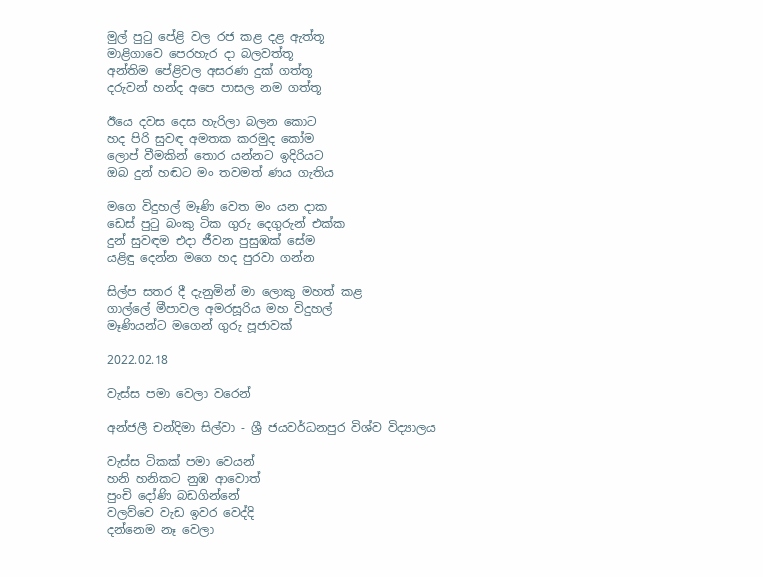මුල් පුටු පේළි වල රජ කළ දළ ඇත්තූ
මාළිගාවෙ පෙරහැර දා බලවත්තූ
අන්තිම පේළිවල අසරණ දුක් ගත්තූ
දරුවන් හන්ද අපෙ පාසල නම ගත්තූ

ඊයෙ දවස දෙස හැරිලා බලන කොට
හද පිරි සුවඳ අමතක කරමුද කෝම
ලොප් වීමකින් තොර යන්නට ඉදිරියට
ඔබ දුන් හඬට මං තවමත් ණය ගැතිය

මගෙ විදුහල් මෑණි වෙත මං යන දාක
ඩෙස් පුටු බංකු ටික ගුරු දෙගුරුන් එක්ක
දුන් සුවඳම එදා ජීවන පුසුඹක් සේම
යළිඳු දෙන්න මගෙ හද පුරවා ගන්න

සිල්ප සතර දී දැනුමින් මා ලොකු මහත් කළ
ගාල්ලේ මීපාවල අමරසූරිය මහ විදුහල්
මෑණියන්ට මගෙන් ගුරු පූජාවක්

2022.02.18

වැස්ස පමා වෙලා වරෙන්

අන්ජලී චන්දිමා සිල්වා - ශ්‍රී ජයවර්ධනපුර විශ්ව විද්‍යාලය

වැස්ස ටිකක් පමා වෙයන්
හනි හනිකට නුඹ ආවොත්
පුංචි දෝණි බඩගින්නේ
වලව්වෙ වැඩ ඉවර වෙද්දි
දන්නෙම නෑ වෙලා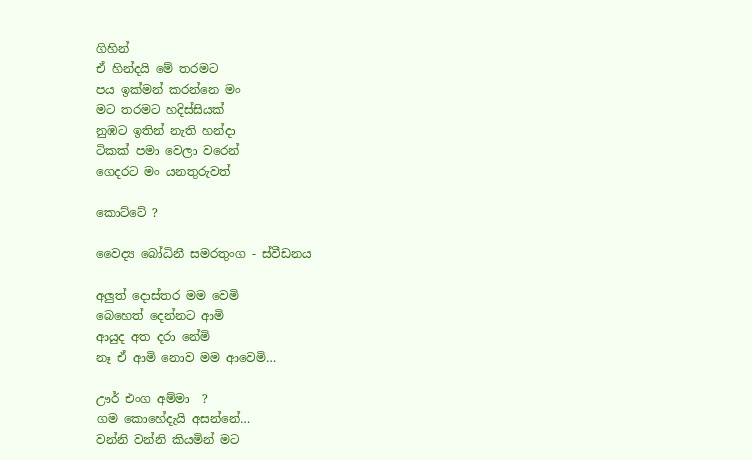ගිහින්
ඒ හින්දයි මේ තරමට
පය ඉක්මන් කරන්නෙ මං
මට තරමට හදිස්සියක්
නුඹට ඉතින් නැති හන්දා
ටිකක් පමා වෙලා වරෙන්
ගෙදරට මං යනතුරුවත්

කොට්ටේ ?

වෛද්‍ය බෝධිනී සමරතුංග - ස්වීඩනය

අලුත් දොස්තර මම වෙමි‍
බෙහෙත් දෙන්නට ආමි‍
ආයුද අත දරා නේමි‍
නෑ ඒ ආමි නොව මම ආවෙමි…

ඌර් එංග අම්මා ‍ ?
ගම කොහේදැයි අසන්නේ…
වන්නි වන්නි කියමින්‍ මට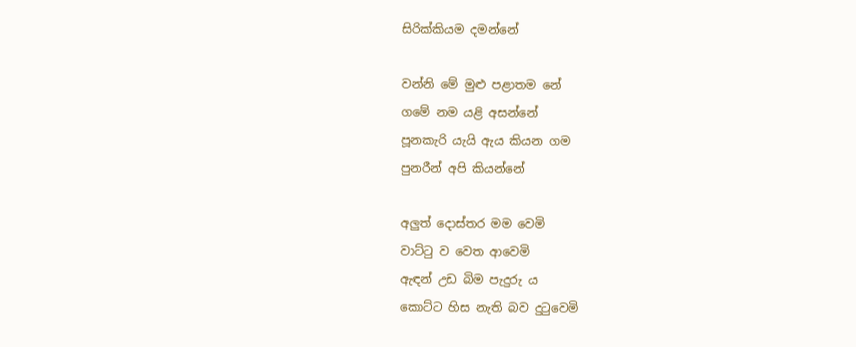සිරික්කියම දමන්නේ‍

වන්නි මේ මුළු පළාතම නේ
ගමේ නම යළි අසන්නේ
පූනකැරි යැයි ඇය කියන ගම‍
පුනරීන් අපි කියන්නේ

අලුත් දොස්තර මම වෙමි
වාට්ටු ව වෙත ආවෙමි
ඇඳන් උඩ බිම පැදුරු ය
කොට්ට හිස නැති බව දුටුවෙමි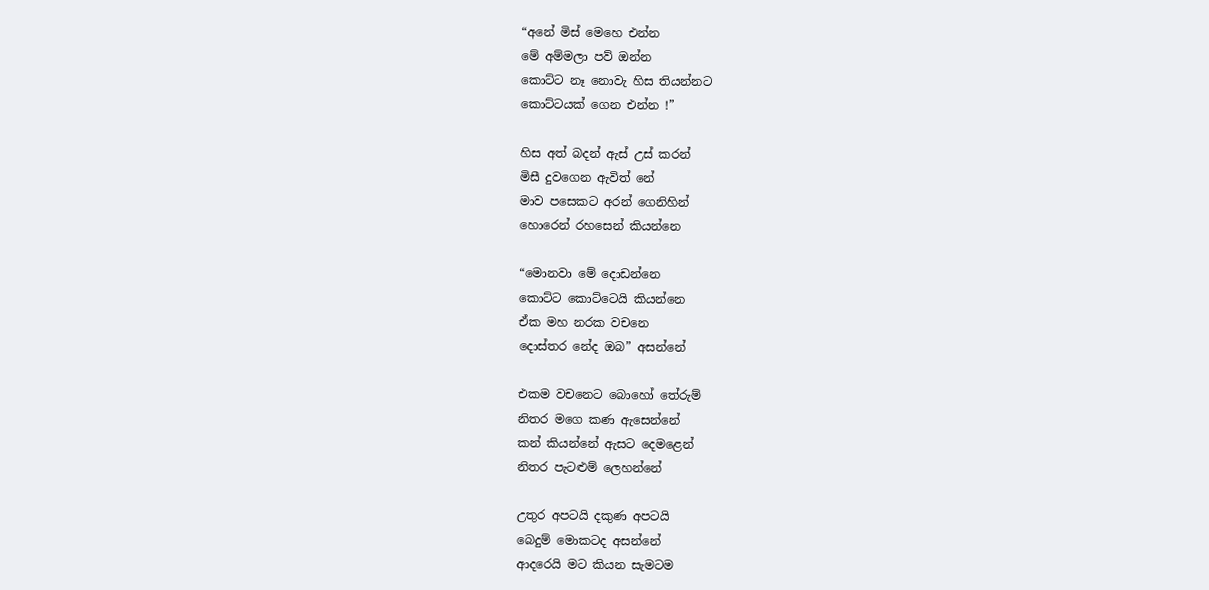“අනේ මිස් මෙහෙ එන්න‍
මේ අම්මලා පව් ඔන්න‍
කොට්ට නෑ නොවැ හිස තියන්නට‍‍
කොට්ටයක් ගෙන එන්න !”

හිස අත් බදන් ඇස් උස් කරන්‍‍
මිසී දුවගෙන ඇවිත් නේ‍
මාව පසෙකට අරන් ගෙනිහින්‍
හොරෙන් රහසෙන් කියන්නෙ ‍‍

“මොනවා මේ දොඩන්නෙ‍‍
කොට්ට කොට්ටෙයි කියන්නෙ‍
ඒක මහ නරක වචනෙ
දොස්තර නේද ඔබ” අසන්නේ

එකම වචනෙට බොහෝ තේරුම්‍‍
නිතර මගෙ කණ ඇසෙන්නේ
කන් කියන්නේ ඇසට දෙමළෙන්
නිතර පැටළුම් ලෙහන්නේ‍

උතුර අපටයි දකුණ අපටයි ‍
බෙදුම් මොකටද අසන්නේ
ආදරෙයි මට කියන සැමටම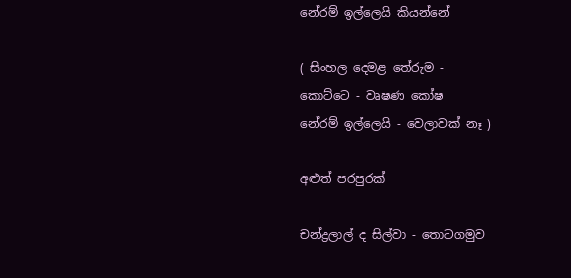නේරම් ඉල්ලෙයි කියන්නේ

( සිංහල දෙමළ තේරුම -
කොට්ටෙ - වෘෂණ කෝෂ
නේරම් ඉල්ලෙයි - වෙලාවක් නෑ )

අළුත් පරපුරක්

චන්ද්‍රලාල් ද සිල්වා - තොටගමුව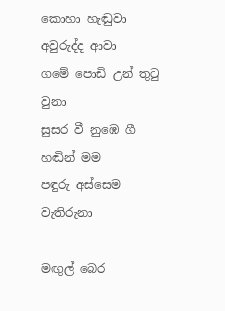කොහා හැඬුවා අවුරුද්ද ආවා
ගමේ පොඩි උන් තුටු වුනා
සුසර වී නුඹෙ ගී හඬින් මම
පඳුරු අස්සෙම වැතිරුනා

මඟුල් බෙර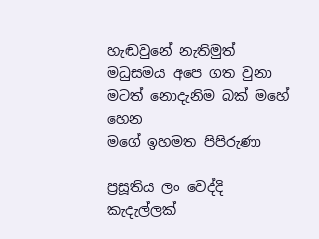හැඬවුනේ නැතිමුත්
මධුසමය අපෙ ගත වුනා
මටත් නොදැනිම බක් මහේ හෙන
මගේ ඉහමත පිපිරුණා

ප්‍රසූතිය ලං වෙද්දි කැදැල්ලක්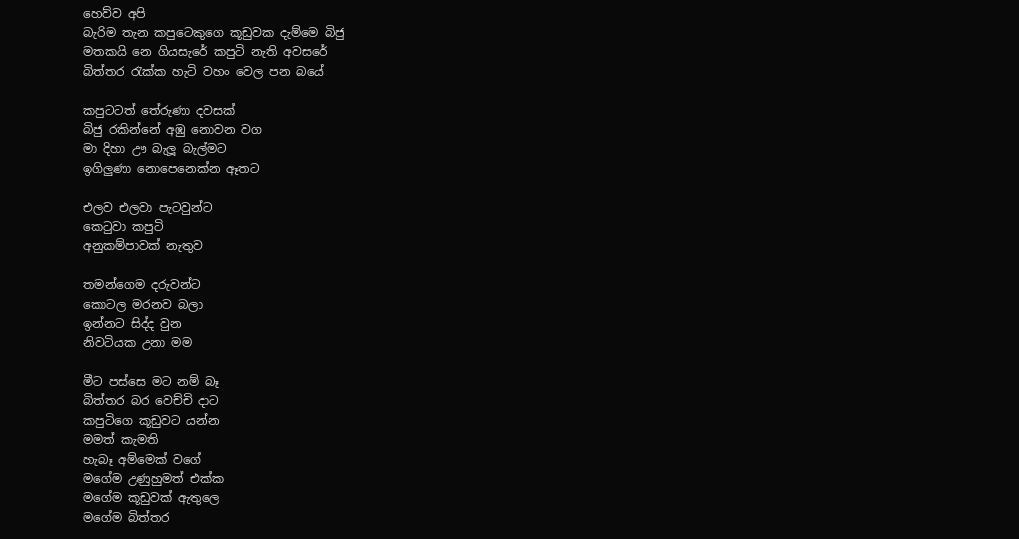හෙව්ව අපි
බැරිම තැන කපුටෙකුගෙ කූඩුවක දැම්මෙ බිජු
මතකයි නෙ ගියසැරේ කපුටි නැති අවසරේ
බිත්තර රැක්ක හැටි වහං වෙල පන බයේ

කපුටටත් තේරුණා දවසක්
බිජු රකින්නේ අඹු නොවන වග
මා දිහා ඌ බැලූ බැල්මට
ඉගිලුණා නොපෙනෙක්න ඈතට

එලව එලවා පැටවුන්ට
කෙටුවා කපුටි
අනුකම්පාවක් නැතුව

තමන්ගෙම දරුවන්ට
කොටල මරනව බලා
ඉන්නට සිද්ද වුන
නිවටියක උනා මම

මීට පස්සෙ මට නම් බෑ
බිත්තර බර වෙච්චි දාට
කපුටිගෙ කූඩුවට යන්න
මමත් කැමති
හැබෑ අම්මෙක් වගේ
මගේම උණුහුමත් එක්ක
මගේම කූඩුවක් ඇතුලෙ
මගේම බිත්තර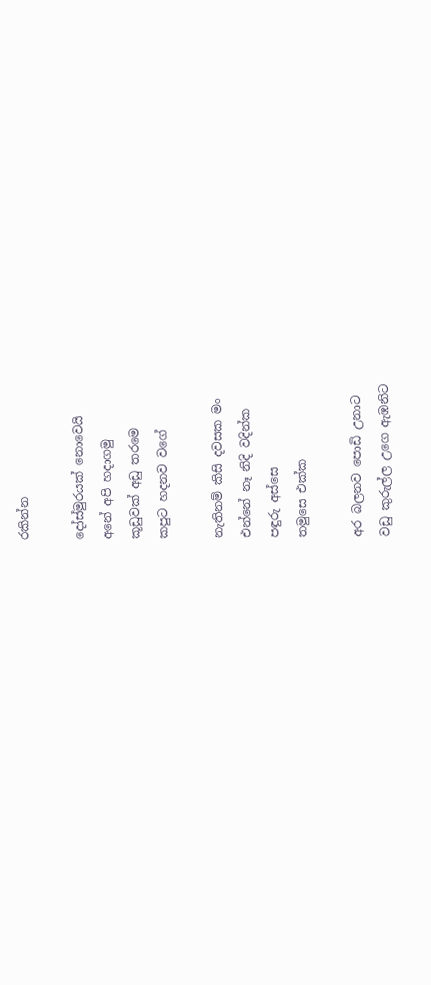රකින්න

දෝස්මුරයක් නොවෙයි
අනේ අපි හදාගමු
කූඩුවක් අඩු තරමෙ
කපුට හදනව වගේ

නැතිනම් කිසි දවසක මං
එන්නේ නෑ නිදි වදින්ක
පඳුරු අස්සෙ
තමුසෙ එක්ක

අර බලනව පොඩි උනාට
වඩු කුරුල්ල උගෙ ඇඹනිට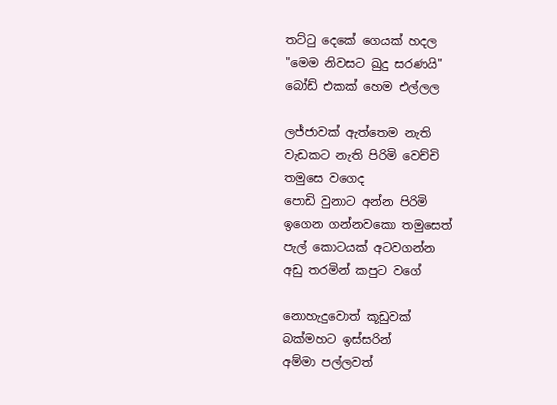තට්ටු දෙකේ ගෙයක් හදල
"මෙම නිවසට ඛුදු සරණයි"
බෝඩ් එකක් හෙම එල්ලල

ලජ්ජාවක් ඇත්තෙම නැති
වැඩකට නැති පිරිමි වෙච්චි
තමුසෙ වගෙද
පොඩි වුනාට අන්න පිරිමි
ඉගෙන ගන්නවකො තමුසෙත්
පැල් කොටයක් අටවගන්න
අඩු තරමින් කපුට වගේ

නොහැදුවොත් කූඩුවක්
බක්මහට ඉස්සරින්
අම්මා පල්ලවත්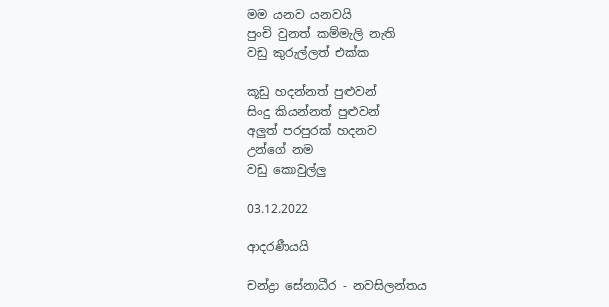මම යනව යනවයි
පුංචි වුනත් කම්මැලි නැති
වඩු කුරුල්ලත් එක්ක

කූඩු හදන්නත් පුළුවන්
සිංදු කියන්නත් පුළුවන්
අලුත් පරපුරක් හදනව
උන්ගේ නම
වඩු කොවුල්ලු

03.12.2022

ආදරණීයයි

චන්ද්‍රා සේනාධීර - නවසිලන්තය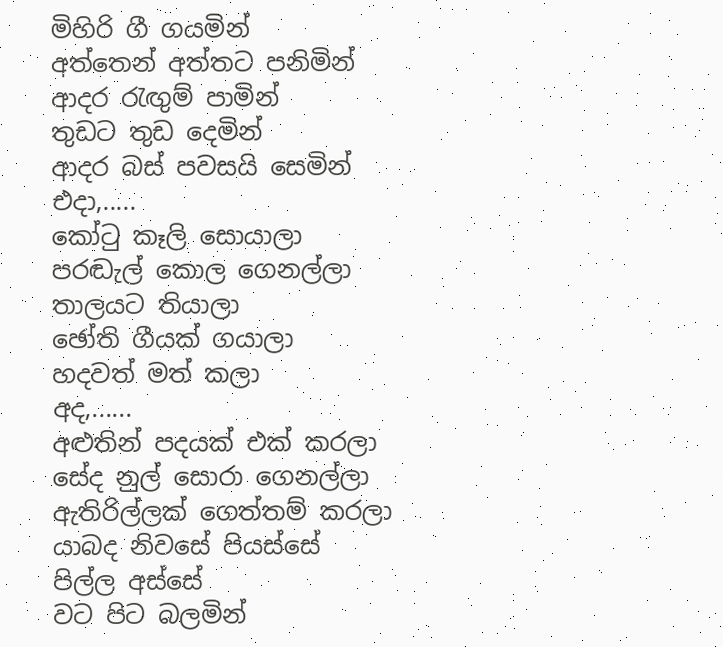මිහිරි ගී ගයමින්
අත්තෙන් අත්තට පනිමින්
ආදර රැඟුම් පාමින්
තුඩට තුඩ දෙමින්
ආදර බස් පවසයි සෙමින්
එදා,.....
කෝටු කෑලි සොයාලා
පරඬැල් කොල ගෙනල්ලා
තාලයට තියාලා
ඡෝති ගීයක් ගයාලා
හදවත් මත් කලා
අද,......
අළුතින් පදයක් එක් කරලා
සේද නුල් සොරා ගෙනල්ලා
ඇතිරිල්ලක් ගෙත්තම් කරලා
යාබද නිවසේ පියස්සේ
පිල්ල අස්සේ
වට පිට බලමින්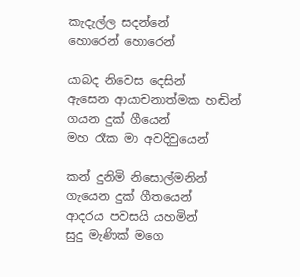කැදැල්ල සදන්නේ
හොරෙන් හොරෙන්

යාබද නිවෙස දෙසින්
ඇසෙන ආයාචනාත්මක හඬින්
ගයන දුක් ගීයෙන්
මහ රෑක මා අවදිවුයෙන්

කන් දුනිමි නිසොල්මනින්
ගැයෙන දුක් ගීතයෙන්
ආදරය පවසයි යහමින්
සුදු මැණික් මගෙ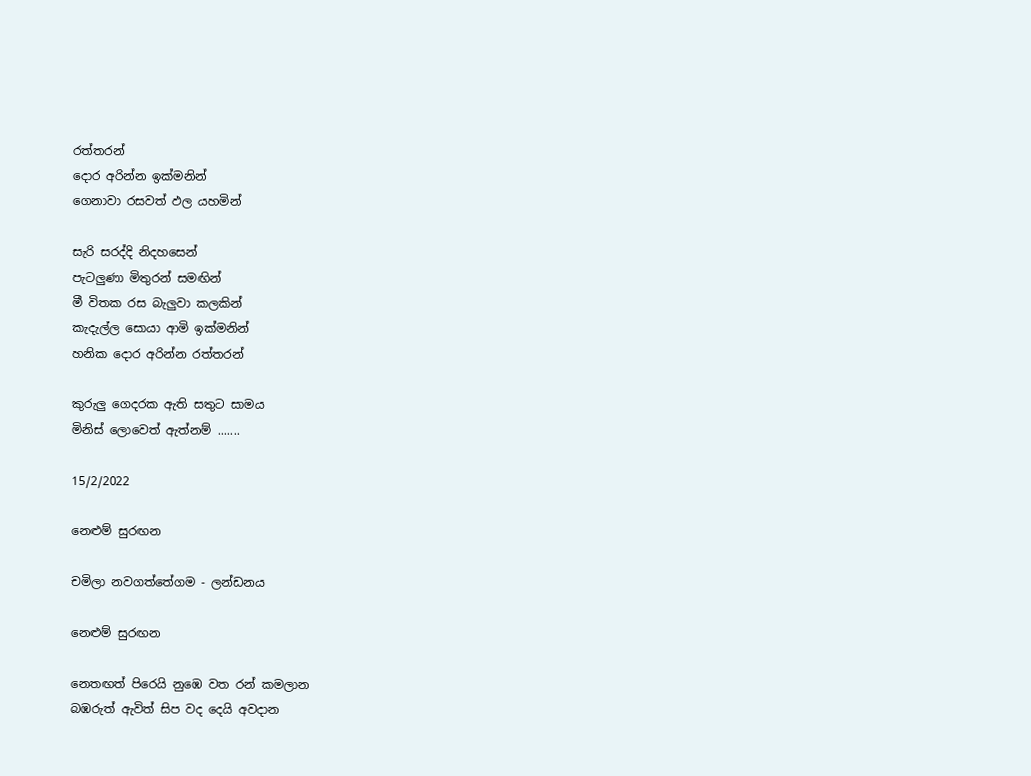රත්තරන්
දොර අරින්න ඉක්මනින්
ගෙනාවා රසවත් ඵල යහමින්

සැරි සරද්දි නිදහසෙන්
පැටලුණා මිතුරන් සමඟින්
මී විතක රස බැලුවා කලකින්
කැදැල්ල සොයා ආමි ඉක්මනින්
හනික දොර අරින්න රත්තරන්

කුරුලු ගෙදරක ඇති සතුට සාමය
මිනිස් ලොවෙත් ඇත්නම් .......

15/2/2022

නෙළුම් සුරඟන

චමිලා නවගත්තේගම - ලන්ඩනය

නෙළුම් සුරඟන

නෙතඟත් පිරෙයි නුඹෙ වත රන් කමලාන
බඹරුත් ඇවිත් සිප වද දෙයි අවදාන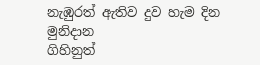නැඹුරත් ඇතිව දුව හැම දින මුනිදාන
ගිහිනුත්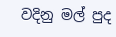වදිනු මල් පුද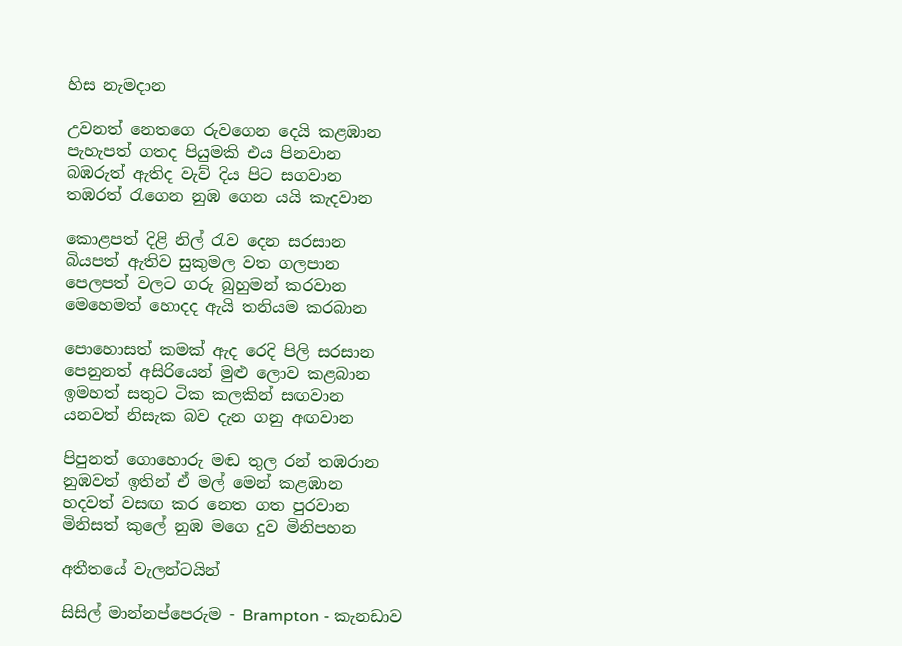හිස නැමදාන

උවනත් නෙතගෙ රුවගෙන දෙයි කළඹාන
පැහැපත් ගතද පියුමකි එය පිනවාන
බඹරුත් ඇතිද වැව් දිය පිට සගවාන
තඹරත් රැගෙන නුඹ ගෙන යයි කැදවාන

කොළපත් දිළි නිල් රැව දෙන සරසාන
බියපත් ඇතිව සුකුමල වත ගලපාන
පෙලපත් වලට ගරු බුහුමන් කරවාන
මෙහෙමත් හොදද ඇයි තනියම කරබාන

පොහොසත් කමක් ඇද රෙදි පිලි සරසාන
පෙනුනත් අසිරියෙන් මුළු ලොව කළබාන
ඉමහත් සතුට ටික කලකින් සඟවාන
යනවත් නිසැක බව දැන ගනු අඟවාන

පිපුනත් ගොහොරු මඬ තුල රන් තඹරාන
නුඹවත් ඉතින් ඒ මල් මෙන් කළඹාන
හදවත් වසඟ කර නෙත ගත පුරවාන
මිනිසත් කුලේ නුඹ මගෙ දුව මිනිපහන

අතීතයේ වැලන්ටයින්

සිසිල් මාන්නප්පෙරුම - Brampton - කැනඩාව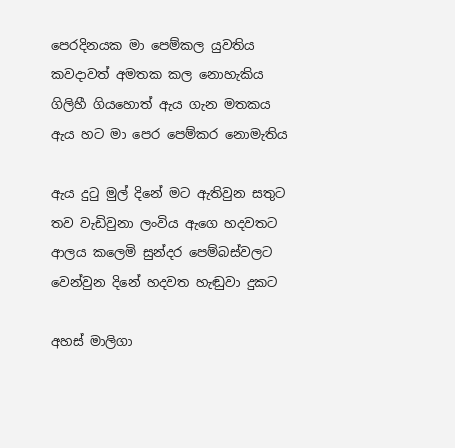පෙරදිනයක මා පෙම්කල යුවතිය
කවදාවත් අමතක කල නොහැකිය
ගිලිහී ගියහොත් ඇය ගැන මතකය
ඇය හට මා පෙර පෙම්කර නොමැතිය

ඇය දුටු මුල් දිනේ මට ඇතිවුන සතුට
තව වැඩිවුනා ලංවිය ඇගෙ හදවතට
ආලය කලෙමි සුන්දර පෙම්බස්වලට
වෙන්වුන දිනේ හදවත හැඬුවා දුකට

අහස් මාලිගා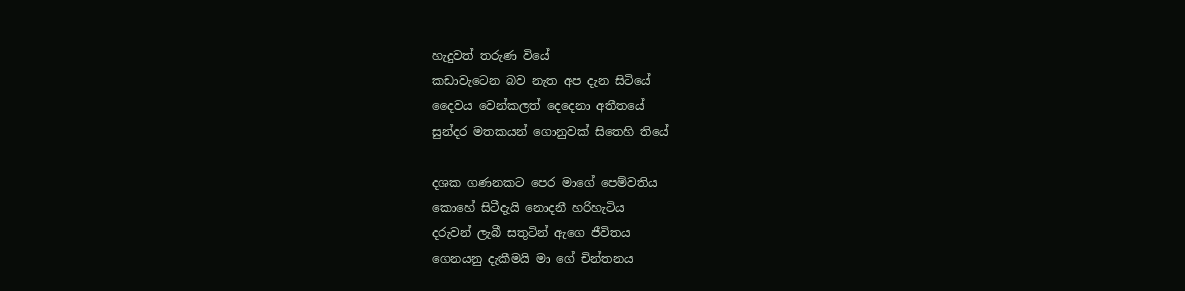හැදුවත් තරුණ වියේ
කඩාවැටෙන බව නැත අප දැන සිටියේ
දෛවය වෙන්කලත් දෙදෙනා අතීතයේ
සුන්දර මතකයන් ගොනුවක් සිතෙහි තියේ

දශක ගණනකට පෙර මාගේ පෙම්වතිය
කොහේ සිටීදැයි නොදනී හරිහැටිය
දරුවන් ලැබී සතුටින් ඇගෙ ජීවිතය
ගෙනයනු දැකීමයි මා ගේ චින්තනය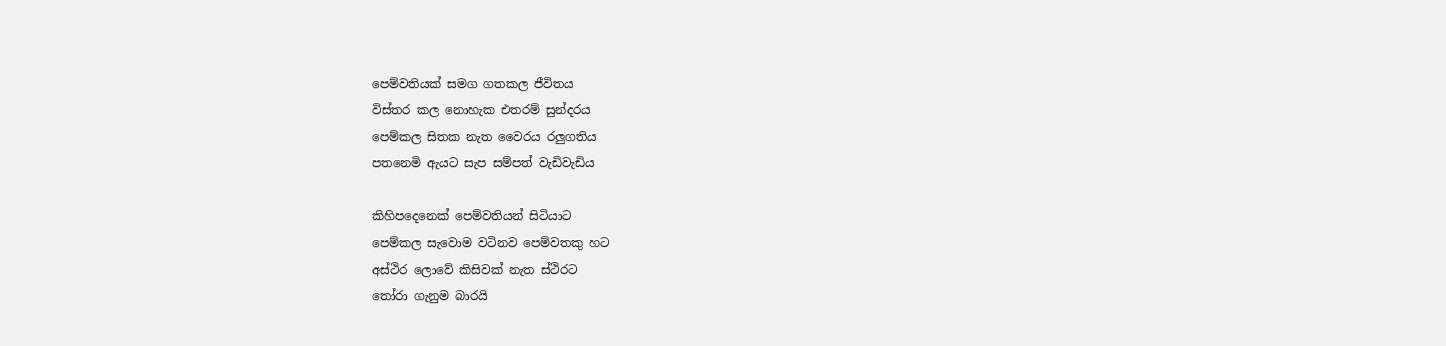පෙම්වතියක් සමග ගතකල ජීවිතය
විස්තර කල නොහැක එතරම් සුන්දරය
පෙම්කල සිතක නැත වෛරය රලුගතිය
පතනෙමි ඇයට සැප සම්පත් වැඩිවැඩිය

කිහිපදෙනෙක් පෙම්වතියන් සිටියාට
පෙම්කල සැවොම වටිනව පෙම්වතකු හට
අස්ථිර ලොවේ කිසිවක් නැත ස්ථිරට
තෝරා ගැනුම බාරයි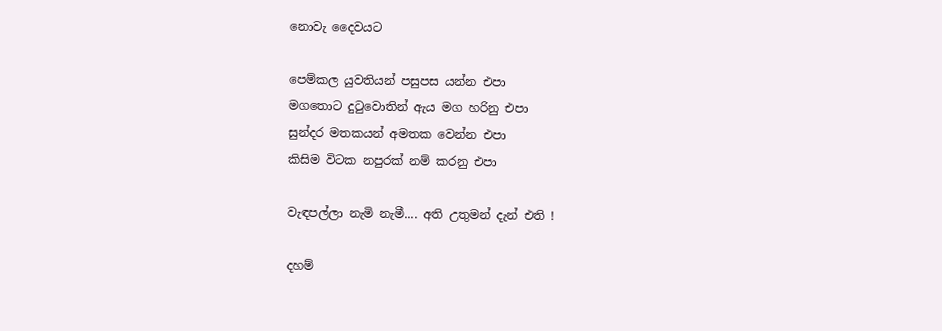නොවැ දෛවයට

පෙම්කල යුවතියන් පසුපස යන්න එපා
මගතොට දුටුවොතින් ඇය මග හරිනු එපා
සුන්දර මතකයන් අමතක වෙන්න එපා
කිසිම විටක නපුරක් නම් කරනු එපා

වැඳපල්ලා නැමි නැමී.... අති උතුමන් දැන් එති !

දහම්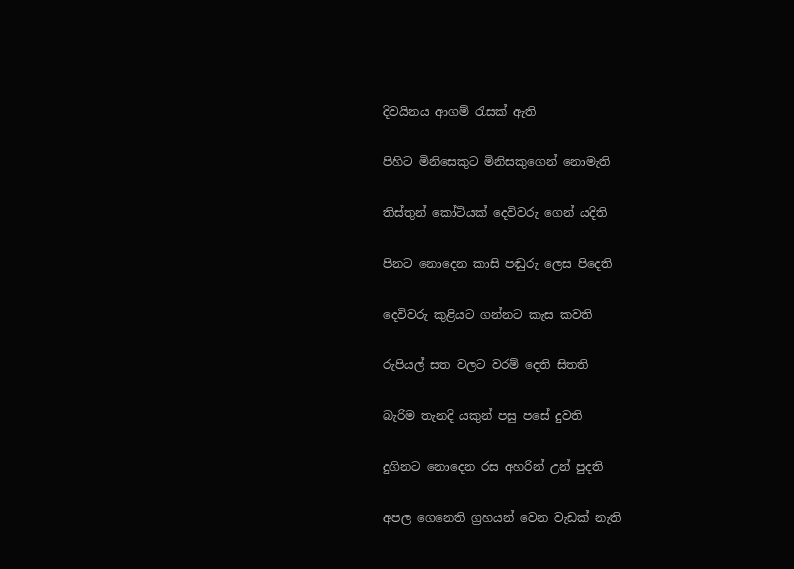දිවයිනය ආගම් රැසක් ඇති

පිහිට මිනිසෙකුට මිනිසකුගෙන් නොමැති

තිස්තුන් කෝටියක් දෙවිවරු ගෙන් යදිති

පිනට නොදෙන කාසි පඬුරු ලෙස පිදෙති

දෙවිවරු කුළියට ගන්නට කැස කවති

රුපියල් සත වලට වරම් දෙති සිතති

බැරිම තැනදි යකුන් පසු පසේ දුවති

දුගිනට නොදෙන රස අහරින් උන් පුදති

අපල ගෙනෙති ග්‍රහයන් වෙන වැඩක් නැති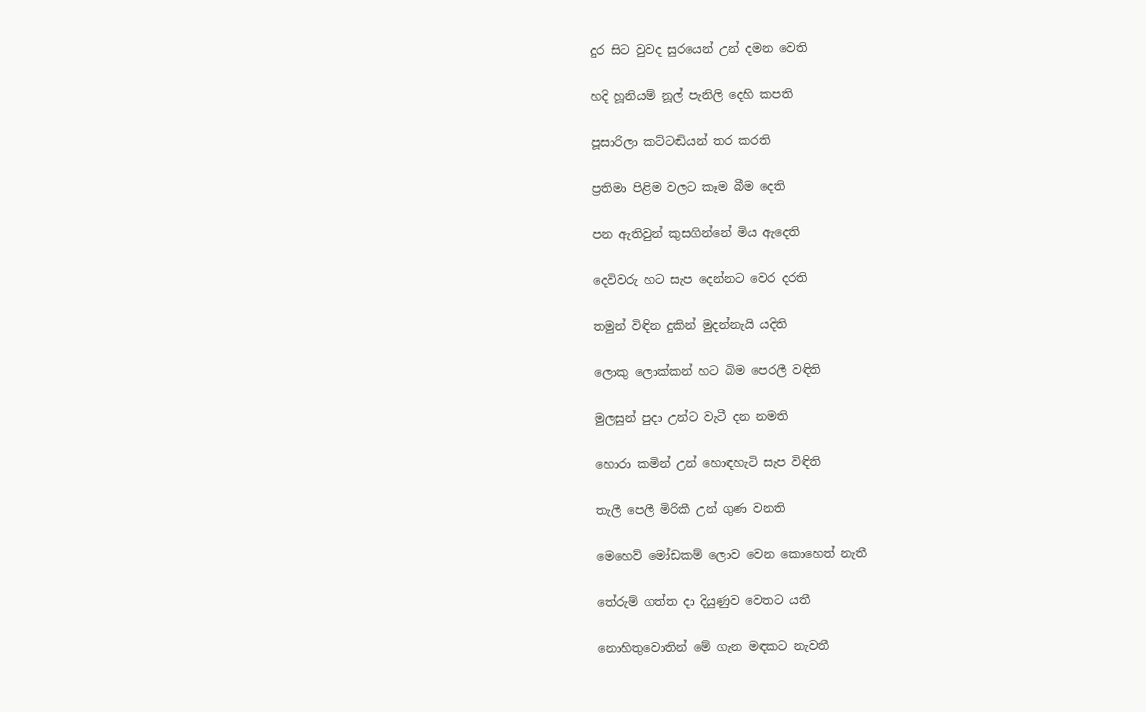දුර සිට වුවද සුරයෙන් උන් දමන වෙති

හදි හූනියම් නූල් පැනිලි දෙහි කපති

පූසාරිලා කට්ටඬියන් තර කරති

ප්‍රතිමා පිළිම වලට කෑම බීම දෙති

පන ඇතිවුන් කුසගින්නේ මිය ඇදෙති

දෙවිවරු හට සැප දෙන්නට වෙර දරති

තමුන් විඳින දුකින් මුදන්නැයි යදිති

ලොකු ලොක්කන් හට බිම පෙරලී වඳිති

මුලසුන් පුදා උන්ට වැටී දන නමති

හොරා කමින් උන් හොඳහැටි සැප විඳිති

තැලී පෙලී මිරිකී උන් ගුණ වනති

මෙහෙව් මෝඩකම් ලොව වෙන කොහෙත් නැතී

තේරුම් ගත්ත දා දියුණුව වෙතට යතී

නොහිතුවොතින් මේ ගැන මඳකට නැවතී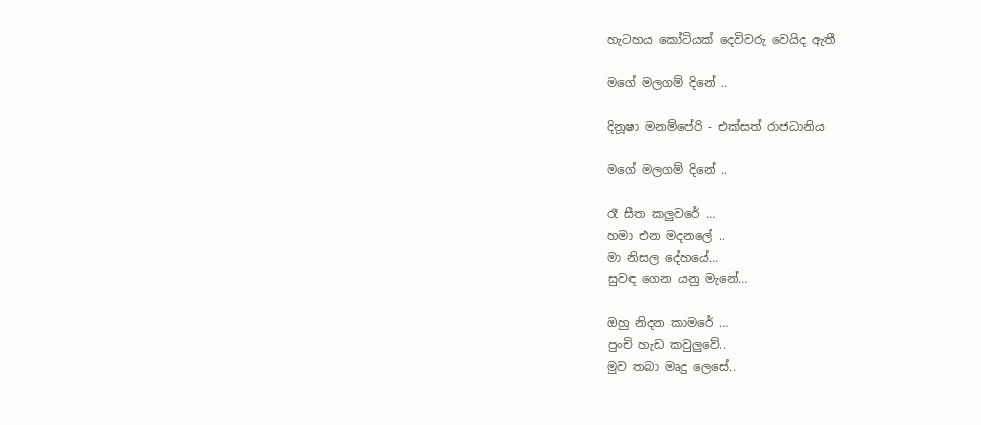හැටහය කෝටියක් දෙවිවරු වෙයිද ඇතී

මගේ මලගම් දිනේ ..

දිනූෂා මනම්පේරි - එක්සත් රාජධානිය

මගේ මලගම් දිනේ ..

රෑ සීත කලුවරේ …
හමා එන මදනලේ ..
මා නිසල දේහයේ…
සුවඳ ගෙන යනු මැනේ…

ඔහු නිදන කාමරේ …
පුංචි හැඩ කවුලුවේ..
මුව තබා මෘදු ලෙසේ..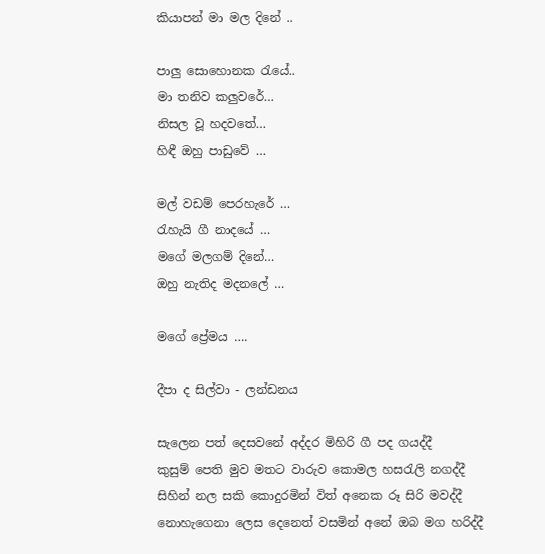කියාපන් මා මල දිනේ ..

පාලු සොහොනක රැයේ..
මා තනිව කලුවරේ…
නිසල වූ හදවතේ…
හිඳී ඔහු පාඩුවේ …

මල් වඩම් පෙරහැරේ …
රැහැයි ගී නාදයේ …
මගේ මලගම් දිනේ…
ඔහු නැතිද මදනලේ …

මගේ ප්‍රේමය ….

දීපා ද සිල්වා - ලන්ඩනය

සැලෙන පත් දෙසවනේ අද්දර මිහිරි ගී පද ගයද්දී
කුසුම් පෙති මුව මතට වාරුව කොමල හසරැලි නගද්දී
සිහින් නල සකි කොදුරමින් විත් අනෙක රූ සිරි මවද්දී
නොහැගෙනා ලෙස දෙනෙත් වසමින් අනේ ඔබ මග හරිද්දී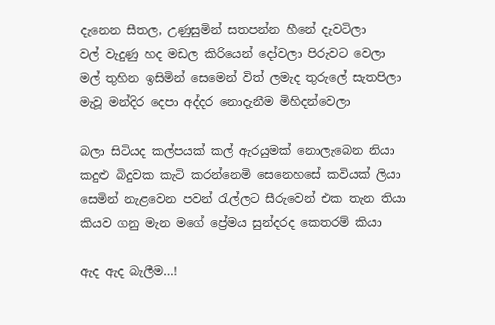දැනෙන සීතල, උණුසුමින් සතපන්න හීනේ දැවටිලා
වල් වැදුණු හද මඩල කිරියෙන් දෝවලා පිරුවට වෙලා
මල් තුහින ඉසිමින් සෙමෙන් විත් ලමැද තුරුලේ සැතපිලා
මැවූ මන්දිර දෙපා අද්දර නොදැනීම මිහිදන්වෙලා

බලා සිටියද කල්පයක් කල් ඇරයුමක් නොලැබෙන නියා
කදුළු බිදුවක කැටි කරන්නෙමි සෙනෙහසේ කවියක් ලියා
සෙමින් නැළවෙන පවන් රැල්ලට සීරුවෙන් එක තැන තියා
කියව ගනු මැන මගේ ප්‍රේමය සුන්දරද කෙතරම් කියා

ඇද ඇද බැලීම…!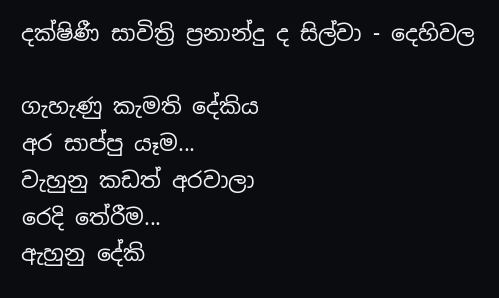දක්ෂිණී සාවිත්‍රි ප්‍රනාන්දු ද සිල්වා - දෙහිවල

ගැහැණු කැමති දේකිය
අර සාප්පු යෑම...
වැහුනු කඩත් අරවාලා
රෙදි තේරීම...
ඇහුනු දේකි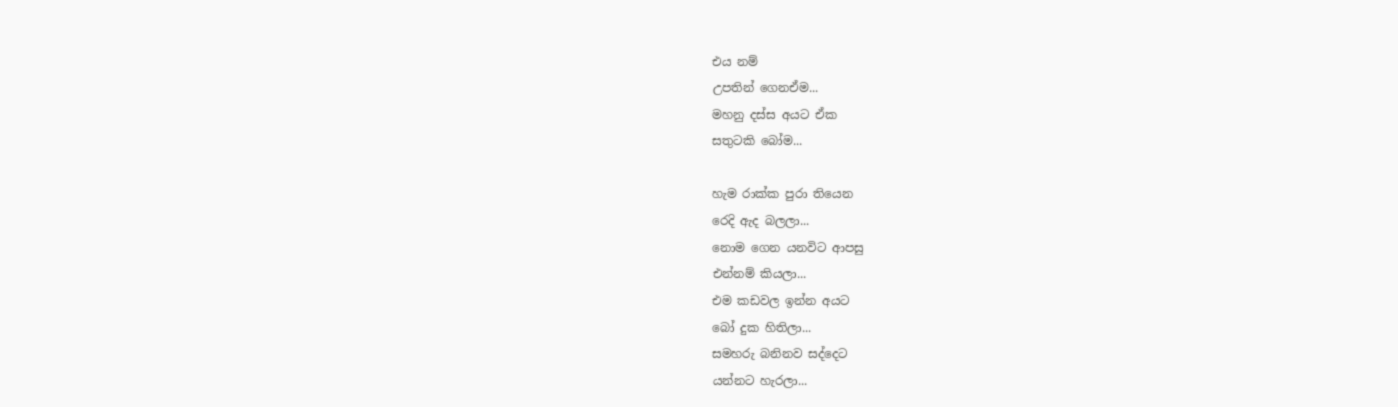එය නම්
උපතින් ගෙනඒම...
මහනු දස්ස අයට ඒක
සතුටකි බෝම...

හැම රාක්ක පුරා තියෙන
රෙදි ඇද බලලා...
නොම ගෙන යනවිට ආපසු
එන්නම් කියලා...
එම කඩවල ඉන්න අයට
බෝ දුක හිතිලා...
සමහරු බනිනව සද්දෙට
යන්නට හැරලා...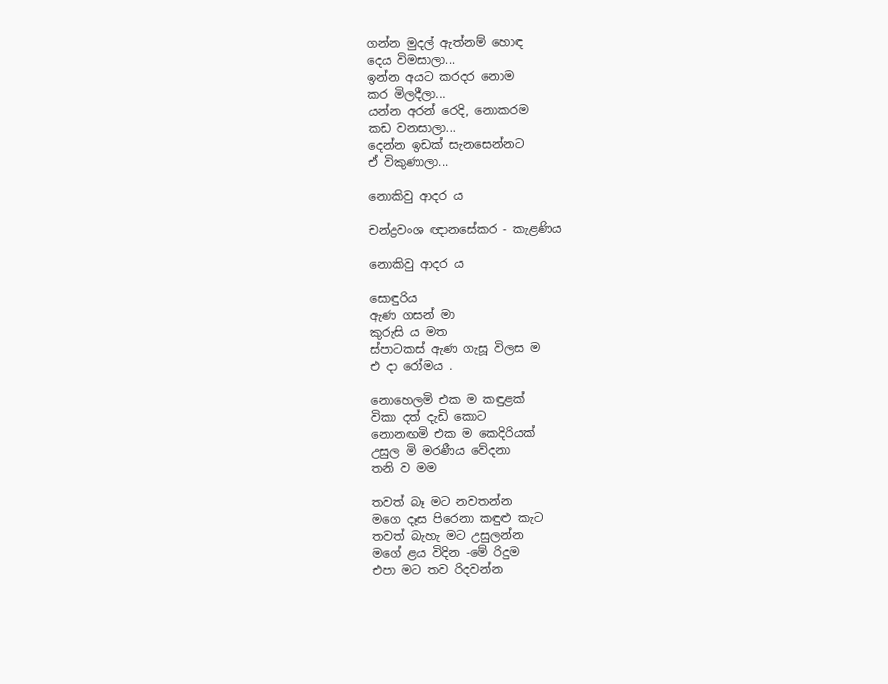ගන්න මුදල් ඇත්නම් හොඳ
දෙය විමසාලා...
ඉන්න අයට කරදර නොම
කර මිලදීලා...
යන්න අරන් රෙදි, නොකරම
කඩ වනසාලා...
දෙන්න ඉඩක් සැනසෙන්නට
ඒ විකුණාලා...

නොකිවු ආදර ය

චන්ද්‍රවංශ ඥානසේකර - කැළණිය

නොකිවු ආදර ය

සොඳුරිය
ඇණ ගසන් මා
කුරුසි ය මත
ස්පාටකස් ඇණ ගැසූ විලස ම
එ දා රෝමය .

නොහෙලමි එක ම කඳුළක්
විකා දත් දැඩි කොට
නොනඟමි එක ම කෙදිරියක්
උසුල මි මරණීය වේදනා
තනි ව මම

තවත් බෑ මට නවතන්න
මගෙ දෑස පිරෙනා කඳුළු කැට
තවත් බැහැ මට උසුලන්න
මගේ ළය විදින -මේ රිදුම
එපා මට තව රිදවන්න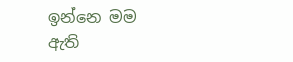ඉන්නෙ මම
ඇති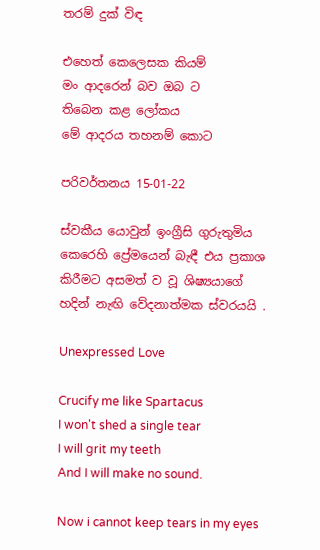තරම් දුක් විඳ

එහෙත් කෙලෙසක කියම්
මං ආදරෙන් බව ඔබ ට
තිබෙන කළ ලෝකය
මේ ආදරය තහනම් කොට

පරිවර්තනය 15-01-22

ස්වකීය යොවුන් ඉංග්‍රීසි ගුරුතුමිය කෙරෙහි ප්‍රේමයෙන් බැඳී එය ප්‍රකාශ කිරීමට අසමත් ව වූ ශිෂ්‍යයාගේ
හදින් නැඟි වේදනාත්මක ස්වරයයි .

Unexpressed Love

Crucify me like Spartacus
I won't shed a single tear
I will grit my teeth
And I will make no sound.

Now i cannot keep tears in my eyes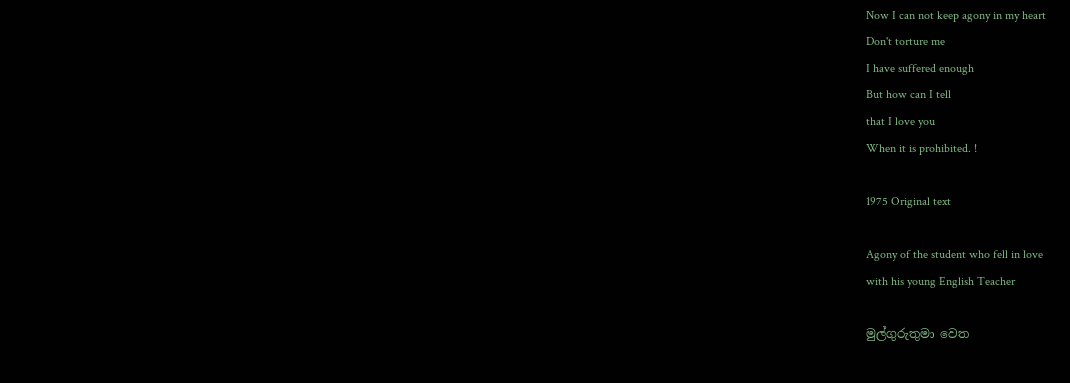Now I can not keep agony in my heart
Don't torture me
I have suffered enough
But how can I tell
that I love you
When it is prohibited. !

1975 Original text

Agony of the student who fell in love
with his young English Teacher

මුල්ගුරුතුමා වෙත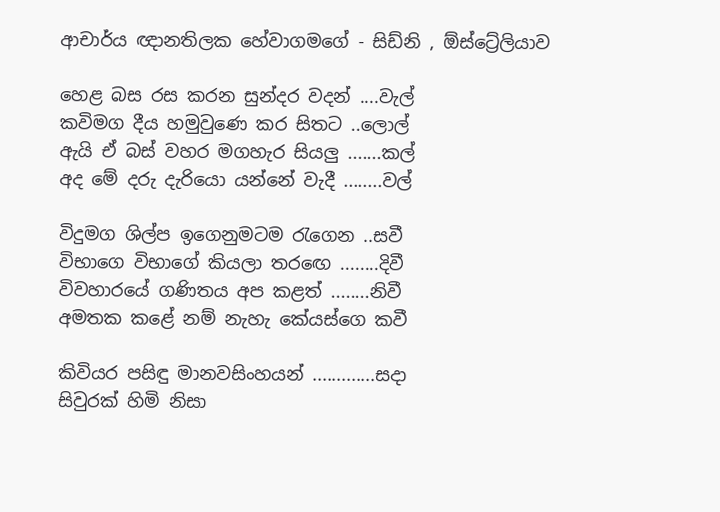ආචාර්ය ඥානතිලක හේවාගමගේ - සිඩ්නි , ඕස්ට්‍රේලියාව

හෙළ බස රස කරන සුන්දර වදන් ....වැල්
කවිමග දීය හමුවුණෙ කර සිතට ..ලොල්
ඇයි ඒ බස් වහර මගහැර සියලු .......කල්
අද මේ දරු දැරියො යන්නේ වැදී ........වල්

විදුමග ශිල්ප ඉගෙනුමටම රැගෙන ..සවී
විභාගෙ විභාගේ කියලා තරඟෙ ........දිවී
විවහාරයේ ගණිතය අප කළත් ........නිවී
අමතක කළේ නම් නැහැ කේයස්ගෙ කවී

කිවියර පසිඳු මානවසිංහයන් .............සදා
සිවුරක් හිමි නිසා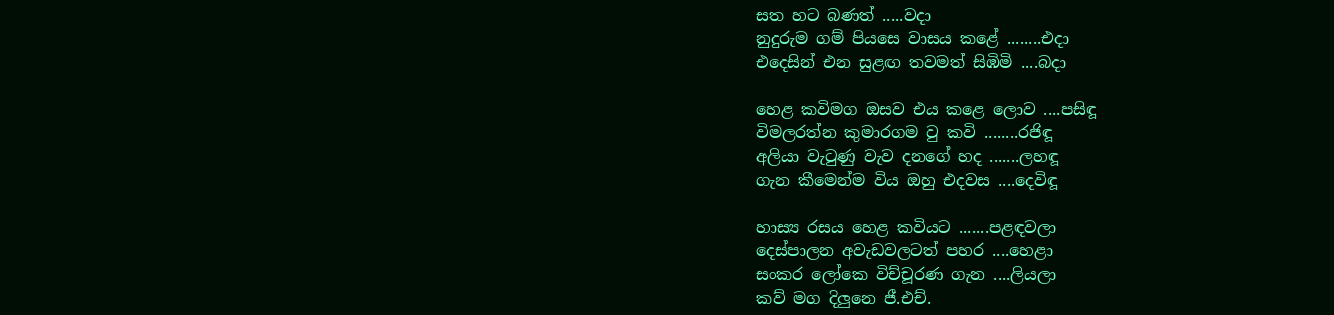සත හට බණත් .....වදා
නුදුරුම ගම් පියසෙ වාසය කළේ ........එදා
එදෙසින් එන සුළඟ තවමත් සිඹිමි ....බදා

හෙළ කවිමග ඔසව එය කළෙ ලොව ....පසිඳූ
විමලරත්න කුමාරගම වු කවි ........රජිඳූ
අලියා වැටුණු වැව දනගේ හද .......ලහඳූ
ගැන කීමෙන්ම විය ඔහු එදවස ....දෙවිඳූ

හාස්‍ය රසය හෙළ කවියට .......පළඳවලා
දෙස්පාලන අවැඩවලටත් පහර ....හෙළා
සංකර ලෝකෙ විච්චූරණ ගැන ....ලියලා
කව් මග දිලුනෙ ජී.එච්.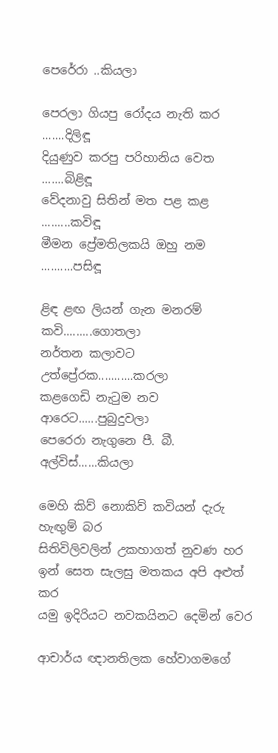පෙරේරා ..කියලා

පෙරලා ගියපු රෝදය නැති කර .......දිලිඳූ
දියුණුව කරපු පරිහානිය වෙත .......බිළිඳූ
වේදනාවු සිතින් මත පළ කළ .........කවිඳූ
මීමන ප්‍රේමතිලකයි ඔහු නම ..........පසිඳූ

ළිඳ ළඟ ලියන් ගැන මනරම් කවි.........ගොතලා
නර්තන කලාවට උත්ප්‍රේරක...........කරලා
කළගෙඩි නැටුම නව ආරෙට......පුබුදුවලා
පෙරෙරා නැගුනෙ පී. බී. අල්විස්......කියලා

මෙහි කිව් නොකිව් කවියන් දැරු හැඟුම් බර
සිතිවිලිවලින් උකහාගත් නුවණ හර
ඉන් සෙත සැලසු මතකය අපි අළුත් කර
යමු ඉදිරියට නවකයිනට දෙමින් වෙර

ආචාර්ය ඥානතිලක හේවාගමගේ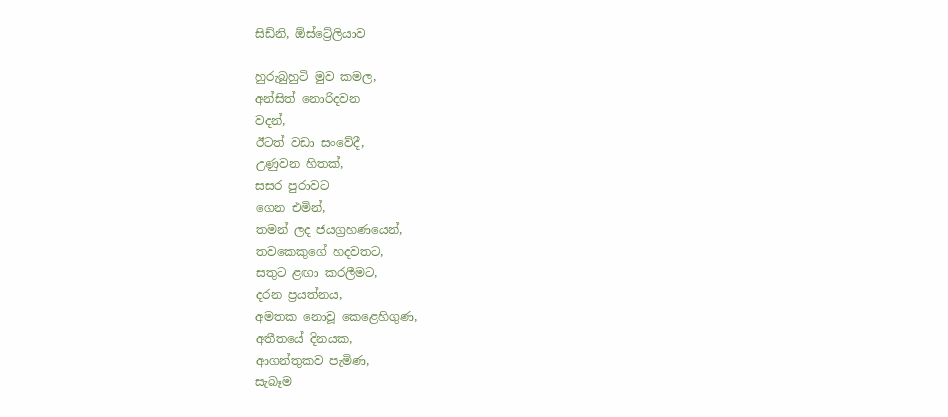සිඩ්නි, ඕස්ට්‍රේලියාව

හුරුබුහුටි මුව කමල,
අන්සිත් නොරිදවන
වදන්,
ඊටත් වඩා සංවේදී,
උණුවන හිතක්,
සසර පුරාවට
ගෙන එමින්,
තමන් ලද ජයග්‍රහණයෙන්,
තවකෙකුගේ හදවතට,
සතුට ළඟා කරලීමට,
දරන ප්‍රයත්නය,
අමතක නොවූ කෙළෙහිගුණ,
අතීතයේ දිනයක,
ආගන්තුකව පැමිණ,
සැබෑම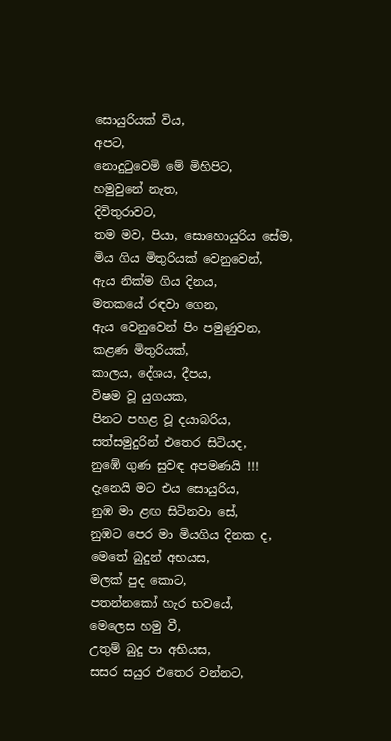සොයුරියක් විය,
අපට,
නොදුටුවෙමි මේ මිහිපිට,
හමුවුනේ නැත,
දිවිතුරාවට,
තම මව, පියා, සොහොයුරිය සේම,
මිය ගිය මිතුරියක් වෙනුවෙන්,
ඇය නික්ම ගිය දිනය,
මතකයේ රඳවා ගෙන,
ඇය වෙනුවෙන් පිං පමුණුවන,
කළණ මිතුරියක්,
කාලය, දේශය, දීපය,
විෂම වූ යුගයක,
පිනට පහළ වූ දයාබරිය,
සත්සමුදුරින් එතෙර සිටියද,
නු‍ඹේ ගුණ සුවඳ අපමණයි !!!
දැනෙයි මට එය සොයුරිය,
නුඹ මා ළඟ සිටිනවා සේ,
නුඹට පෙර මා මියගිය දිනක ද,
මෙතේ බුදුන් අභයස,
මලක් පුද කොට,
පතන්නකෝ හැර භවයේ,
මෙලෙස හමු වී,
උතුම් බුදු පා අභියස,
සසර සයුර එතෙර වන්නට,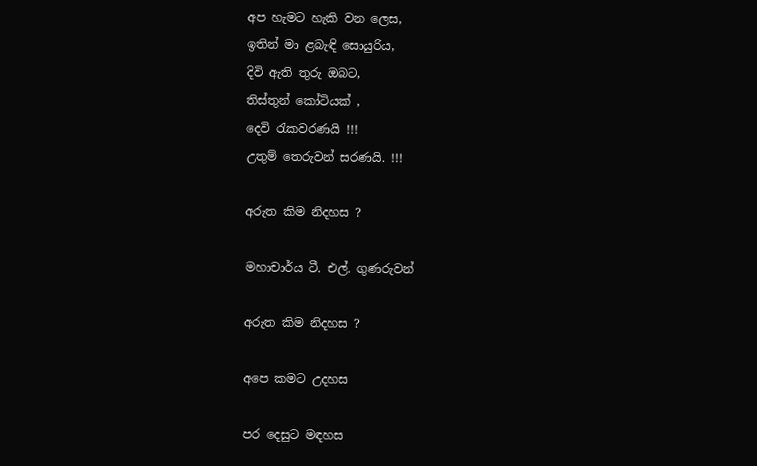අප හැමට හැකි වන ලෙස,
ඉතින් මා ළබැඳි සොයුරිය,
දිවි ඇති තුරු ඔබට,
තිස්තුන් කෝටියක් ,
දෙවි රැකවරණයි !!!
උතුම් තෙරුවන් සරණයි. !!!

අරුත කිම නිදහස ?

මහාචාර්ය ටී. එල්. ගුණරුවන්

අරුත කිම නිදහස ?

අපෙ කමට උදහස

පර දෙසුට මඳහස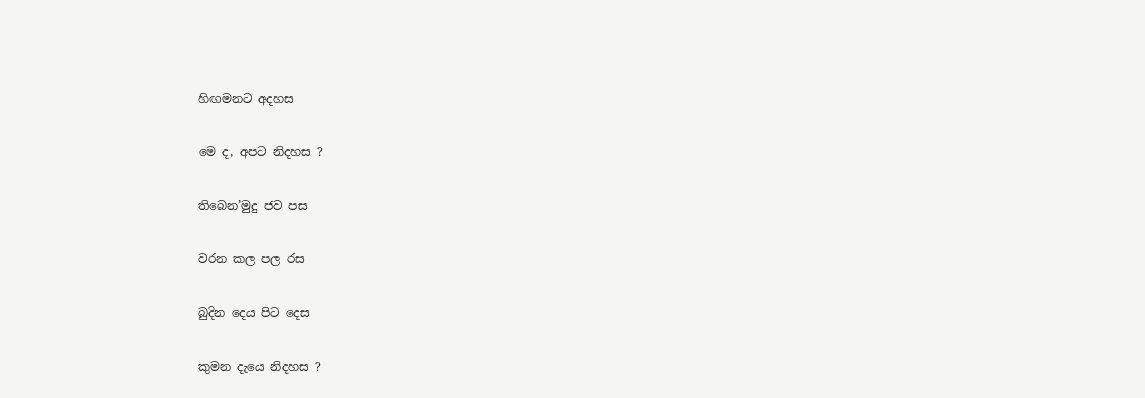හිඟමනට අදහස

මෙ ද, අපට නිදහස ?

තිබෙන’මුදු ජව පස

වරන කල පල රස

බුදින දෙය පිට දෙස

කුමන දැයෙ නිදහස ?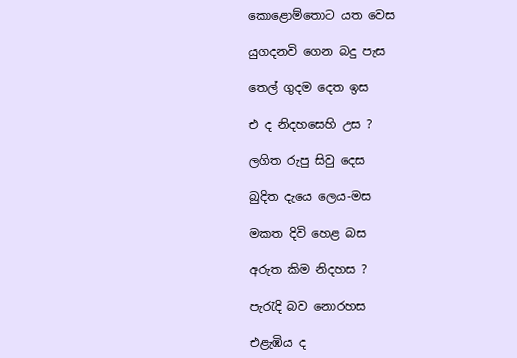කොළොම්තොට යත වෙස

යුගදනවි ගෙන බදු පැස

තෙල් ගුදම දෙත ඉස

එ ද නිදහසෙහි උස ?

ලගිත රුපු සිවු දෙස

බුදිත දැයෙ ලෙය-මස

මකත දිවි හෙළ බස

අරුත කිම නිදහස ?

පැරැදි බව නොරහස

එළැඹිය ද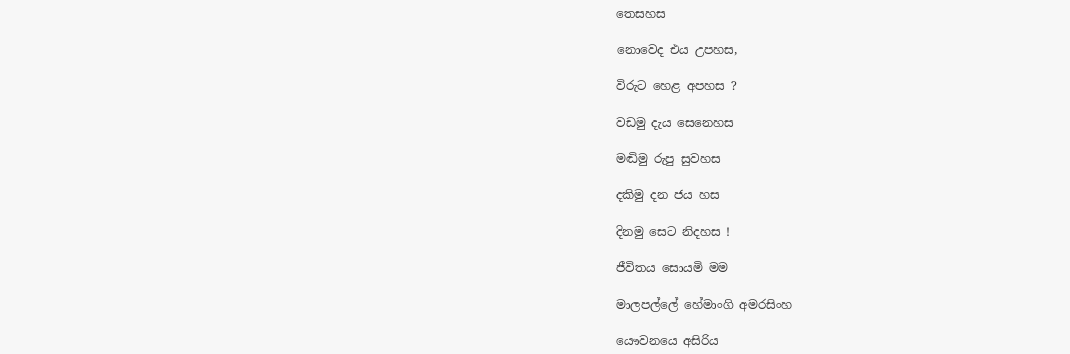තෙසහස

නොවෙද එය උපහස,

විරුට හෙළ අපහස ?

වඩමු දැය සෙනෙහස

මඬිමු රුපු සුවහස

දකිමු දන ජය හස

දිනමු සෙට නිදහස !

ජීවිතය සොයමි මම

මාලපල්ලේ හේමාංගි අමරසිංහ

යෞවනයෙ අසිරිය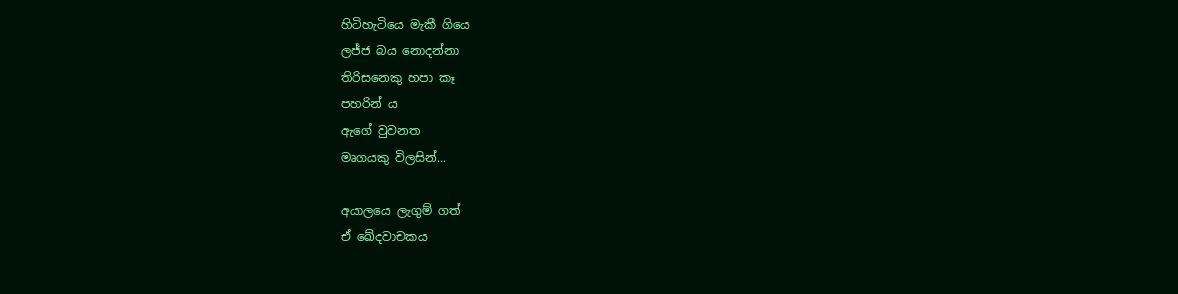හිටිහැටියෙ මැකී ගියෙ
ලජ්ජ බය නොදන්නා
තිරිසනෙකු හපා කෑ
පහරින් ය
ඇගේ වුවනත
මෘගයකු විලසින්...

අයාලයෙ ලැගුම් ගත්
ඒ ඛේදවාචකය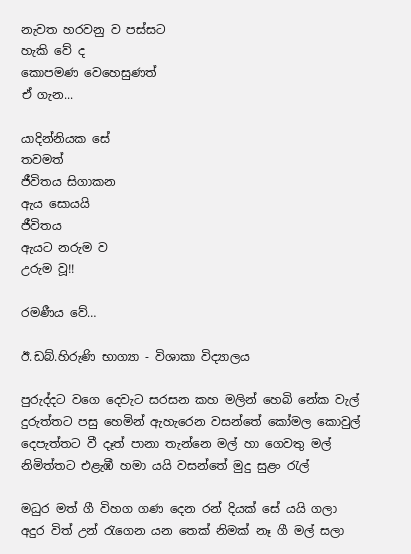නැවත හරවනු ව පස්සට
හැකි වේ ද
කොපමණ වෙහෙසුණත්
ඒ ගැන...

යාදින්නියක සේ
තවමත්
ජීවිතය සිගාකන
ඇය සොයයි
ජීවිතය
ඇයට නරුම ව
උරුම වූ!!

රමණීය වේ…

ඊ.ඩබ්.හිරුණි භාග්‍යා - විශාකා විද්‍යාලය

පුරුද්දට වගෙ දෙවැට සරසන කහ මලින් හෙබි නේක වැල්
දුරුත්තට පසු හෙමින් ඇහැරෙන වසන්තේ කෝමල කොවුල්
දෙපැත්තට වී දෑත් පානා තැන්නෙ මල් හා ගෙවතු මල්
නිමිත්තට එළැඹී හමා යයි වසන්තේ මුදු සුළං රැල්

මධුර මත් ගී විහග ගණ දෙන රන් දියක් සේ යයි ගලා
අදුර විත් උන් රැගෙන යන තෙක් නිමක් නෑ ගී මල් සලා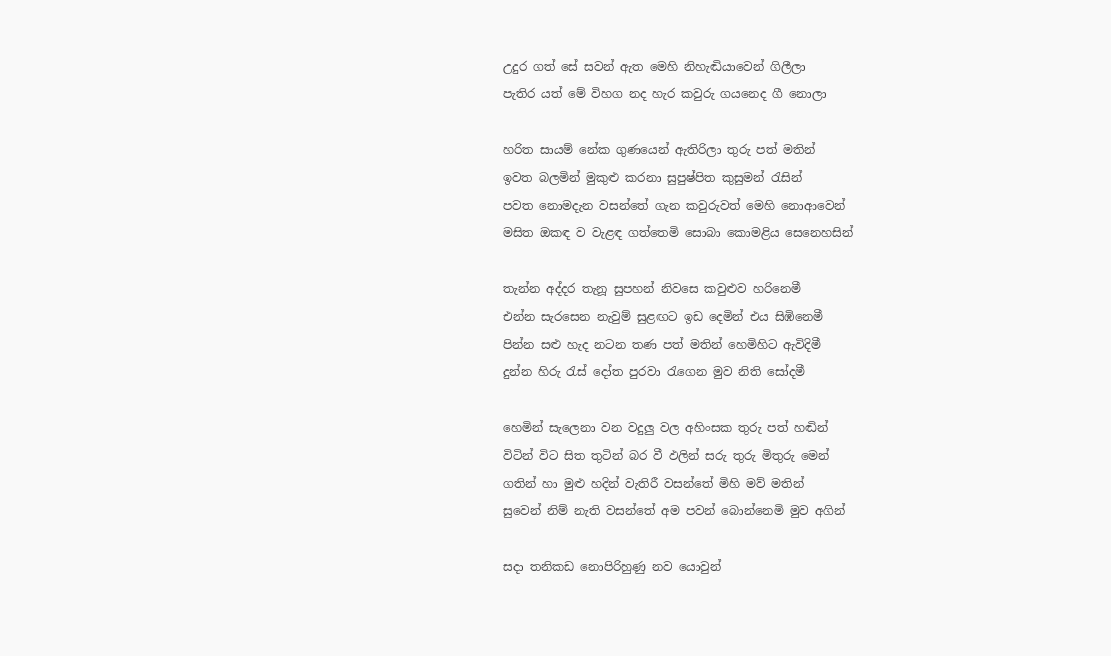උදුර ගත් සේ සවන් ඇත මෙහි නිහැඬියාවෙන් ගිලීලා
පැතිර යත් මේ විහග නද හැර කවුරු ගයනෙද ගී නොලා

හරිත සායම් නේක ගුණයෙන් ඇතිරිලා තුරු පත් මතින්
ඉවත බලමින් මුකුළු කරනා සුපුෂ්පිත කුසුමන් රැසින්
පවත නොමදැන වසන්තේ ගැන කවුරුවත් මෙහි නොආවෙන්
මසිත ඔකඳ ව වැළඳ ගත්තෙමි සොබා කොමළිය සෙනෙහසින්

තැන්න අද්දර තැනූ සුපහන් නිවසෙ කවුළුව හරිනෙමී
එන්න සැරසෙන නැවුම් සුළඟට ඉඩ දෙමින් එය සිඹිනෙමී
පින්න සළු හැද නටන තණ පත් මතින් හෙමිහිට ඇවිදිමී
දුන්න හිරු රැස් දෝත පුරවා රැගෙන මුව නිති සෝදමී

හෙමින් සැලෙනා වන වදුලු වල අහිංසක තුරු පත් හඬින්
විටින් විට සිත තුටින් බර වී ඵලින් සරු තුරු මිතුරු මෙන්
ගතින් හා මුළු හදින් වැතිරී වසන්තේ මිහි මව් මතින්
සුවෙන් නිම් නැති වසන්තේ අම පවන් බොන්නෙමි මුව අගින්

සදා තනිකඩ නොපිරිහුණු නව යොවුන්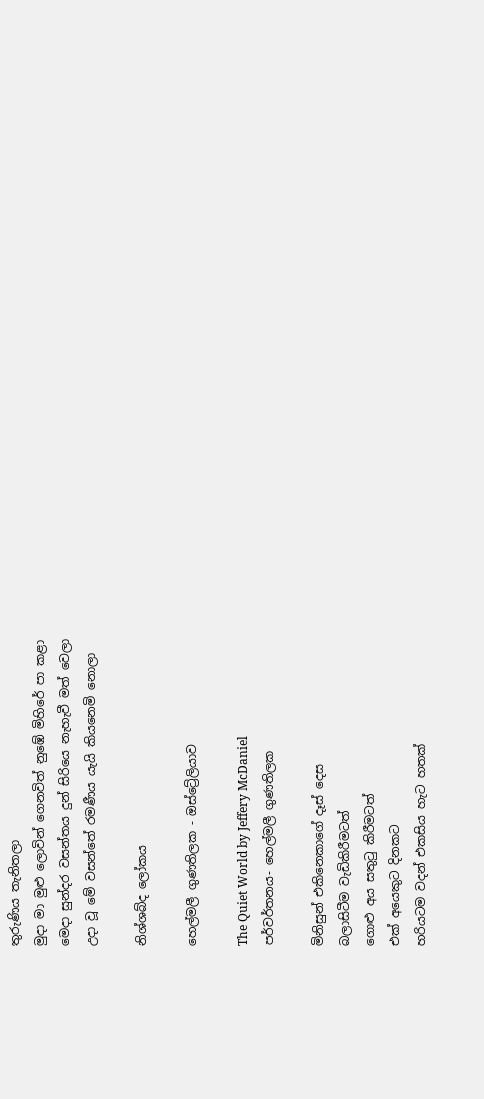තුරුණිය තැනිතලා
මුදා මා මුළු ලොවින් ගෙනවිත් නුඹේ මිහිරේ පා කළා
මෙදා සුන්දර වසන්තය දුන් සිරියෙ නැහැවී මත් වෙලා
උදා වූ මේ වසන්තේ රමණීය යැයි කියනෙමි නොලා

නිශ්ශබ්ද ලෝකය

හෙල්මලී ගුණතිලක - ඔස්ට්‍රේලියාව

The Quiet World by Jeffery McDaniel
පර්වර්තනය- හෙල්මලී ගුණතිලක

මිනිසුන් එකිනෙකාගේ දෑස් දෙස
බලාසිටීම වැඩිකිරීමටත්
ගොළු අය සතුටු කිරීමටත්
එක් අයෙකුට දිනකට
හරියටම වදන් එකසිය හැට හතක්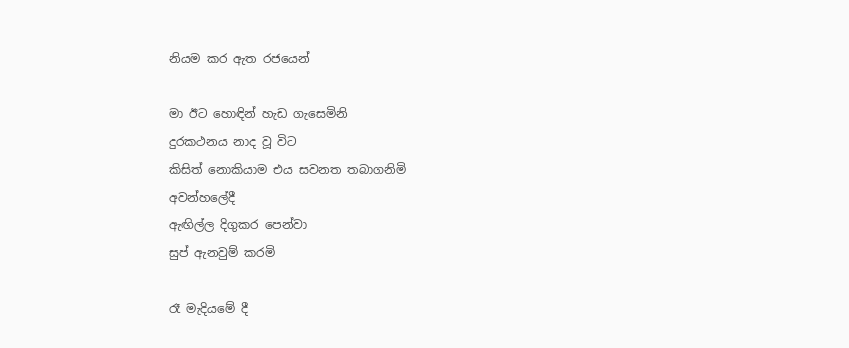නියම කර ඇත රජයෙන්

මා ඊට හොඳින් හැඩ ගැසෙමිනි
දුරකථනය නාද වූ විට
කිසිත් නොකියාම එය සවනත තබාගනිමි
අවන්හලේදී
ඇඟිල්ල දිගුකර පෙන්වා
සුප් ඇනවුම් කරමි

රෑ මැදියමේ දී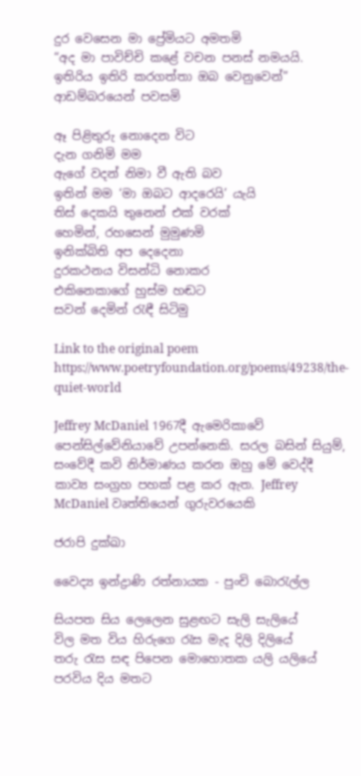දුර වෙසෙන මා ප්‍රේමියට අමතමි
“අද මා පාවිච්චි කළේ වචන පනස් නමයයි.
ඉතිරිය ඉතිරි කරගත්තා ඔබ වෙනුවෙන්”
ආඩම්බරයෙන් පවසමි

ඈ පිළිතුරු නොදෙන විට
දැන ගනිමි මම
ඇගේ වදන් නිමා වී ඇති බව
ඉතින් මම ‘මා ඔබට ආදරෙයි’ යැයි
තිස් දෙකයි තුනෙන් එක් වරක්
හෙමින්, රහසෙන් මුමුණමි
ඉනික්බිති අප දෙදෙනා
දුරකථනය විසන්ධි නොකර
එකිනෙකාගේ හුස්ම හඬට
සවන් දෙමින් රැඳී සිටිමු

Link to the original poem https://www.poetryfoundation.org/poems/49238/the-quiet-world

Jeffrey McDaniel 1967දී ඇමෙරිකාවේ පෙන්සිල්වේනියාවේ උපන්නෙකි. සරල බසින් සියුම්, සංවේදී කවි නිර්මාණය කරන ඔහු මේ වෙද්දී කාව්‍ය සංග්‍රහ පහක් පළ කර ඇත. Jeffrey McDaniel වෘත්තියෙන් ගුරුවරයෙකි

ජරාපි දුක්ඛා

වෛද්‍ය ඉන්ද්‍රාණි රත්නායක - පුංචි බොරැල්ල

සියපත සිය ලෙලෙන සුළඟට සැලි සැලියේ
විල මත විය හිරුගෙ රැස මැද දිලි දිලියේ
තරු රැස සඳ පිපෙන මොහොතක යලි යලියේ
පරවිය දිය මතට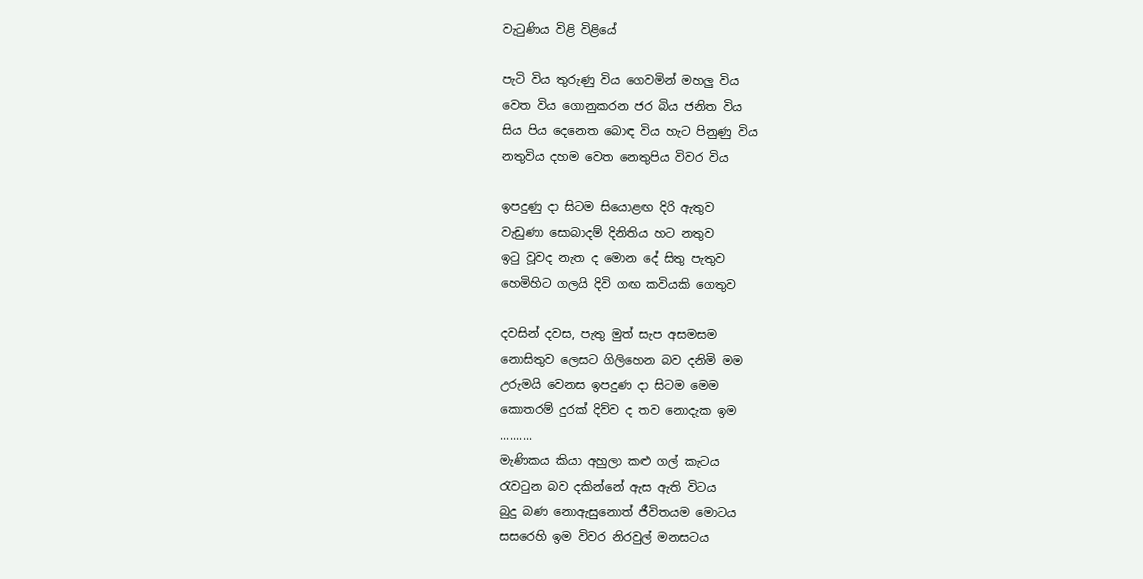වැටුණිය විළි විළියේ

පැටි විය තුරුණු විය ගෙවමින් මහලු විය
වෙත විය ගොනුකරන ජර බිය ජනිත විය
සිය පිය දෙනෙත බොඳ විය හැට පිනුණු විය
නතුවිය දහම වෙත නෙතුපිය විවර විය

ඉපදුණු දා සිටම සියොළඟ දිරි ඇතුව
වැඩුණා සොබාදම් දිනිතිය හට නතුව
ඉටු වූවද නැත ද මොන දේ සිතු පැතුව
හෙමිහිට ගලයි දිවි ගඟ කවියකි ගෙතුව

දවසින් දවස, පැතු මුත් සැප අසමසම
නොසිතුව ලෙසට ගිලිහෙන බව දනිමි මම
උරුමයි වෙනස ඉපදුණ දා සිටම මෙම
කොතරම් දුරක් දිව්ව ද තව නොදැක ඉම
..........
මැණිකය කියා අහුලා කළු ගල් කැටය
රැවටුන බව දකින්නේ ඇස ඇති විටය
බුදු බණ නොඇසුනොත් ජීවිතයම මොටය
සසරෙහි ඉම විවර නිරවුල් මනසටය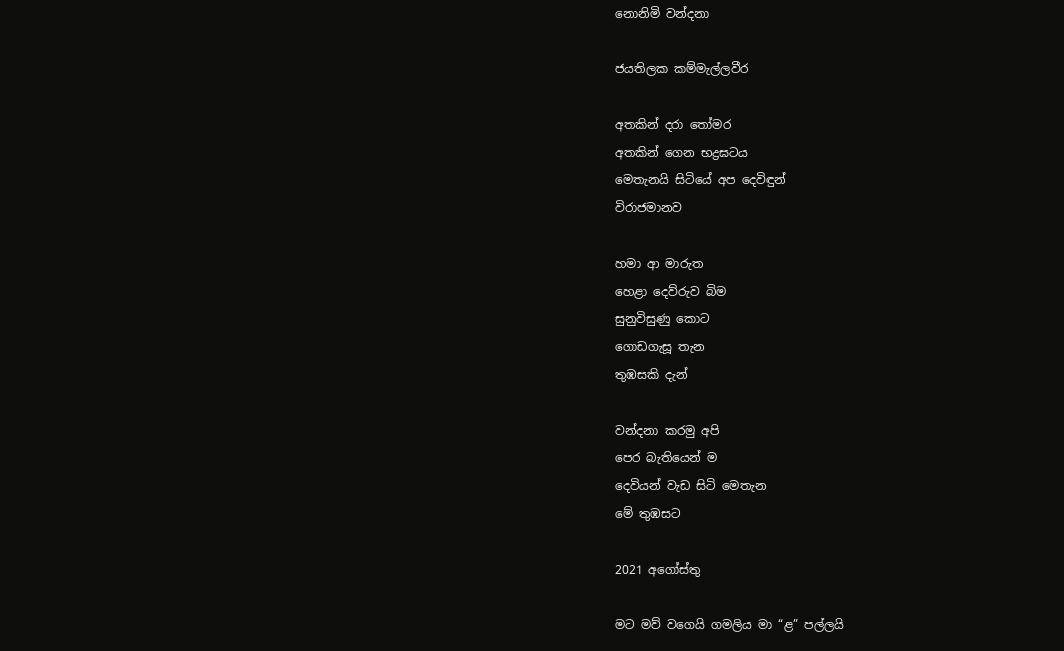නොනිමි වන්දනා

ජයතිලක කම්මැල්ලවීර

අතකින් දරා තෝමර
අතකින් ගෙන භද්‍රඝටය
මෙතැනයි සිටියේ අප දෙවිඳුන්
විරාජමානව

හමා ආ මාරුත
හෙළා දෙව්රුව බිම
සුනුවිසුණු කොට
ගොඩගැසූ තැන
තුඹසකි දැන්

වන්දනා කරමු අපි
පෙර බැතියෙන් ම
දෙවියන් වැඩ සිටි මෙතැන
මේ තුඹසට

2021 අගෝස්තු

මට මව් වගෙයි ගමලිය මා “ළ” පල්ලයි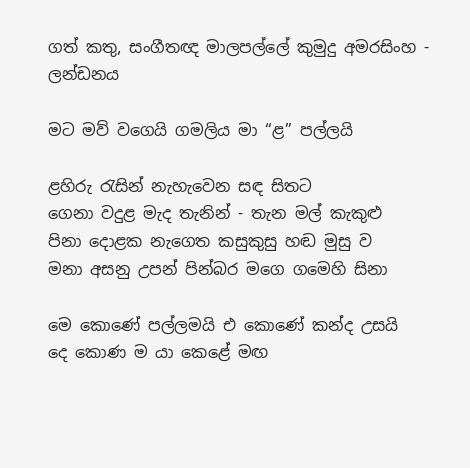ගත් කතු, සංගීතඥ මාලපල්ලේ කුමුදු අමරසිංහ - ලන්ඩනය

මට මව් වගෙයි ගමලිය මා “ළ” පල්ලයි

ළහිරු රැසින් නැහැවෙන සඳ සිතට
ගෙනා වදුළ මැද තැනින් - තැන මල් කැකුළු
පිනා දොළක නැගෙත කසුකුසු හඬ මුසු ව
මනා අසනු උපන් පින්බර මගෙ ගමෙහි සිනා

මෙ කොණේ පල්ලමයි එ කොණේ කන්ද උසයි
දෙ කොණ ම යා කෙළේ මඟ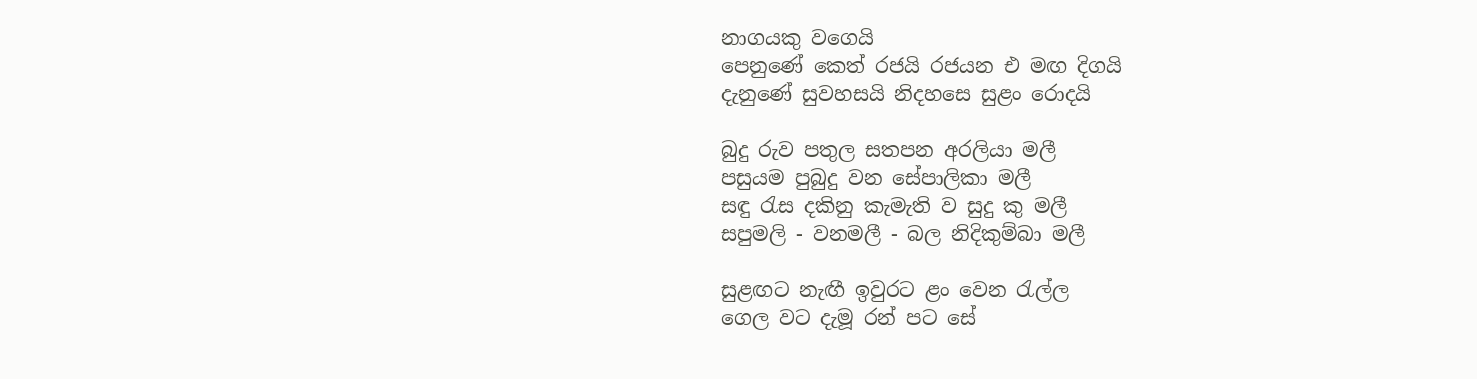නාගයකු වගෙයි
පෙනුණේ කෙත් රජයි රජයන එ මඟ දිගයි
දැනුණේ සුවහසයි නිදහසෙ සුළං රොදයි

බුදු රුව පතුල සතපන අරලියා මලී
පසුයම පුබුදු වන සේපාලිකා මලී
සඳු රැස දකිනු කැමැති ව සුදු කු මලී
සපුමලි - වනමලී - බල නිදිකුම්බා මලී

සුළඟට නැඟී ඉවුරට ළං වෙන රැල්ල
ගෙල වට දැමූ රන් පට සේ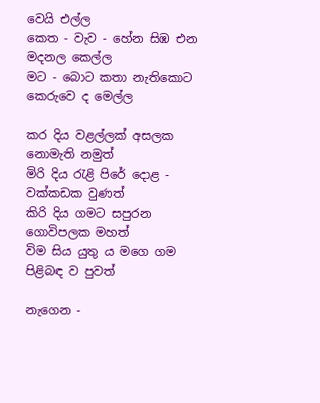වෙයි එල්ල
කෙත - වැව - හේන සිඹ එන මදනල කෙල්ල
මට - බොට කතා නැතිකොට කෙරුවෙ ද මෙල්ල

කර දිය වළල්ලක් අසලක නොමැති නමුත්
මිරි දිය රැළි පිරේ දොළ - වක්කඩක වුණත්
කිරි දිය ගමට සපුරන ගොවිපලක මහත්
විම සිය යුතු ය මගෙ ගම පිළිබඳ ව පුවත්

නැගෙන -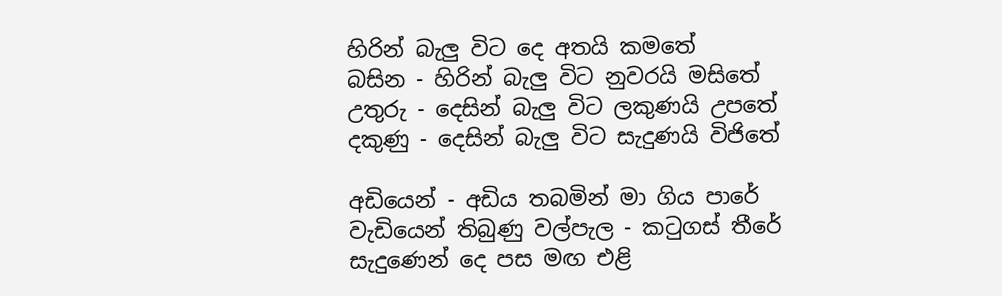හිරින් බැලු විට දෙ අතයි කමතේ
බසින - හිරින් බැලු විට නුවරයි මසිතේ
උතුරු - දෙසින් බැලු විට ලකුණයි උපතේ
දකුණු - දෙසින් බැලු විට සැදුණයි විජිතේ

අඩියෙන් - අඩිය තබමින් මා ගිය පාරේ
වැඩියෙන් තිබුණු වල්පැල - කටුගස් තීරේ
සැදු‌ණෙන් දෙ පස මඟ එළි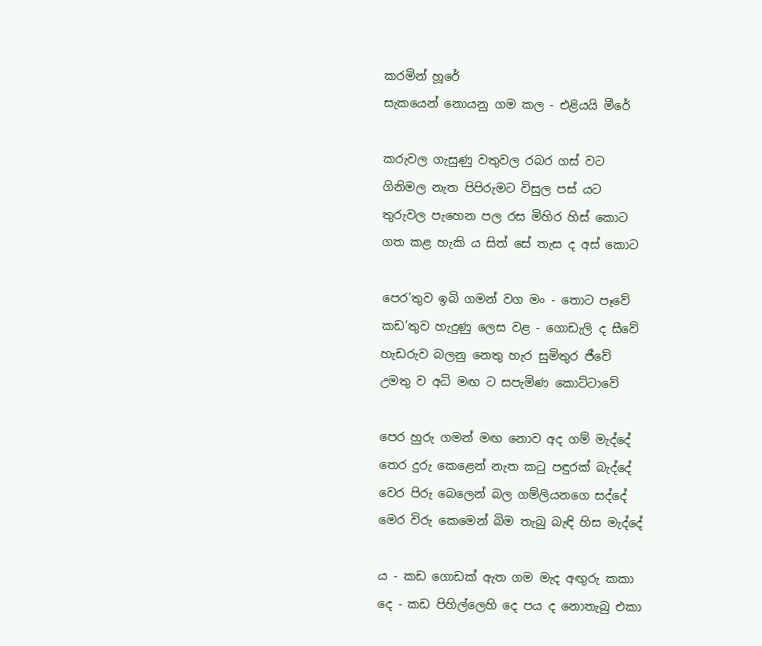කරමින් හූරේ
සැකයෙන් නොයනු ගම කල - එළියයි මීරේ

කරුවල ගැසුණු වතුවල රබර ගස් වට
ගිනිමල නැත පිපිරුමට විසුල පස් යට
තුරුවල පැහෙන පල රස මිහිර හිස් කොට
ගත කළ හැකි ය සිත් සේ තැස ද අස් කොට

පෙර’තුව ඉබි ගමන් වග මං - තොට පෑවේ
කඩ’තුව හැදුණු ලෙස වළ - ගොඩැලි ද සීවේ
හැඩරුව බලනු නෙතු හැර සුමිතුර ජීවේ
උමතු ව අධි මඟ ට සපැමිණ කොට්ටාවේ

පෙර හුරු ගමන් මඟ නොව අද ගම් මැද්දේ
තෙර දුරු කෙළෙන් නැත කටු පඳුරක් බැද්දේ
වෙර පිරු බෙලෙන් බල ගම්ලියනගෙ සද්දේ
මෙර විරු කෙමෙන් බිම තැබු බැඳි හිස මැද්දේ

ය - කඩ ගොඩක් ඇත ගම මැද අඟුරු කකා
දෙ - කඩ පිහිල්ලෙහි දෙ පය ද නොතැබු එකා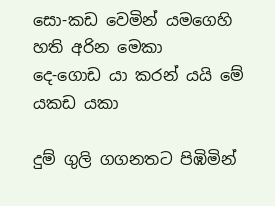සො-කඩ වෙමින් යමගෙහි හති අරින මෙකා
දෙ-ගොඩ යා කරන් යයි මේ යකඩ යකා

දුම් ගුලි ගගනතට පිඹිමින්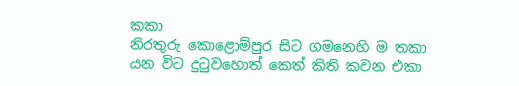කකා
නිරතුරු කොළොම්පුර සිට ගමනෙහි ම තකා
යන විට දුටුවහොත් කෙත් කිති කවන එකා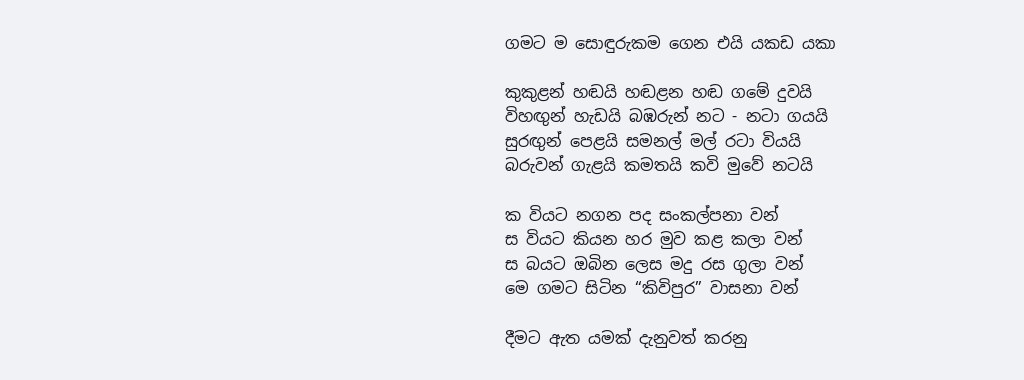ගමට ම සොඳුරුකම ගෙන එයි යකඩ යකා

කුකුළන් හඬයි හඬළන හඬ ගමේ දුවයි
විහඟුන් හැඩයි බඹරුන් නට - නටා ගයයි
සුරඟුන් පෙළයි සමනල් මල් රටා වියයි
බරුවන් ගැළයි කමතයි කවි මුවේ නටයි

ක වියට නගන පද සංකල්පනා වන්
ස වියට කියන හර මුව කළ කලා වන්
ස බයට ඔබින ලෙස මදු රස ගුලා වන්
මෙ ගමට සිටින “කිවිපුර” වාසනා වන්

දීමට ඇත යමක් දැනුවත් කරනු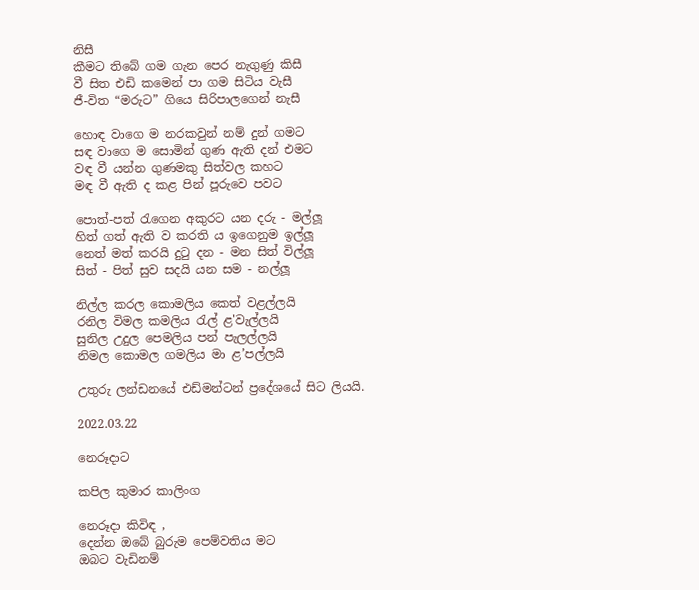නිසී
කීමට තිබේ ගම ගැන පෙර නැගුණු කිසී
වී සිත එඩි කමෙන් පා ගම සිටිය වැසී
ජී-විත “මරුට” ගියෙ සිරිපාලගෙන් නැසී

හොඳ වාගෙ ම නරකවුන් නම් දුන් ගමට
සඳ වාගෙ ම සොමින් ගුණ ඇති දන් එමට
වඳ වී යන්න ගුණමකු සිත්වල කහට
මඳ වී ඇති ද කළ පින් පූරුවෙ පවට

පොත්-පත් රැගෙන අකුරට යන දරු - මල්ලූ
හිත් ගත් ඇති ව කරති ය ඉගෙනුම ඉල්ලූ
නෙත් මත් කරයි දුටු දන - මන සිත් විල්ලූ
සිත් - පිත් සුව සදයි යන සම - නල්ලූ

නිල්ල කරල කොමලිය කෙත් වළල්ලයි
රනිල විමල කමලිය රැල් ළ'වැල්ලයි
සුනිල උදුල පෙමලිය පන් පැලල්ලයි
නිමල කොමල ගමලිය මා ළ’පල්ලයි

උතුරු ලන්ඩනයේ එඩ්මන්ටන් ප්‍රදේශයේ සිට ලියයි.

2022.03.22

නෙරූදාට

කපිල කුමාර කාලිංග

නෙරූදා කිවිඳ ,
දෙන්න ඔබේ බුරුම පෙම්වතිය මට
ඔබට වැඩිනම්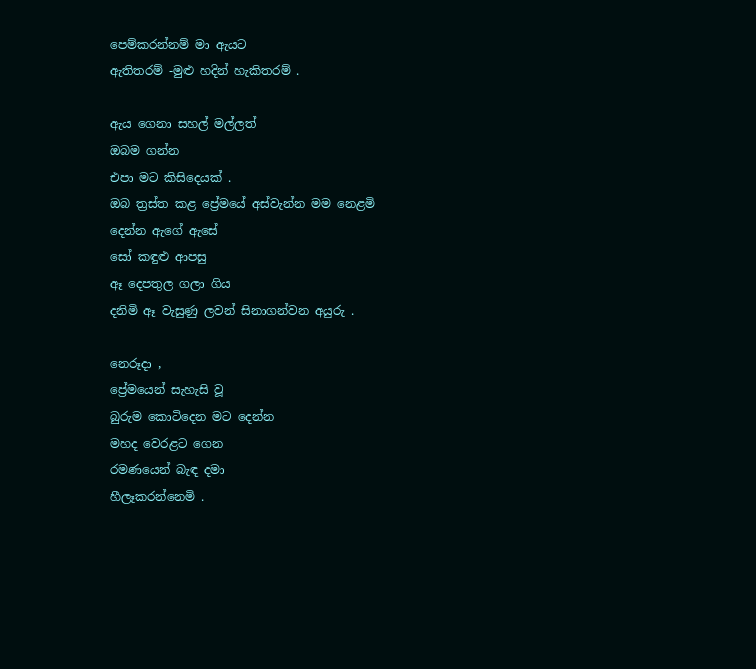පෙම්කරන්නම් මා ඇයට
ඇතිතරම් -මුළු හදින් හැකිතරම් .

ඇය ගෙනා සහල් මල්ලත්
ඔබම ගන්න
එපා මට කිසිදෙයක් .
ඔබ ත්‍රස්ත කළ ප්‍රේමයේ අස්වැන්න මම නෙළමි
දෙන්න ඇගේ ඇසේ
සෝ කඳුළු ආපසු
ඈ දෙපතුල ගලා ගිය
දනිමි ඈ වැසුණු ලවන් සිනාගන්වන අයුරු .

නෙරූදා ,
ප්‍රේමයෙන් සැහැසි වූ
බුරුම කොටිදෙන මට දෙන්න
මහද වෙරළට ගෙන
රමණයෙන් බැඳ දමා
හීලෑකරන්නෙමි .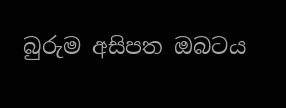බුරුම අසිපත ඔබටය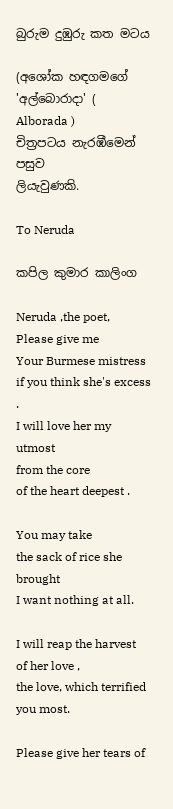බුරුම දුඹුරු කත මටය

(අශෝක හඳගමගේ 'අල්බොරාදා' ( Alborada )
චිත්‍රපටය නැරඹීමෙන් පසුව
ලියැවුණකි.

To Neruda

කපිල කුමාර කාලිංග

Neruda ,the poet,
Please give me
Your Burmese mistress
if you think she's excess .
I will love her my utmost
from the core
of the heart deepest .

You may take
the sack of rice she brought
I want nothing at all.

I will reap the harvest
of her love ,
the love, which terrified
you most.

Please give her tears of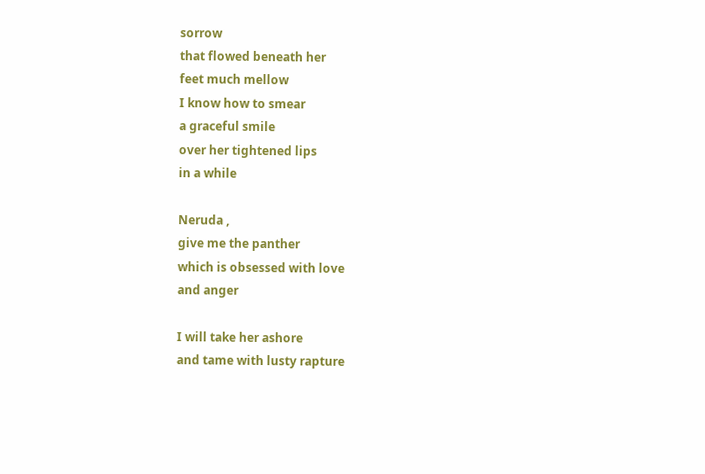sorrow
that flowed beneath her
feet much mellow
I know how to smear
a graceful smile
over her tightened lips
in a while

Neruda ,
give me the panther
which is obsessed with love
and anger

I will take her ashore
and tame with lusty rapture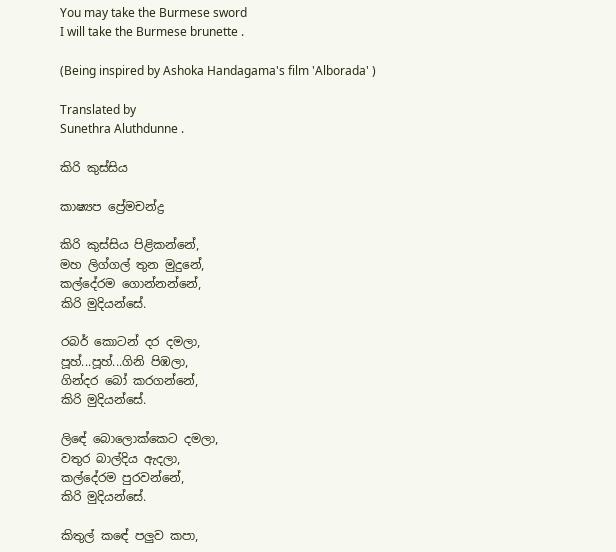You may take the Burmese sword
I will take the Burmese brunette .

(Being inspired by Ashoka Handagama's film 'Alborada' )

Translated by
Sunethra Aluthdunne .

කිරි කුස්සිය

කාෂ්‍යප ප්‍රේමචන්ද්‍ර

කිරි කුස්සිය පිළිකන්නේ,
මහ ලිග්ගල් තුන මුදුනේ,
කල්දේරම ගොන්නන්නේ,
කිරි මුදියන්සේ.

රබර් කොටන් දර දමලා,
පූහ්...පූහ්...ගිනි පිඹලා,
ගින්දර බෝ කරගන්නේ,
කිරි මුදියන්සේ.

ලිඳේ බොලොක්කෙට දමලා,
වතුර බාල්දිය ඇදලා,
කල්දේරම පුරවන්නේ,
කිරි මුදියන්සේ.

කිතුල් කඳේ පලුව කපා,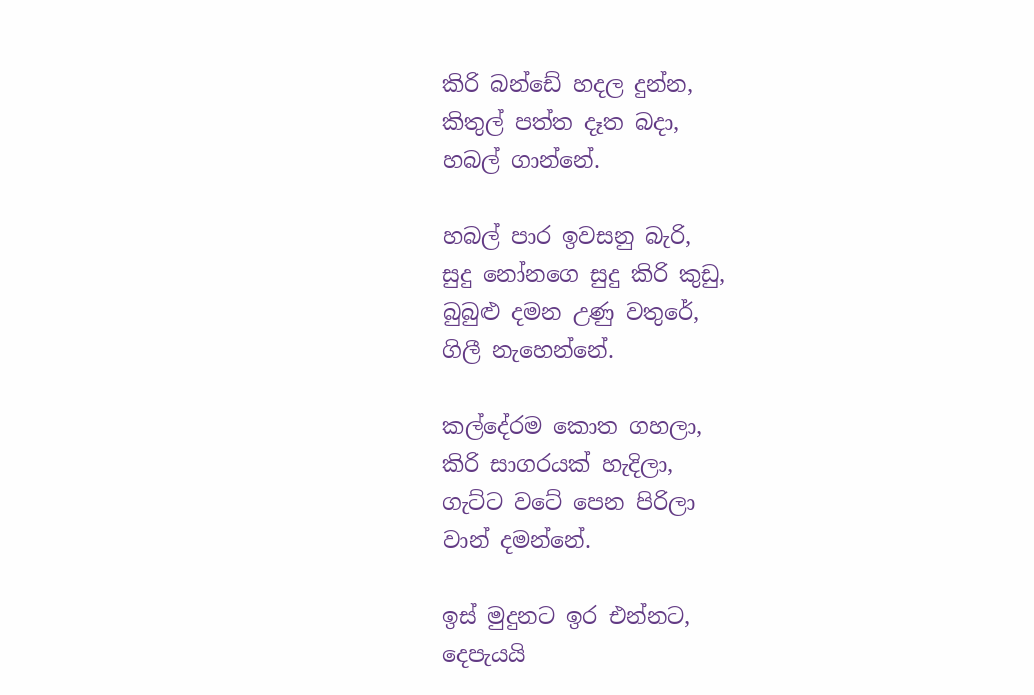කිරි බන්ඩේ හදල දුන්න,
කිතුල් පත්ත දෑත බදා,
හබල් ගාන්නේ.

හබල් පාර ඉවසනු බැරි,
සුදු නෝනගෙ සුදු කිරි කුඩු,
බුබුළු දමන උණු වතුරේ,
ගිලී නැහෙන්නේ.

කල්දේරම කොත ගහලා,
කිරි සාගරයක් හැදිලා,
ගැට්ට වටේ පෙන පිරිලා
වාන් දමන්නේ.

ඉස් මුදුනට ඉර එන්නට,
දෙපැයයි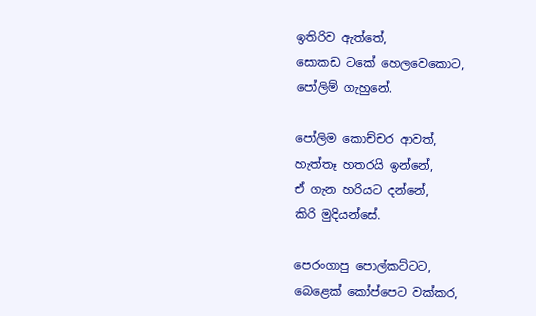ඉතිරිව ඇත්තේ,
සොකඩ ටකේ හෙලවෙකොට,
පෝලිම් ගැහුනේ.

පෝලිම කොච්චර ආවත්,
හැත්තෑ හතරයි ඉන්නේ,
ඒ ගැන හරියට දන්නේ,
කිරි මුදියන්සේ.

පෙරංගාපු පොල්කට්ටට,
බෙළෙක් කෝප්පෙට වක්කර,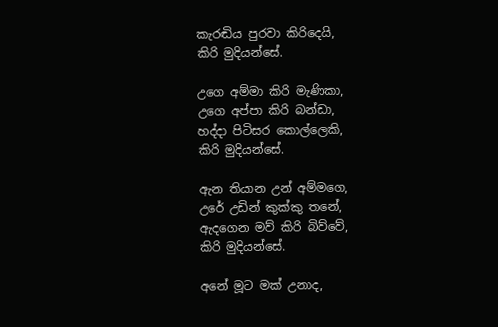කැරඬිය පුරවා කිරිදෙයි,
කිරි මුදියන්සේ.

උගෙ අම්මා කිරි මැණිකා,
උගෙ අප්පා කිරි බන්ඩා,
හද්දා පිටිසර කොල්ලෙකි,
කිරි මුදියන්සේ.

ඇන තියාන උන් අම්මගෙ,
උරේ උඩින් කුක්කු තනේ,
ඇදගෙන මව් කිරි බිව්වේ,
කිරි මුදියන්සේ.

අනේ මූට මක් උනාද,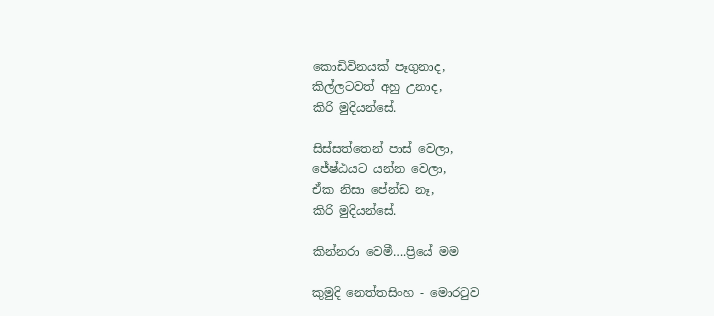කොඩිවිනයක් පෑගුනාද,
කිල්ලටවත් අහු උනාද,
කිරි මුදියන්සේ.

සිස්සත්තෙන් පාස් වෙලා,
ජේෂ්ඨයට යන්න වෙලා,
ඒක නිසා පේන්ඩ නෑ,
කිරි මුදියන්සේ.

කින්නරා වෙමී….ප්‍රියේ මම

කුමුදි නෙත්තසිංහ - මොරටුව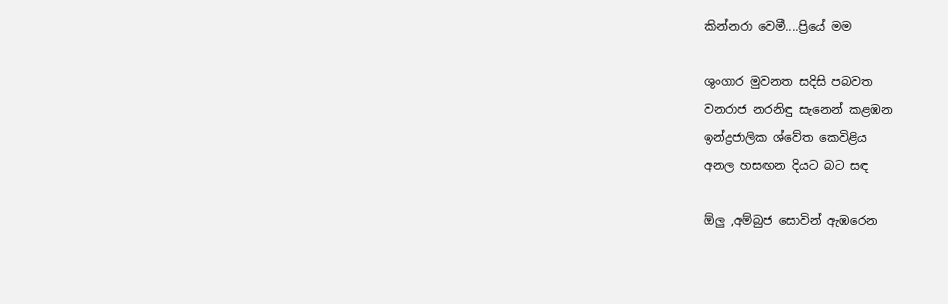කින්නරා වෙමී....ප්‍රියේ මම

ශුංගාර මුවනත සදිසි පබවත
වනරාජ නරනිඳු සැනෙන් කළඹන
ඉන්ද්‍රජාලික ශ්වේත කෙවිළිය
අනල හසඟන දියට බට සඳ

ඕලු ,අම්බුජ සොවින් ඇඹරෙන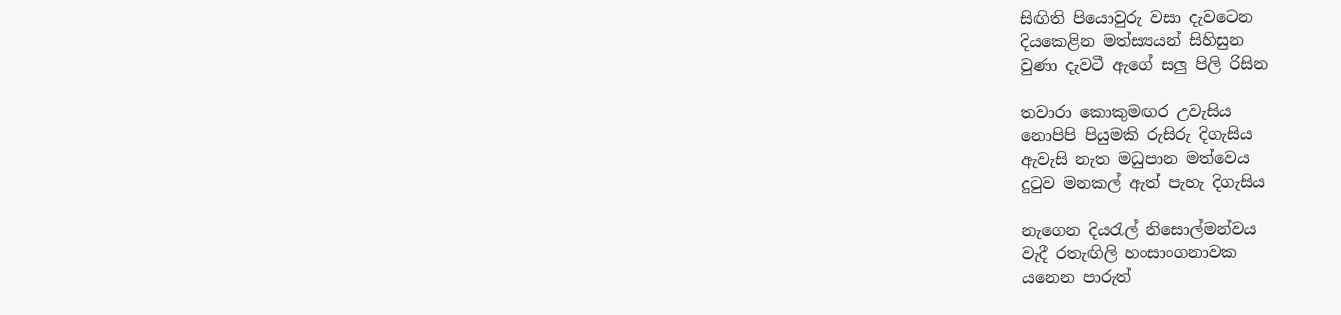සිඟිති පියොවුරු වසා දැවටෙන
දියකෙළින මත්ස්‍යයන් සිහිසුන
වුණා දැවටී ඇගේ සලු පිලි රිසින

තවාරා කොකුමඟර උවැසිය
නොපිපි පියුමකි රුසිරු දිගැසිය
ඇවැසි නැත මධුපාන මත්වෙය
දුටුව මනකල් ඇත් පැහැ දිගැසිය

නැගෙන දියරැල් නිසොල්මන්වය
වැදී රතැඟිලි හංසාංගනාවක
යනෙන පාරුත්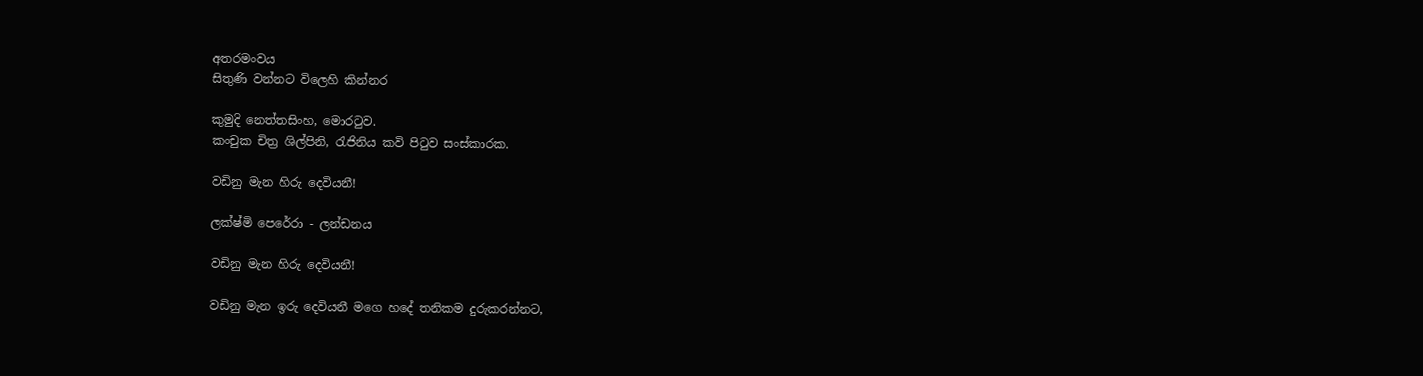අතරමංවය
සිතුණි වන්නට විලෙහි කින්නර

කුමුදි නෙත්තසිංහ, මොරටුව.
කංචුක චිත්‍ර ශිල්පිනි, රැජිනිය කවි පිටුව සංස්කාරක.

වඩිනු මැන හිරු දෙවියනී!

ලක්ෂ්මි පෙරේරා - ලන්ඩනය

වඩිනු මැන හිරු දෙවියනී!

වඩිනු මැන ඉරු දෙවියනී මගෙ හදේ තනිකම දුරුකරන්නට,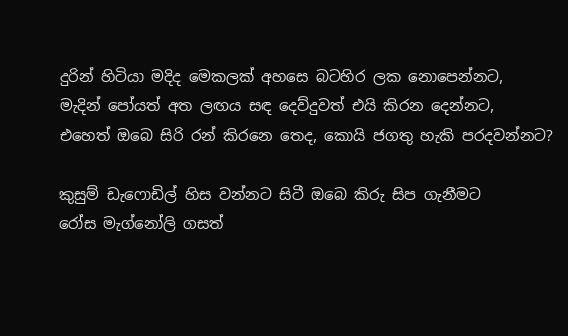දුරින් හිටියා මදිද මෙකලක් අහසෙ බටහිර ලක නොපෙන්නට,
මැදින් පෝයත් අත ලඟය සඳ දෙව්දුවත් එයි කිරන දෙන්නට,
එහෙත් ඔබෙ සිරි රන් කිරනෙ තෙද, කොයි ජගතු හැකි පරදවන්නට?

කුසුම් ඩැෆොඩිල් හිස වන්නට සිටී ඔබෙ කිරු සිප ගැනීමට
රෝස මැග්නෝලි ගසත්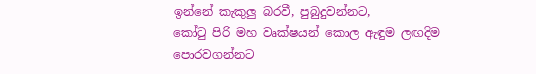ඉන්නේ කැකුලු බරවී, පුබුදුවන්නට,
කෝටු පිරි මහ වෘක්ෂයන් කොල ඇඳුම ලඟදිම පොරවගන්නට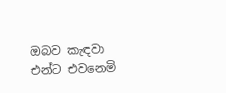ඔබව කැඳවා එන්ට එවනෙමි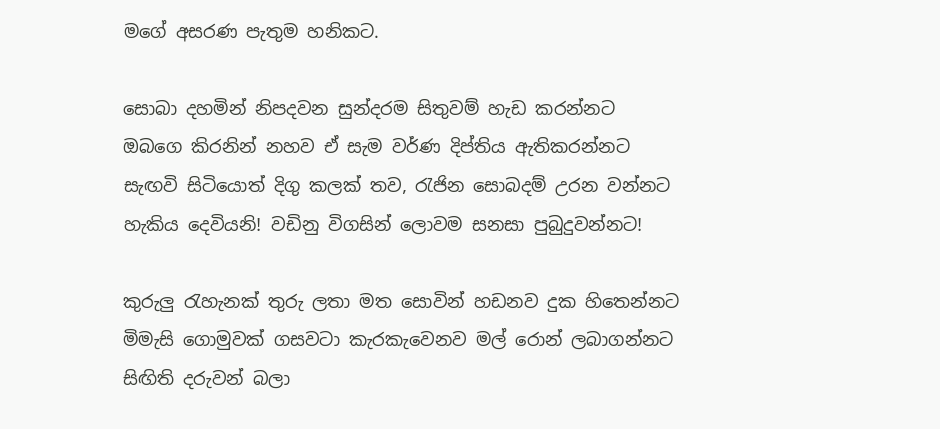මගේ අසරණ පැතුම හනිකට.

සොබා දහමින් නිපදවන සුන්දරම සිතුවම් හැඩ කරන්නට
ඔබගෙ කිරනින් නහව ඒ සැම වර්ණ දිප්තිය ඇතිකරන්නට
සැඟවි සිටියොත් දිගු කලක් තව, රැජින සොබදම් උරන වන්නට
හැකිය දෙවියනි! වඩිනු විගසින් ලොවම සනසා පුබුදුවන්නට!

කුරුලු රැහැනක් තුරු ලතා මත සොවින් හඩනව දුක හිතෙන්නට
මිමැසි ගොමුවක් ගසවටා කැරකැවෙනව මල් රොන් ලබාගන්නට
සිඟිති දරුවන් බලා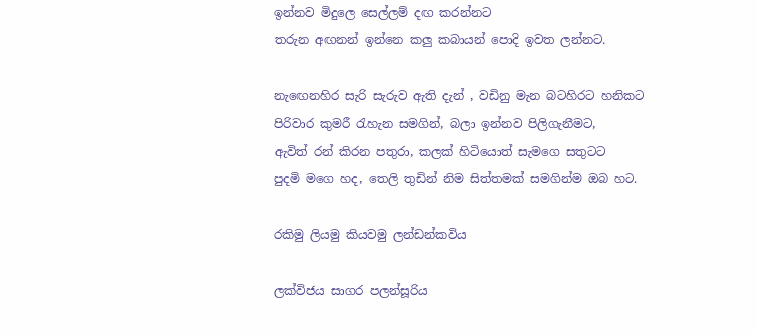ඉන්නව මිදුලෙ සෙල්ලම් දඟ කරන්නට
තරුන අඟනන් ඉන්නෙ කලු කබායන් පොදි ඉවත ලන්නට.

නැඟෙනහිර සැරි සැරුව ඇති දැන් , වඩිනු මැන බටහිරට හනිකට
පිරිවාර කුමරී රැහැන සමගින්, බලා ඉන්නව පිලිගැනීමට,
ඇවිත් රන් කිරන පතුරා, කලක් හිටියොත් සැමගෙ සතුටට
පුදමි මගෙ හද, තෙලි තුඩින් නිම සිත්තමක් සමගින්ම ඔබ හට.

රකිමු ලියමු කියවමු ලන්ඩන්කවිය

ලක්විජය සාගර පලන්සූරිය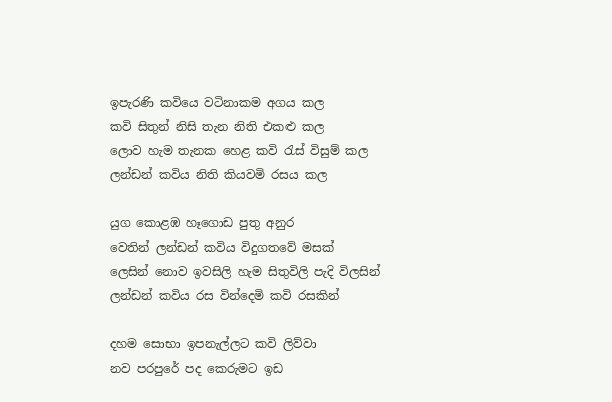ඉපැරණි කවියෙ වටිනාකම අගය කල
කවි සිතුන් නිසි තැන නිති එකළු කල
ලොව හැම තැනක හෙළ කවි රැස් විසුම් කල
ලන්ඩන් කවිය නිති කියවමි රසය කල

යුග කොළඹ හෑගොඩ පුතු අනුර
වෙතින් ලන්ඩන් කවිය විදුගතවේ මසක්
ලෙසින් නොව ඉවසිලි හැම සිතුවිලි පැදි විලසින්
ලන්ඩන් කවිය රස වින්දෙමි කවි රසකින්

දහම සොභා ඉපනැල්ලට කවි ලිව්වා
නව පරපුරේ පද කෙරුමට ඉඩ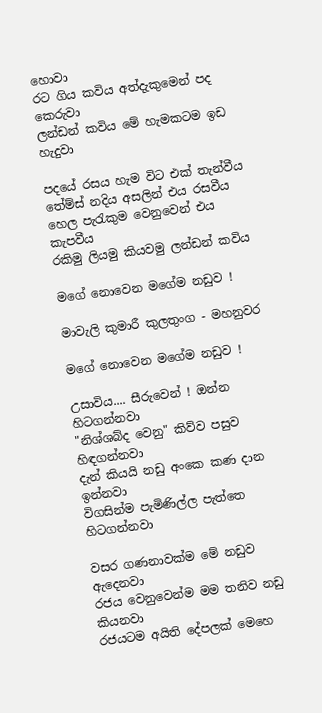හොවා
රට ගිය කවිය අත්දැකුමෙන් පද කෙරුවා
ලන්ඩන් කවිය මේ හැමකටම ඉඩ හැදුවා

පදයේ රසය හැම විට එක් තැන්වීය
තේම්ස් නදිය අසලින් එය රසවීය
හෙල පැරැකුම වෙනුවෙන් එය කැපවීය
රකිමු ලියමු කියවමු ලන්ඩන් කවිය

මගේ නොවෙන මගේම නඩුව !

මාවැලි කුමාරී කුලතුංග - මහනුවර

මගේ නොවෙන මගේම නඩුව !

උසාවිය.... සීරුවෙන් ! ඔන්න හිටගන්නවා
"නිශ්ශබ්ද වෙනු" කිව්ව පසුව හිඳගන්නවා
දැන් කියයි නඩු අංකෙ කණ දාන ඉන්නවා
විගසින්ම පැමිණිල්ල පැත්තෙ හිටගන්නවා

වසර ගණනාවක්ම මේ නඩුව ඇදෙනවා
රජය වෙනුවෙන්ම මම තනිව නඩු කියනවා
රජයටම අයිති දේපලක් මෙහෙ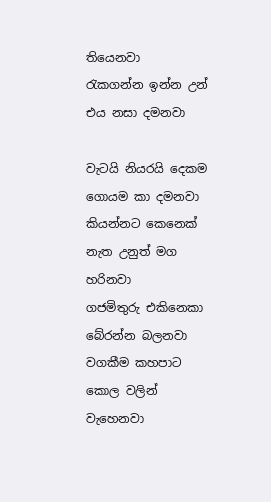තියෙනවා
රැකගන්න ඉන්න උන් එය නසා දමනවා

වැටයි නියරයි දෙකම ගොයම කා දමනවා
කියන්නට කෙනෙක් නැත උනුත් මග හරිනවා
ගජමිතුරු එකිනෙකා බේරන්න බලනවා
වගකීම කහපාට කොල වලින් වැහෙනවා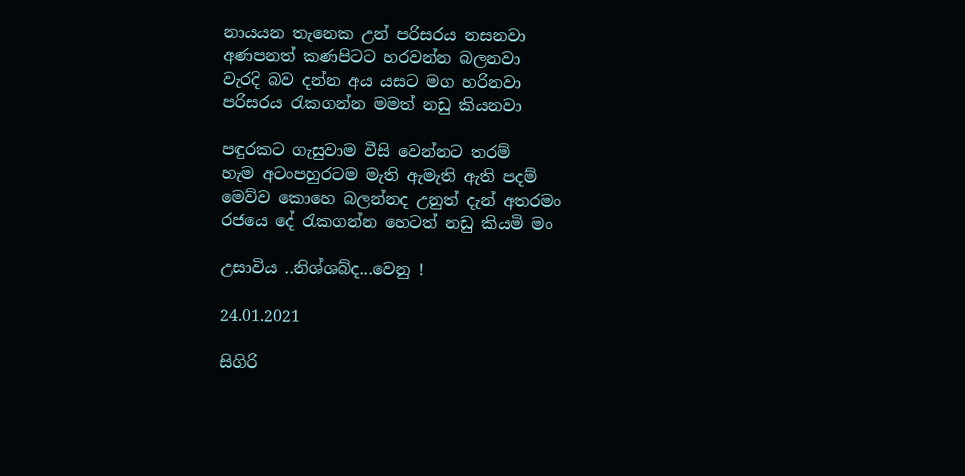නායයන තැනෙක උන් පරිසරය නසනවා
අණපනත් කණපිටට හරවන්න බලනවා
වැරදි බව දන්න අය යසට මග හරිනවා
පරිසරය රැකගන්න මමත් නඩු කියනවා

පඳුරකට ගැසුවාම වීසි වෙන්නට තරම්
හැම අටංපහුරටම මැති ඇමැති ඇති පදම්
මෙව්ව කොහෙ බලන්නද උනුත් දැන් අතරමං
රජයෙ දේ රැකගන්න හෙටත් නඩු කියමි මං

උසාවිය ..නිශ්ශබ්ද...වෙනු !

24.01.2021

සිගිරි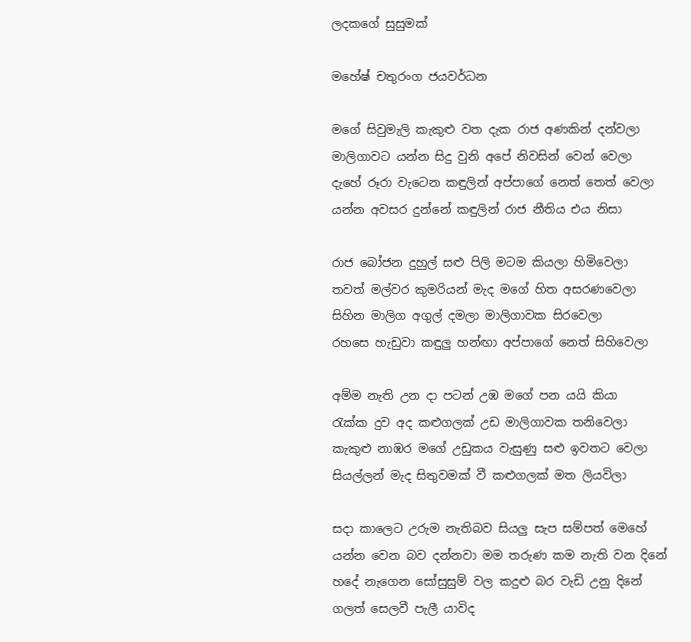ලදකගේ සුසුමක්

මහේෂ් චතුරංග ජයවර්ධන

මගේ සිවුමැලි කැකුළු වත දැක රාජ අණකින් දන්වලා
මාලිගාවට යන්න සිදු වුනි අපේ නිවසින් වෙන් වෙලා
දැහේ රූරා වැටෙන කඳුලින් අප්පාගේ නෙත් තෙත් වෙලා
යන්න අවසර දුන්නේ කඳුලින් රාජ නීතිය එය නිසා

රාජ බෝජන දුහුල් සළු පිලි මටම කියලා හිමිවෙලා
තවත් මල්වර කුමරියන් මැද මගේ හිත අසරණවෙලා
සිහින මාලිග අගුල් දමලා මාලිගාවක සිරවෙලා
රහසෙ හැඩුවා කඳුලු හන්ඟා අප්පාගේ නෙත් සිහිවෙලා

අම්ම නැති උන දා පටන් උඹ මගේ පන යයි කියා
රැක්ක දුව අද කළුගලක් උඩ මාලිගාවක තනිවෙලා
කැකුළු නාඹර මගේ උඩුකය වැසුණු සළු ඉවතට වෙලා
සියල්ලන් මැද සිතුවමක් වී කළුගලක් මත ලියවිලා

සදා කාලෙට උරුම නැතිබව සියලු සැප සම්පත් මෙහේ
යන්න වෙන බව දන්නවා මම තරුණ කම නැති වන දිනේ
හදේ නැගෙන සෝසුසුම් වල කදුළු බර වැඩි උනු දිනේ
ගලත් සෙලවී පැලී යාවිද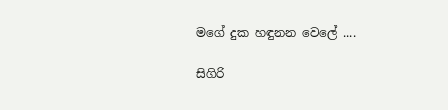මගේ දුක හඳුනන වෙලේ ....

සිගිරි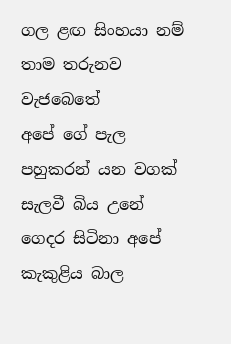ගල ළඟ සිංහයා නම් තාම තරුනව වැජබෙතේ
අපේ ගේ පැල පහුකරන් යන වගක් සැලවී බිය උනේ
ගෙදර සිටිනා අපේ කැකුළිය බාල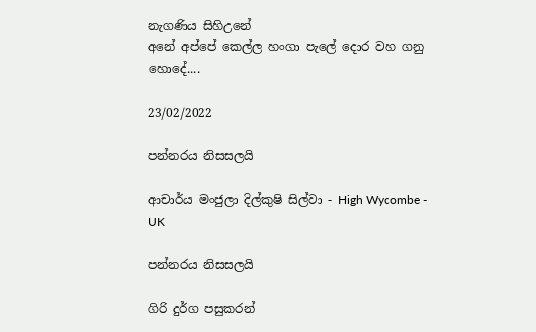නැගණිය සිහිඋනේ
අනේ අප්පේ කෙල්ල හංගා පැලේ දොර වහ ගනු හොදේ....

23/02/2022

පන්නරය නිසසලයි

ආචාර්ය මංජුලා දිල්කුෂි සිල්වා - High Wycombe - UK

පන්නරය නිසසලයි

ගිරි දුර්ග පසුකරන්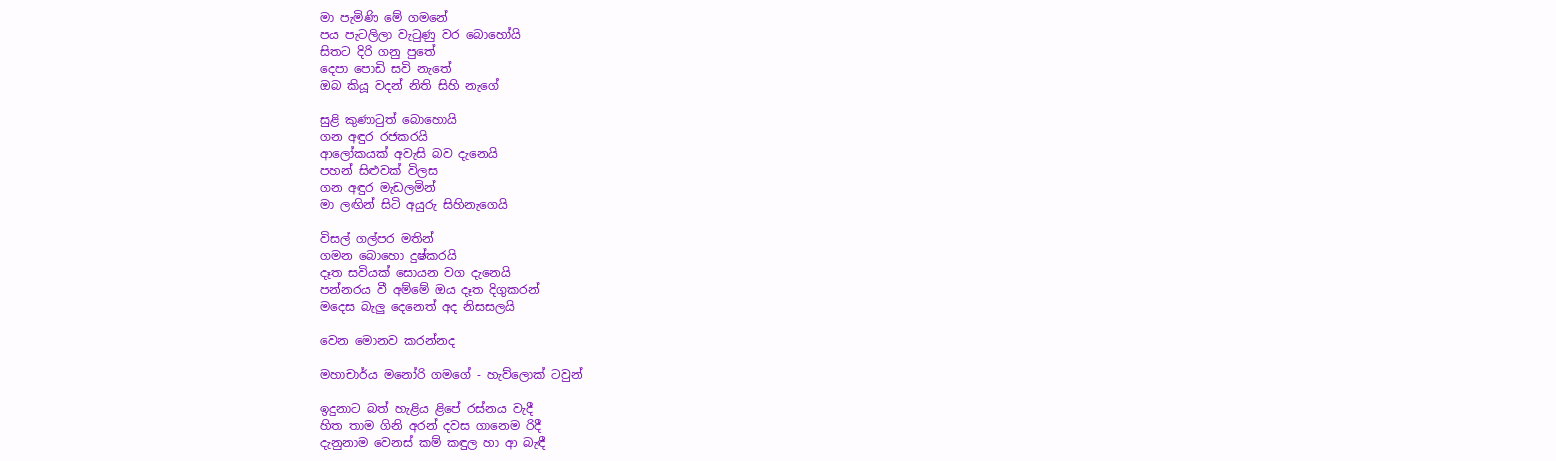මා පැමිණි මේ ගමනේ
පය පැටලිලා වැටුණු වර බොහෝයි
සිතට දිරි ගනු පුතේ
දෙපා පොඩි සවි නැතේ
ඔබ කියූ වදන් නිති සිහි නැගේ

සුළි කුණාටුත් බොහොයි
ගන අඳුර රජකරයි
ආලෝකයක් අවැසි බව දැනෙයි
පහන් සිළුවක් විලස
ගන අඳුර මැඩලමින්
මා ලඟින් සිටි අයුරු සිහිනැගෙයි

විසල් ගල්පර මතින්
ගමන බොහො දුෂ්කරයි
දෑත සවියක් සොයන වග දැනෙයි
පන්නරය වී අම්මේ ඔය දෑත දිගුකරන්
මදෙස බැලු දෙනෙත් අද නිසසලයි

වෙන මොනව කරන්නද

මහාචාර්ය මනෝරි ගමගේ - හැව්ලොක් ටවුන්

ඉදුනාට බත් හැළිය ළිපේ රස්නය වැදී
හිත තාම ගිනි අරන් දවස ගානෙම රිදී
දැනුනාම වෙනස් කම් කඳුල හා ආ බැඳී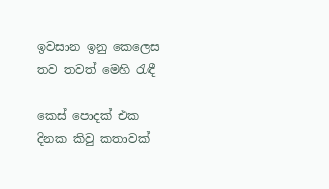ඉවසාන ඉනු කෙලෙස තව තවත් මෙහි රැඳී

කෙස් පොදක් එක දිනක කිවු කතාවක්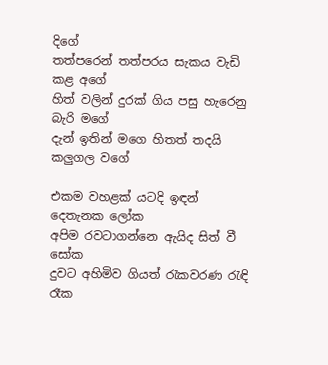දිගේ
තත්පරෙන් තත්පරය සැකය වැඩි කළ අගේ
හිත් වලින් දුරක් ගිය පසු හැරෙනු බැරි මගේ
දැන් ඉතින් මගෙ හිතත් තදයි කලුගල වගේ

එකම වහළක් යටදි ඉඳන් දෙතැනක ලෝක
අපිම රවටාගන්නෙ ඇයිද සිත් වී සෝක
දුවට අහිමිව ගියත් රැකවරණ රැඳි රෑක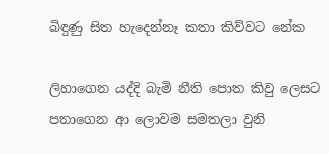බිඳුණු සිත හැදෙන්නෑ කතා කිව්වට නේක

ලිහාගෙන යද්දි බැමි නීති පොත කිවු ලෙසට
පතාගෙන ආ ලොවම සමතලා වුනි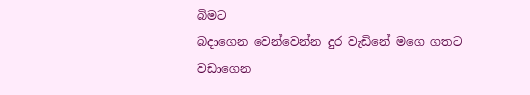බිමට
බදාගෙන වෙන්වෙන්න දුර වැඩිනේ මගෙ ගතට
වඩාගෙන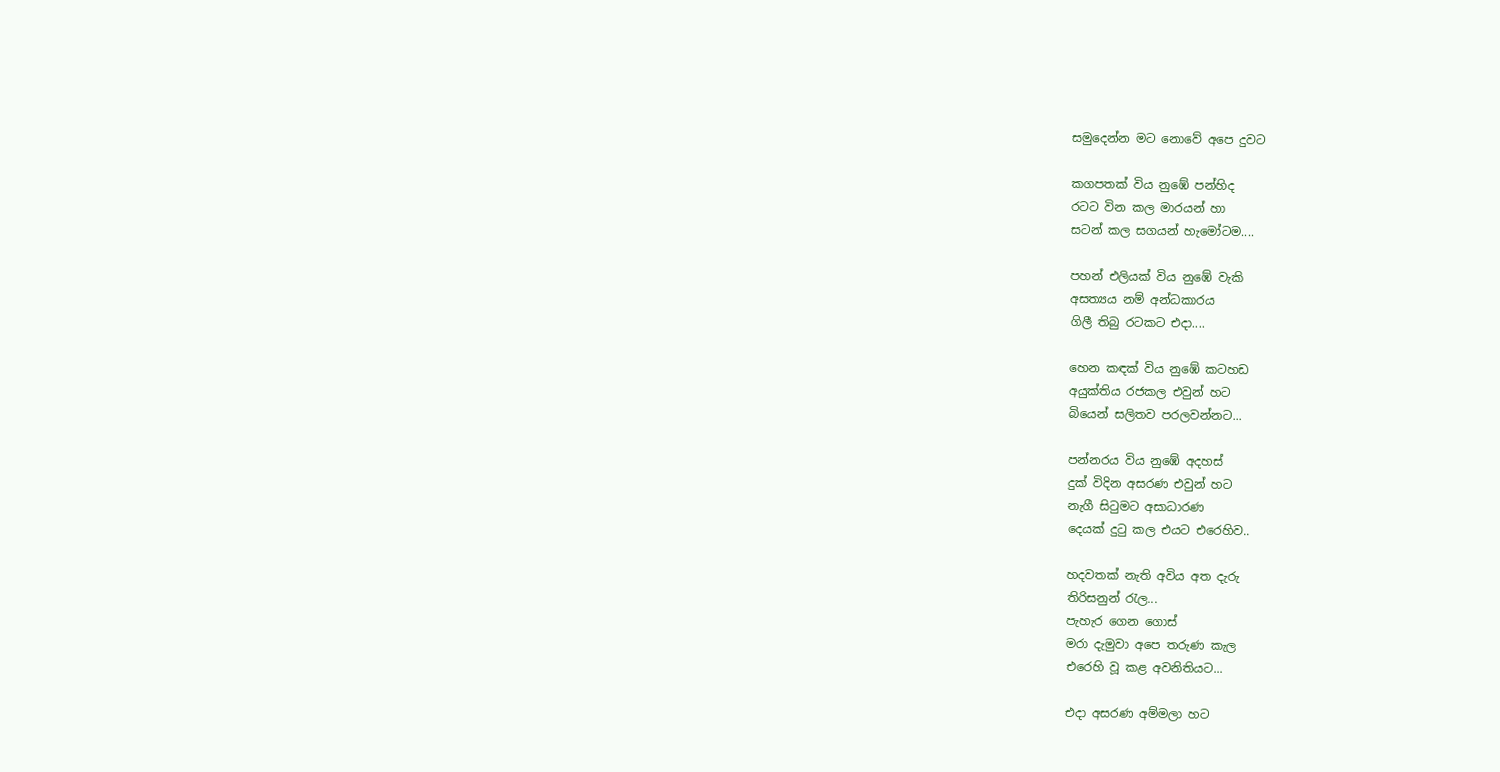සමුදෙන්න මට නොවේ අපෙ දුවට

කගපතක් විය නුඹේ පන්හිද
රටට වින කල මාරයන් හා
සටන් කල සගයන් හැමෝටම....

පහන් එලියක් විය නුඹේ වැකි
අසත්‍යය නම් අන්ධකාරය
ගිලී තිබු රටකට එදා....

හෙන කඳක් විය නුඹේ කටහඩ
අයුක්තිය රජකල එවුන් හට
බියෙන් සලිතව පරලවන්නට...

පන්නරය විය නුඹේ අදහස්
දුක් විදින අසරණ එවුන් හට
නැගී සිටුමට අසාධාරණ
දෙයක් දුටු කල එයට එරෙහිව..

හදවතක් නැති අවිය අත දැරු
තිරිසනුන් රැල...
පැහැර ගෙන ගොස්
මරා දැමුවා අපෙ තරුණ කැල
එරෙහි වූ කළ අවනිතියට...

එදා අසරණ අම්මලා හට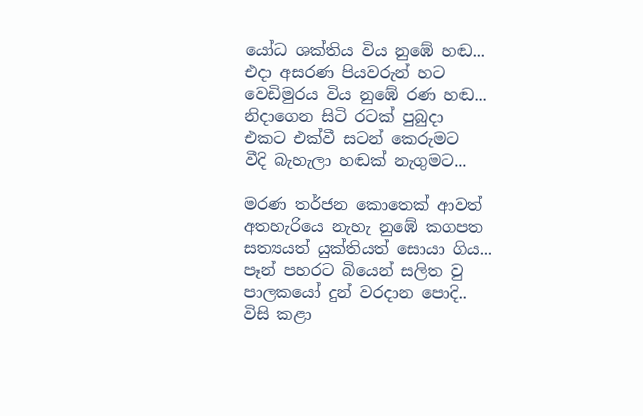යෝධ ශක්තිය විය නුඹේ හඬ...
එදා අසරණ පියවරුන් හට
වෙඩිමුරය විය නුඹේ රණ හඬ...
නිදාගෙන සිටි රටක් පුබුදා
එකට එක්වී සටන් කෙරුමට
වීදි බැහැලා හඬක් නැගුමට...

මරණ තර්ජන කොතෙක් ආවත්
අතහැරියෙ නැහැ නුඹේ කගපත
සත්‍යයත් යුක්තියත් සොයා ගිය...
පෑන් පහරට බියෙන් සලිත වු
පාලකයෝ දුන් වරදාන පොදි..
විසි කළා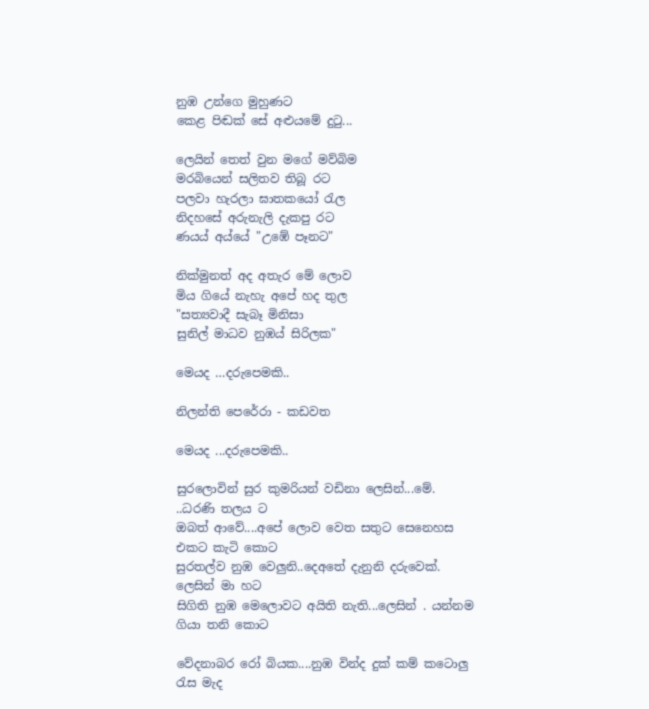නුඹ උන්ගෙ මුහුණට
කෙළ පිඬක් සේ අළුයමේ දුටු...

ලෙයින් තෙත් වුන මගේ මව්බිම
මරබියෙන් සලිතව තිබූ රට
පලවා හැරලා ඝාතකයෝ රැල
නිදහසේ අරුනැලි දැකපු රට
ණයය් අය්යේ "උඹේ පෑනට"

නික්මුනත් අද අතැර මේ ලොව
මිය ගියේ නැහැ අපේ හද තුල
"සත්‍යවාදී සැබෑ මිනිසා
සුනිල් මාධව නුඹය් සිරිලක"

මෙයද …දරුපෙමකි..

නිලන්ති පෙරේරා - කඩවත

මෙයද ...දරුපෙමකි..

සුරලොවින් සුර කුමරියන් වඩිනා ලෙසින්...මේ. ..ධරණි තලය ට
ඔබත් ආවේ....අපේ ලොව වෙත සතුට සෙනෙහස එකට කැටි කොට
සුරතල්ව නුඹ වෙලුනි..දෙඅතේ දැනුනි දරුවෙක්. ලෙසින් මා හට
සිගිති නුඹ මෙලොවට අයිති නැති...ලෙසින් . යන්නම ගියා තනි කොට

වේදනාබර රෝ බියක....නුඹ වින්ද දුක් කම් කටොලු රැස මැද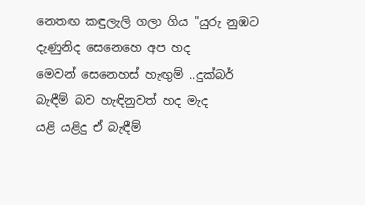නෙත‍ඟ කඳුලැලි ගලා ගිය "යුරු නුඹට දැණුනිද සෙනෙහෙ අප හද
මෙවන් සෙනෙහස් හැඟුම් ..දුක්බර් බැඳීම් බව හැඳිනුවත් හද මැද
යළි යළිදු ඒ බැඳීම්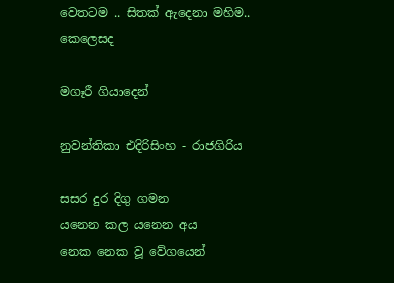වෙතටම .. සිතක් ඇදෙනා මහිම.. කෙලෙසද

මගෑරී ගියාදෙන්

නුවන්තිකා එදිරිසිංහ - රාජගිරිය

සසර දුර දිගු ගමන
යනෙන කල යනෙන අය
නෙක නෙක වූ වේගයෙන්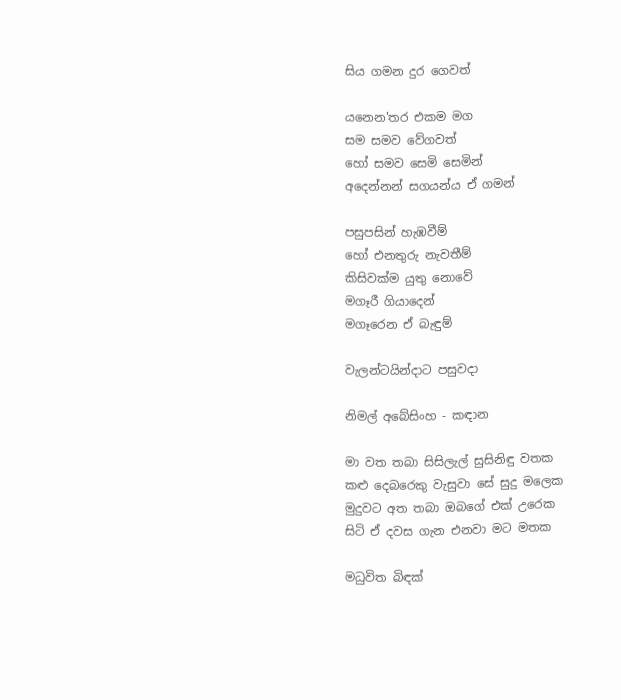සිය ගමන දුර ගෙවත්

යනෙන'තර එකම මග
සම සමව වේගවත්
හෝ සමව සෙමි සෙමින්
අදෙන්නන් සගයන්ය ඒ ගමන්

පසුපසින් හැඹවීම්
හෝ එනතුරු නැවතීම්
කිසිවක්ම යුතු නොවේ
මගෑරී ගියාදෙන්
මගෑරෙන ඒ බැඳුම්

වැලන්ටයින්දාට පසුවදා

නිමල් අබේසිංහ - කඳාන

මා වත තබා සිසිලැල් සුසිනිඳු වතක
කළු දෙබරෙකු වැසුවා සේ සුදු මලෙක
මුදුවට අත තබා ඔබගේ එක් උරෙක
සිටි ඒ දවස ගැන එනවා මට මතක

මධුවිත බිඳක්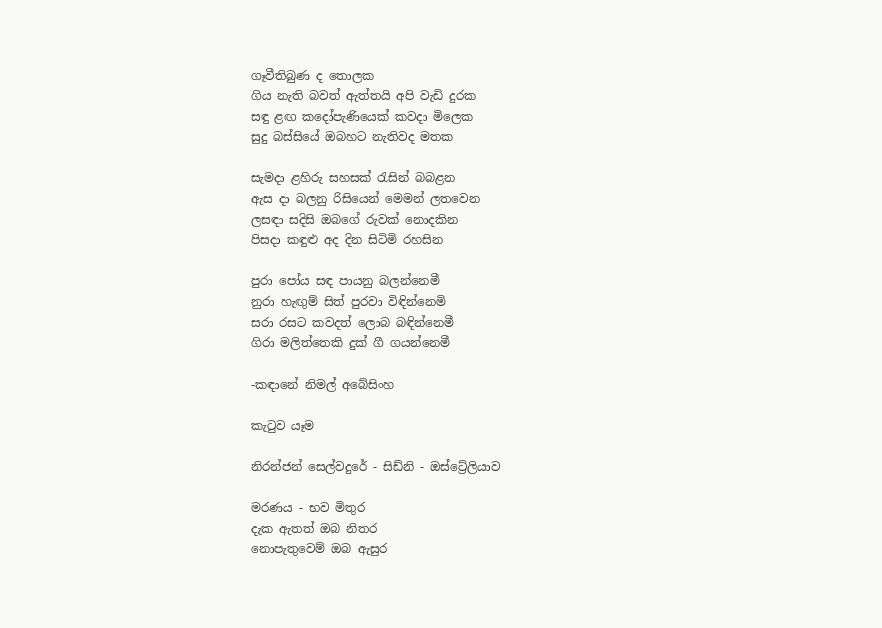ගෑවීතිබුණ ද තොලක
ගිය නැති බවත් ඇත්තයි අපි වැඩි දුරක
සඳු ළඟ කදෝපැණියෙක් කවදා මිලෙක
සුදු බස්සියේ ඔබහට නැතිවද මතක

සැමදා ළහිරු සහසක් රැසින් බබළන
ඇස දා බලනු රිසියෙන් මෙමන් ලතවෙන
ලසඳා සදිසි ඔබගේ රුවක් නොදකින
පිසදා කඳුළු අද දින සිටිමි රහසින

පුරා පෝය සඳ පායනු බලන්නෙමී
නුරා හැඟුම් සිත් පුරවා විඳින්නෙමි
සරා රසට කවදත් ලොබ බඳින්නෙමී
ගිරා මලිත්තෙකි දුක් ගී ගයන්නෙමී

-කඳානේ නිමල් අබේසිංහ

කැටුව යෑම

නිරන්ජන් සෙල්වදුරේ - සිඩ්නි - ඔස්ට්‍රේලියාව

මරණය - භව මිතුර
දැක ඇතත් ඔබ නිතර
නොපැතුවෙම් ඔබ ඇසුර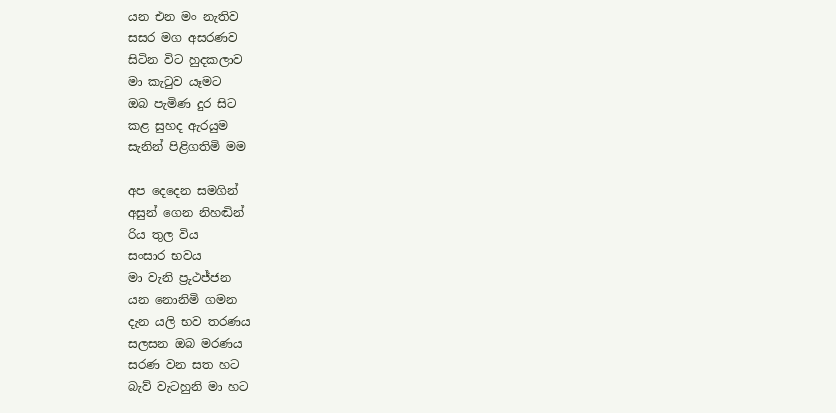යන එන මං නැතිව
සසර මග අසරණව
සිටින විට හුදකලාව
මා කැටුව යෑමට
ඔබ පැමිණ දුර සිට
කළ සුහද ඇරයුම
සැනින් පිළිගතිමි මම

අප දෙදෙන සමගින්
අසුන් ගෙන නිහඬින්
රිය තුල විය
සංසාර භවය
මා වැනි ප්‍රුථජ්ජන
යන නොනිමි ගමන
දැන යලි භව තරණය
සලසන ඔබ මරණය
සරණ වන සත හට
බැව් වැටහුනි මා හට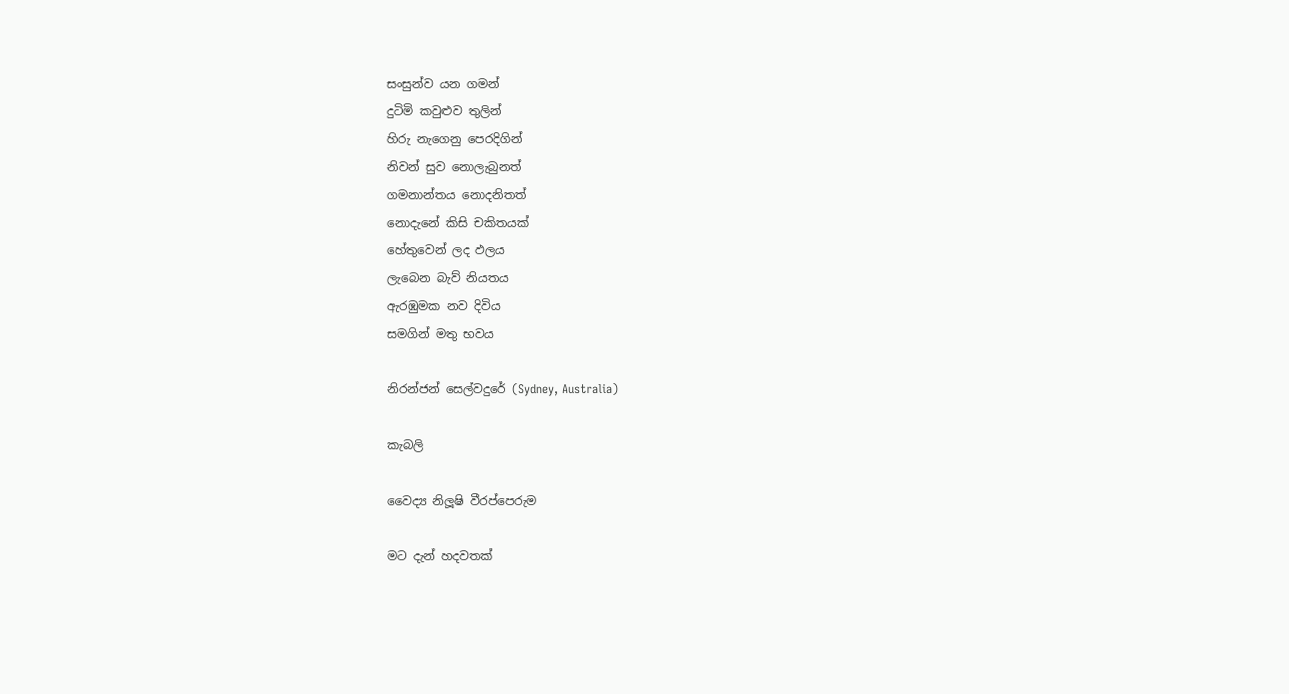සංසුන්ව යන ගමන්
දුටිමි කවුළුව තුලින්
හිරු නැගෙනු පෙරදිගින්
නිවන් සුව නොලැබුනත්
ගමනාන්තය නොදනිතත්
නොදැනේ කිසි චකිතයක්
හේතුවෙන් ලද ඵලය
ලැබෙන බැව් නියතය
ඇරඹුමක නව දිවිය
සමගින් මතු භවය

නිරන්ජන් සෙල්වදුරේ (Sydney, Australia)

කැබලි

වෛද්‍ය නිලූෂි වීරප්පෙරුම

මට දැන් හදවතක්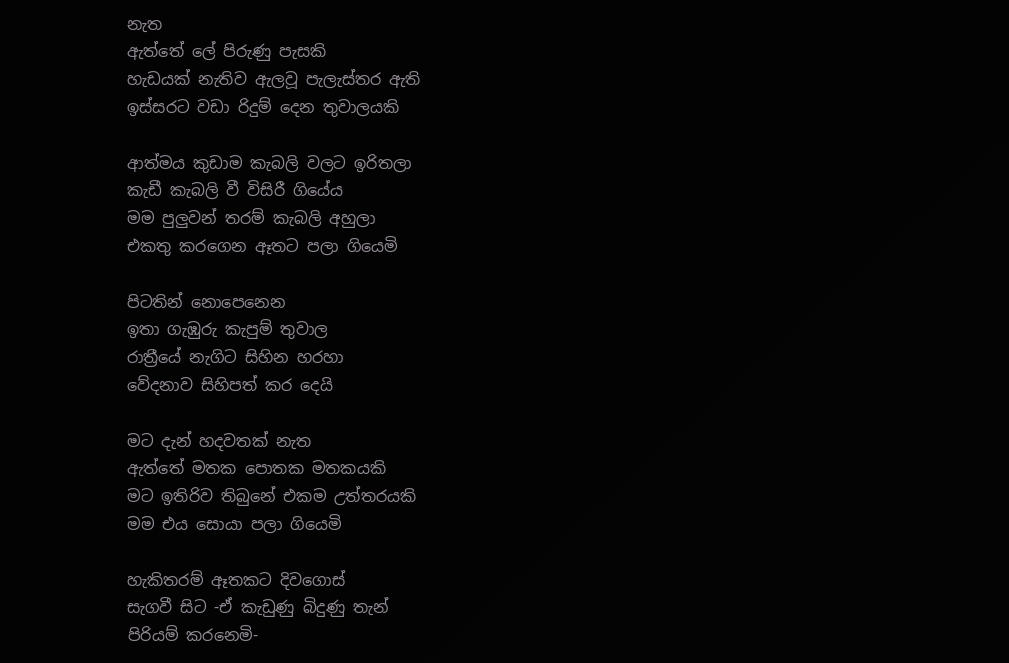නැත
ඇත්තේ ලේ පිරුණු පැසකි
හැඩයක් නැතිව ඇලවූ පැලැස්තර ඇති
ඉස්සරට වඩා රිදුම් දෙන තුවාලයකි

ආත්මය කුඩාම කැබලි වලට ඉරිතලා
කැඩී කැබලි වී විසිරී ගියේය
මම පුලුවන් තරම් කැබලි අහුලා
එකතු කරගෙන ඈතට පලා ගියෙමි

පිටතින් නොපෙනෙන
ඉතා ගැඹුරු කැපුම් තුවාල
රාත්‍රීයේ නැගිට සිහින හරහා
වේදනාව සිහිපත් කර දෙයි

මට දැන් හදවතක් නැත
ඇත්තේ මතක පොතක මතකයකි
මට ඉතිරිව තිබුනේ එකම උත්තරයකි
මම එය සොයා පලා ගියෙමි

හැකිතරම් ඈතකට දිවගොස්
සැගවී සිට -ඒ කැඩුණු බිදුණු තැන්
පිරියම් කරනෙමි-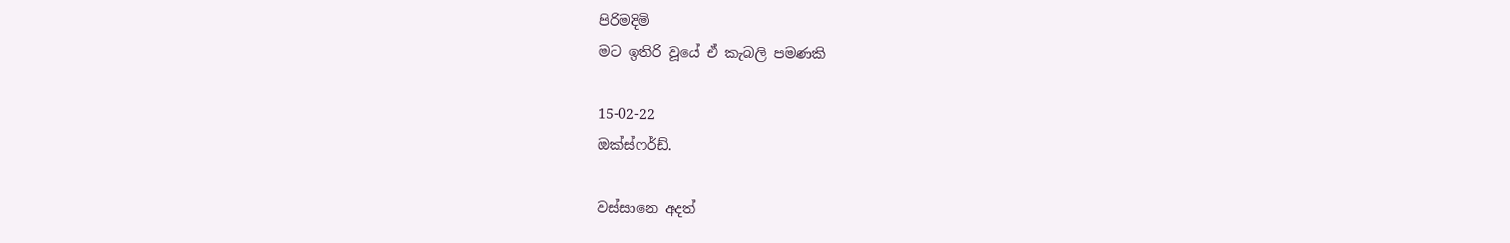පිරිමදිමි
මට ඉතිරි වූයේ ඒ කැබලි පමණකි

15-02-22
ඔක්ස්ෆර්ඩ්.

වස්සානෙ අදත්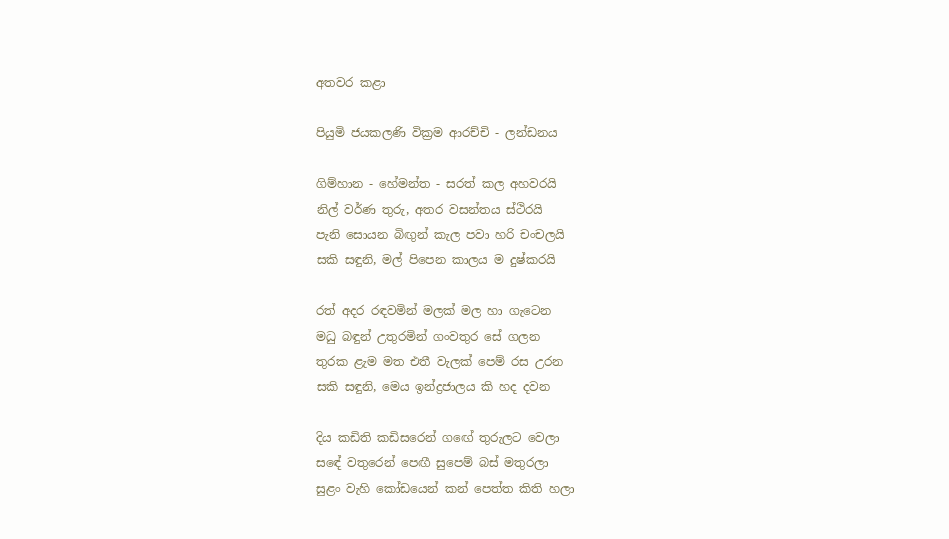අතවර කළා

පියුමි ජයකලණි වික්‍රම ආරච්චි - ලන්ඩනය

ගිම්හාන - හේමන්ත - සරත් කල අහවරයි
නිල් වර්ණ තුරු, අතර වසන්තය ස්ථිරයි
පැනි සොයන බිඟුන් කැල පවා හරි චංචලයි
සකි සඳුනි, මල් පිපෙන කාලය ම දුෂ්කරයි

රත් අදර රඳවමින් මලක් මල හා ගැටෙන
මධු බඳුන් උතුරමින් ගංවතුර සේ ගලන
තුරක ළැම මත එතී වැලක් පෙම් රස උරන
සකි සඳුනි, මෙය ඉන්ද්‍රජාලය කි හද දවන

දිය කඩිති කඩිසරෙන් ගඟේ තුරුලට වෙලා
සඳේ වතුරෙන් පෙඟී සුපෙම් බස් මතුරලා
සුළං වැහි කෝඩයෙන් කන් පෙත්ත කිති හලා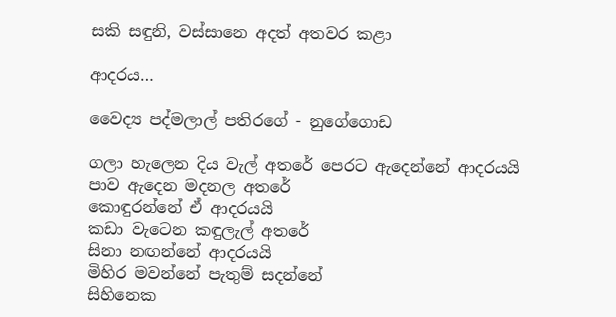සකි සඳුනි, වස්සානෙ අදත් අතවර කළා

ආදරය…

වෛද්‍ය පද්මලාල් පතිරගේ - නුගේගොඩ

ගලා හැලෙන දිය වැල් අතරේ පෙරට ඇදෙන්නේ ආදරයයි
පාව ඇදෙන මදනල අතරේ
කොඳුරන්නේ ඒ ආදරයයි
කඩා වැටෙන කඳුලැල් අතරේ
සිනා නඟන්නේ ආදරයයි
මිහිර මවන්නේ පැතුම් සදන්නේ
සිහිනෙක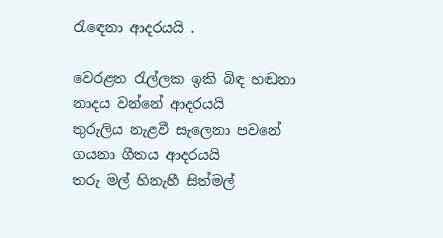රැඳෙනා ආදරයයි .

වෙරළත රැල්ලක ඉකි බිඳ හඬනා
නාදය වන්නේ ආදරයයි
තුරුලිය නැළවී සැලෙනා පවනේ
ගයනා ගීතය ආදරයයි
තරු මල් හිනැහී සිත්මල්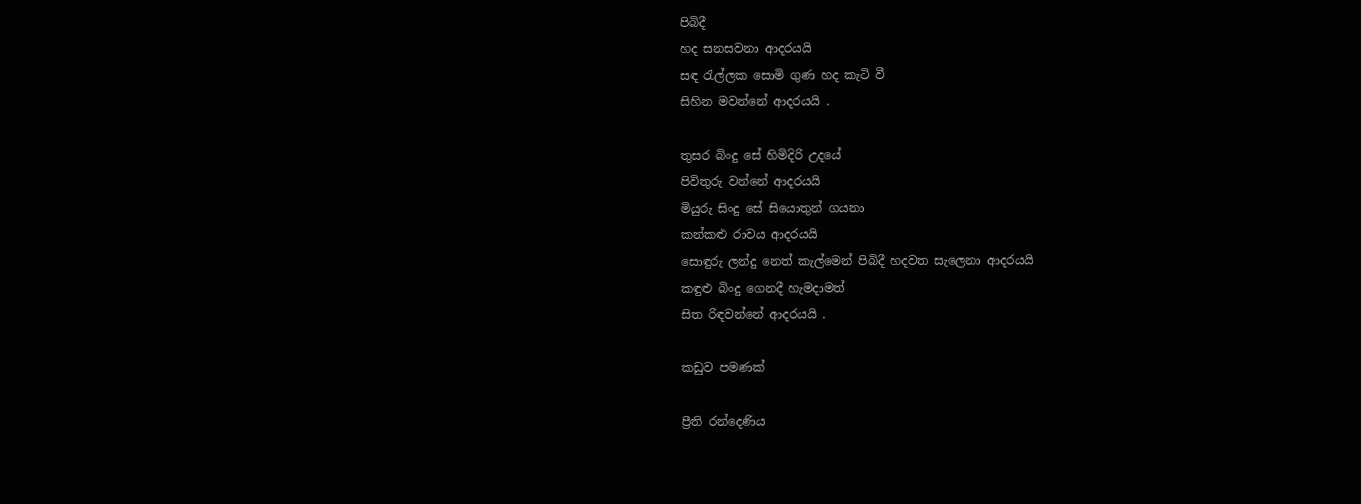පිබිදී
හද සනසවනා ආදරයයි
සඳ රැල්ලක සොමි ගුණ හද කැටි වී
සිහින මවන්නේ ආදරයයි .

තුසර බිංදු සේ හිමිදිරි උදයේ
පිවිතුරු වන්නේ ආදරයයි
මියුරු සිංදු සේ සියොතුන් ගයනා
කන්කළු රාවය ආදරයයි
සොඳුරු ලන්දු නෙත් කැල්මෙන් පිබිදී හදවත සැලෙනා ආදරයයි
කඳුළු බිංදු ගෙනදී හැමදාමත්
සිත රිඳවන්නේ ආදරයයි .

කඩුව පමණක්

ප්‍රීති රන්දෙණිය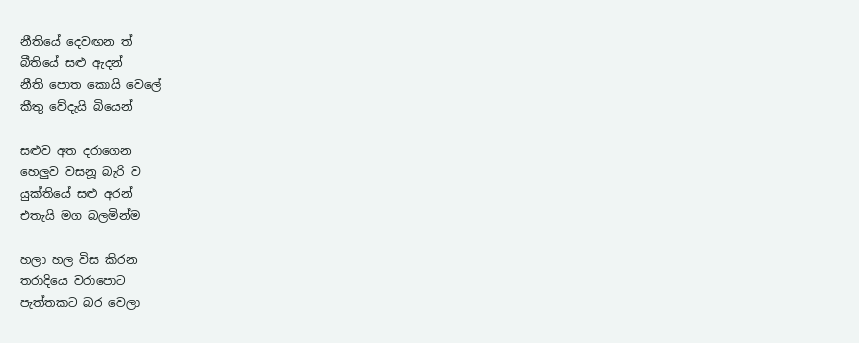නීතියේ දෙවඟන ත්
බීතියේ සළු ඇදන්
නීති පොත කොයි වෙලේ
කීතු වේදැයි බියෙන්

සළුව අත දරාගෙන
හෙලුව වසනූ බැරි ව
යුක්තියේ සළු අරන්
එතැයි මග බලමින්ම

හලා හල විස කිරන
තරාදියෙ වරාපොට
පැත්තකට බර වෙලා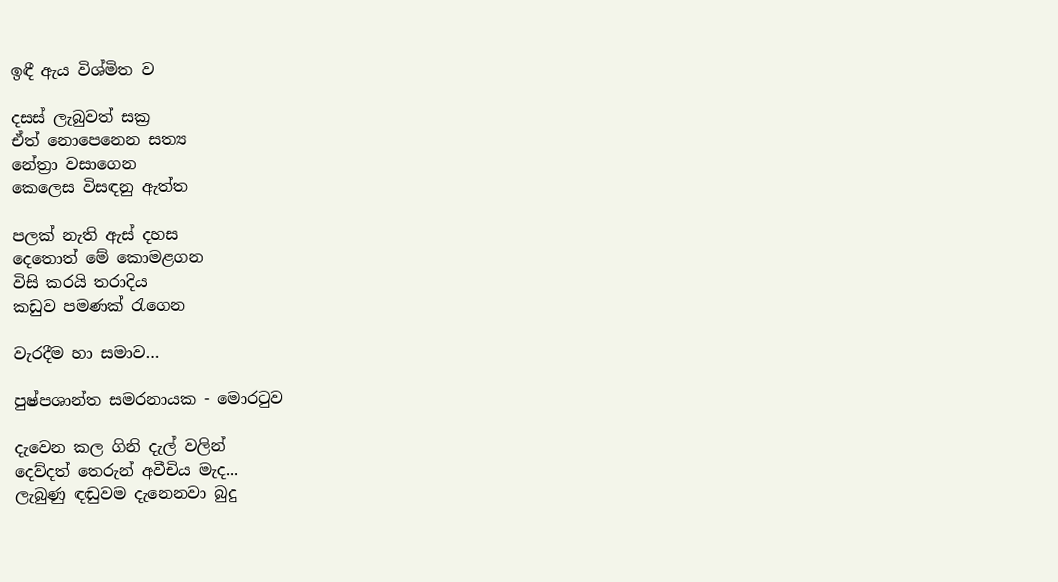ඉඳී ඇය විශ්මිත ව

දසස් ලැබුවත් සක්‍ර
ඒත් නොපෙනෙන සත්‍ය
නේත්‍රා වසාගෙන
කෙලෙස විසඳනු ඇත්ත

පලක් නැති ඇස් දහස
දෙතොත් මේ කොමළගන
විසි කරයි තරාදිය
කඩුව පමණක් රැගෙන

වැරදීම හා සමාව…

පුෂ්පශාන්ත සමරනායක - මොරටුව

දැවෙන කල ගිනි දැල් වලින්
දෙව්දත් තෙරුන් අවීචිය මැද...
ලැබුණු ඳඬුවම දැනෙනවා බුදු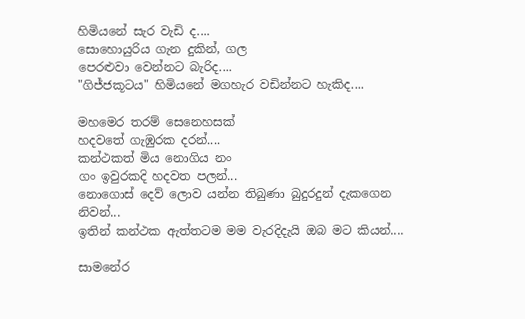හිමියනේ සැර වැඩි ද....
සොහොයුරිය ගැන දුකින්, ගල
පෙරළුවා වෙන්නට බැරිද....
"ගිජ්ජකූටය" හිමියනේ මගහැර වඩින්නට හැකිද....

මහමෙර තරම් සෙනෙහසක්
හදවතේ ගැඹුරක දරන්....
කන්ථකත් මිය නොගිය නං
ගං ඉවුරකදි හදවත පලන්...
නොගොස් දෙව් ලොව යන්න තිබුණා බුදුරදුන් දැකගෙන නිවන්...
ඉතින් කන්ථක ඇත්තටම මම වැරදිදැයි ඔබ මට කියන්....

සාමනේර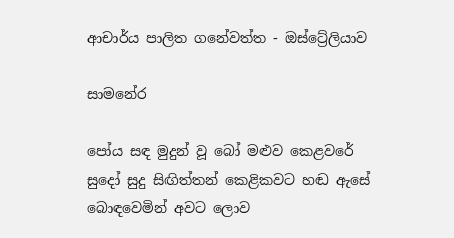ආචාර්ය පාලිත ගනේවත්ත - ඔස්ට්‍රේලියාව

සාමනේර

පෝය සඳ මුදුන් වූ බෝ මළුව කෙළවරේ
සුදෝ සුදු සිඟිත්තන් කෙළිකවට හඬ ඇසේ
බොඳවෙමින් අවට ලොව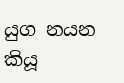යුග නයන කියූ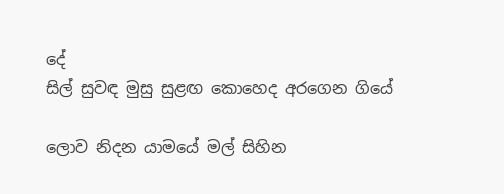දේ
සිල් සුවඳ මුසු සුළඟ කොහෙද අරගෙන ගියේ

ලොව නිදන යාමයේ මල් සිහින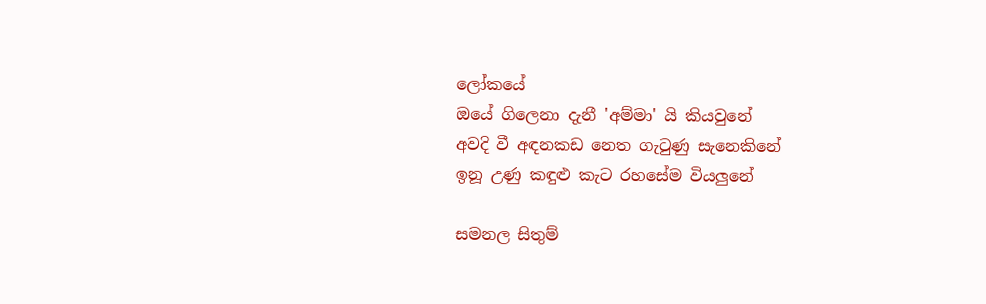ලෝකයේ
ඔයේ ගිලෙනා දැනී 'අම්මා' යි කියවුනේ
අවදි වී අඳනකඩ නෙත ගැටුණු සැනෙකිනේ
ඉනූ උණු කඳුළු කැට රහසේම වියලුනේ

සමනල සිතුම්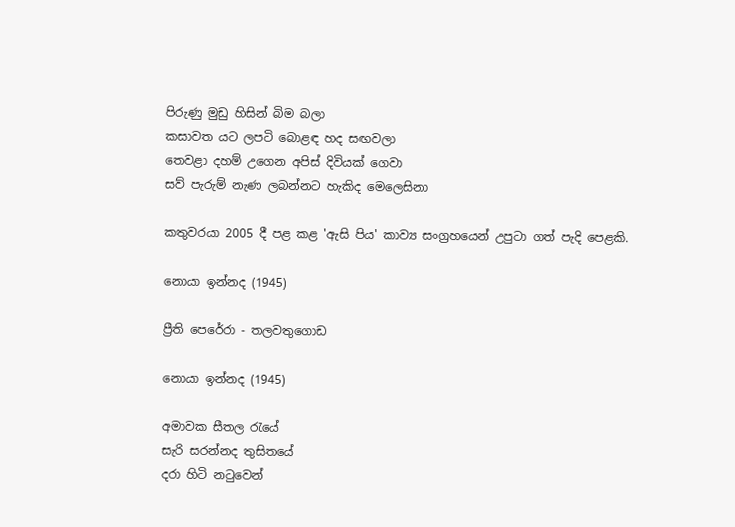පිරුණු මුඩු හිසින් බිම බලා
කසාවත යට ලපටි බොළඳ හද සඟවලා
තෙවළා දහම් උගෙන අපිස් දිවියක් ගෙවා
සව් පැරුම් නැණ ලබන්නට හැකිද මෙලෙසිනා

කතුවරයා 2005 දී පළ කළ 'ඇසි පිය' කාව්‍ය සංග්‍රහයෙන් උපුටා ගත් පැදි පෙළකි.

නොයා ඉන්නද (1945)

ප්‍රීති පෙරේරා - තලවතුගොඩ

නොයා ඉන්නද (1945)

අමාවක සීතල රැයේ
සැරි සරන්නද තුසිතයේ
දරා හිටි නටුවෙන්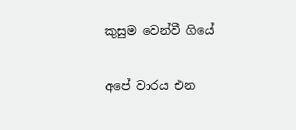කුසුම වෙන්වී ගියේ

අපේ වාරය එන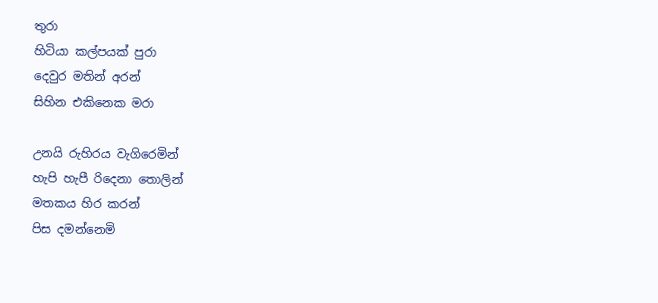තුරා
හිටියා කල්පයක් පුරා
දෙවුර මතින් අරන්
සිහින එකිනෙක මරා

උනයි රුහිරය වැගිරෙමින්
හැපි හැපී රිදෙනා තොලින්
මතකය හිර කරන්
පිස දමන්නෙමි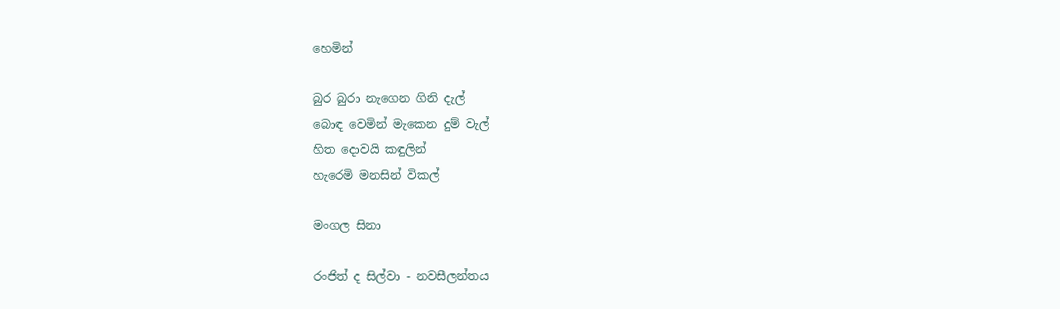හෙමින්

බුර බුරා නැගෙන ගිනි දැල්
බොඳ වෙමින් මැකෙන දුම් වැල්
හිත දොවයි කඳුලින්
හැරෙමි මනසින් විකල්

මංගල සිනා

රංජිත් ද සිල්වා - නවසීලන්තය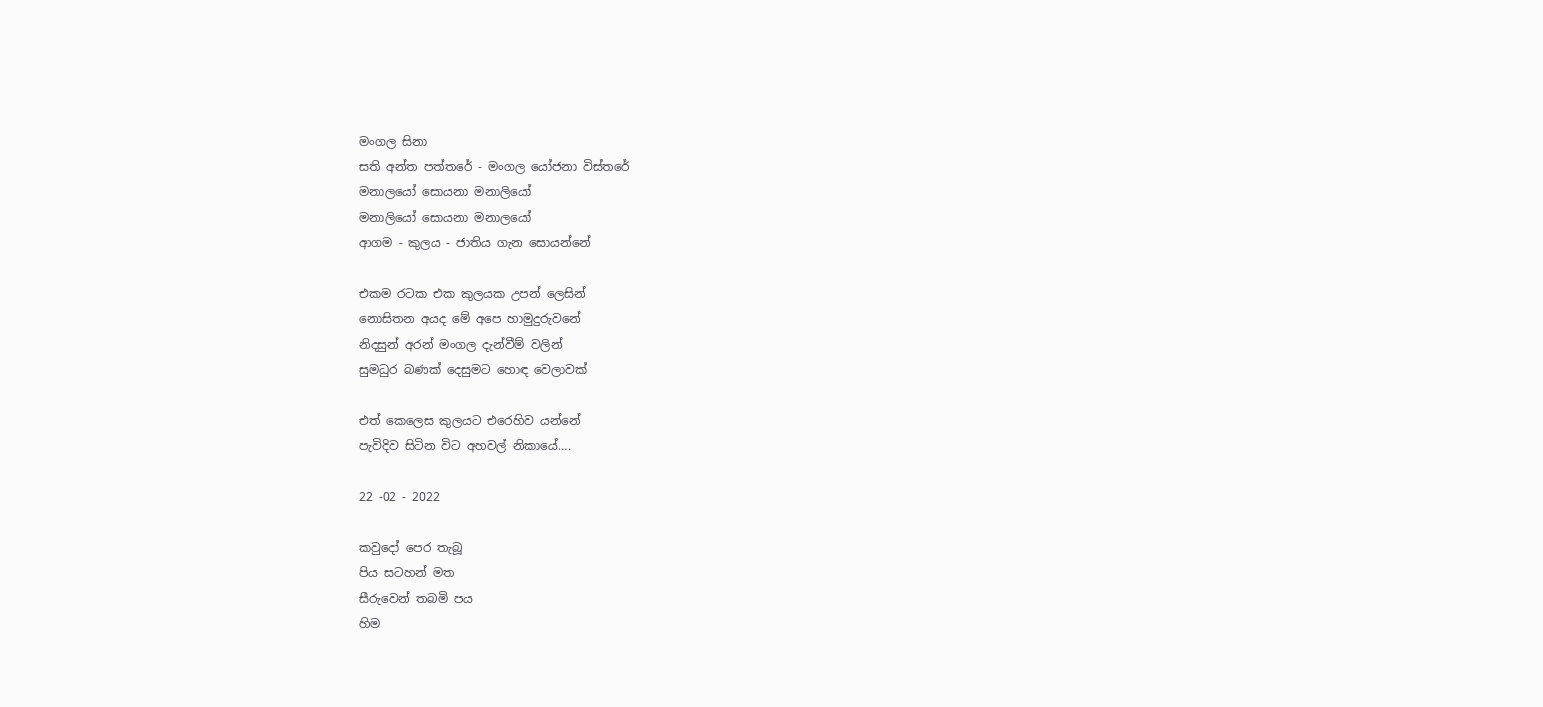මංගල සිනා
සති අන්ත පත්තරේ - මංගල යෝජනා විස්තරේ
මනාලයෝ සොයනා මනාලියෝ
මනාලියෝ සොයනා මනාලයෝ
ආගම - කුලය - ජාතිය ගැන සොයන්නේ

එකම රටක එක කුලයක උපන් ලෙසින්
නොසිතන අයද මේ අපෙ හාමුදුරුවනේ
නිදසුන් අරන් මංගල දැන්වීම් වලින්
සුමධුර බණක් දෙසුමට හොඳ වෙලාවක්

එත් කෙලෙස කුලයට එරෙහිව යන්නේ
පැවිදිව සිටින විට අහවල් නිකායේ….

22 -02 - 2022

කවුදෝ පෙර තැබූ
පිය සටහන් මත
සීරුවෙන් තබමි පය
හිම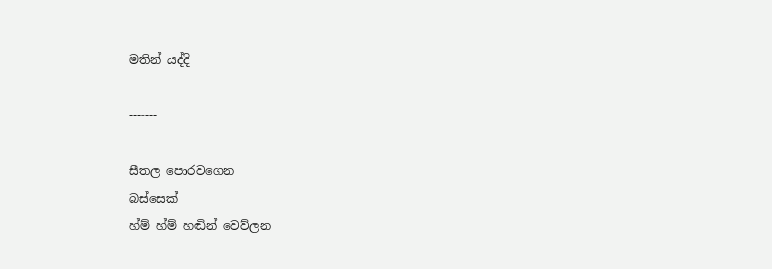මතින් යද්දි

---‐---

සීතල පොරවගෙන
බස්සෙක්
හ්ම් හ්ම් හඬින් වෙව්ලන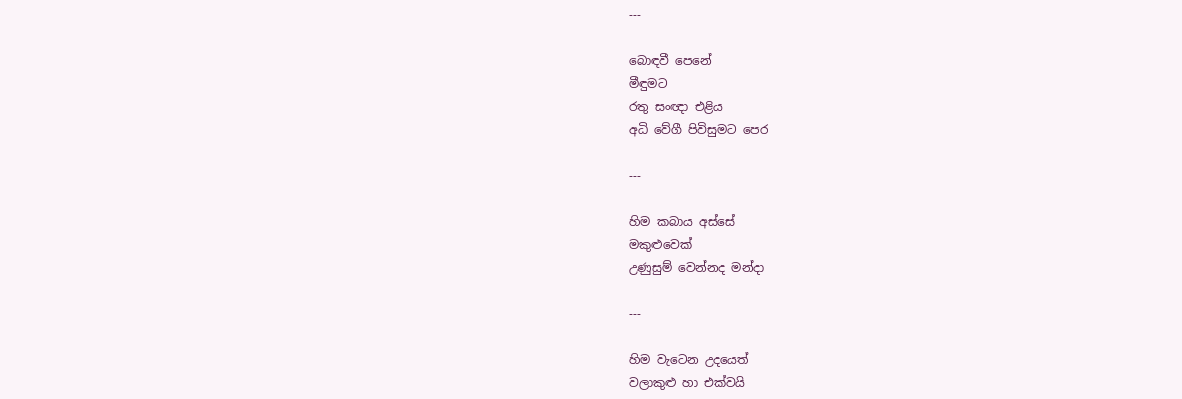---

බොඳවී පෙනේ
මීඳුමට
රතු සංඥා එළිය
අධි වේගී පිවිසුමට පෙර

---

හිම කබාය අස්සේ
මකුළුවෙක්
උණුසුම් වෙන්නද මන්දා

---

හිම වැටෙන උදයෙත්
වලාකුළු හා එක්වයි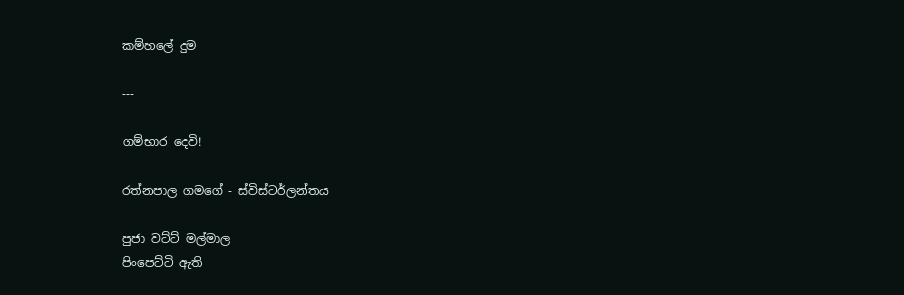කම්හලේ දුම

---

ගම්භාර දෙවි!

රත්නපාල ගමගේ - ස්විස්ටර්ලන්තය

පුජා වට්ට් මල්මාල
පිංපෙට්ටි ඇති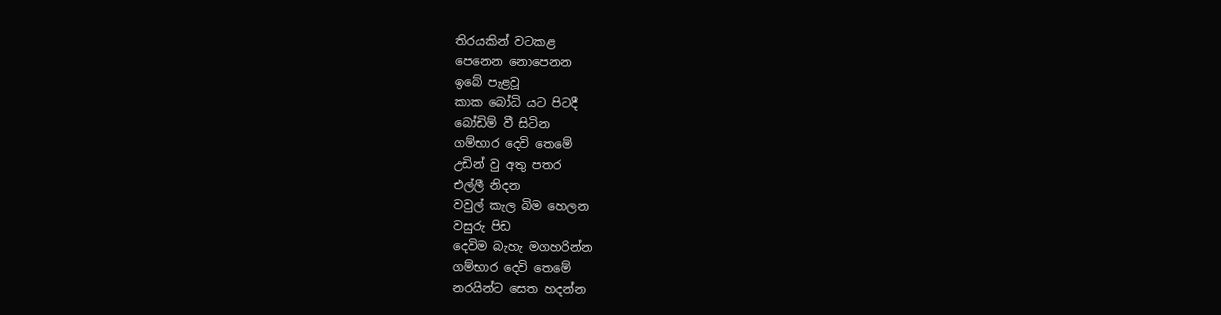තිරයකින් වටකළ
පෙනෙන නොපෙනන
ඉබේ පැළවූ
කාක බෝධි යට පිටදී
බෝඩිම් වී සිටින
ගම්භාර දෙවි තෙමේ
උඩින් වු අතු පතර
එල්ලී නිදන
වවුල් කැල බිම හෙලන
වසුරු පිඩ
දෙවිම බැහැ මගහරින්න
ගම්භාර දෙවි තෙමේ
නරයින්ට සෙත හදන්න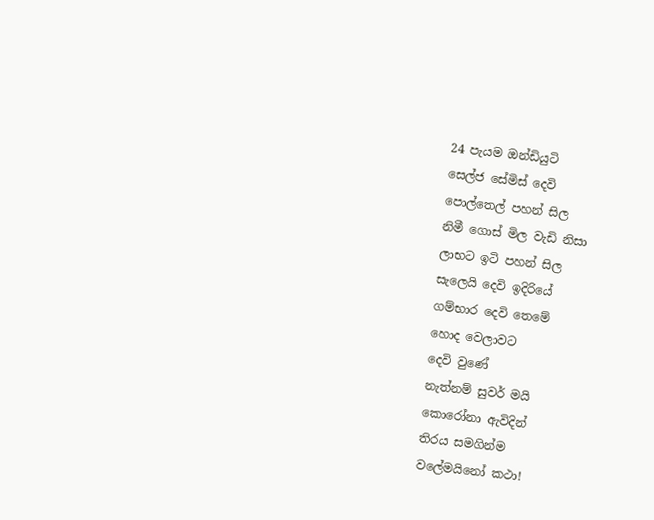24 පැයම ඔන්ඩියුටි
සෙල්ජ සේමිස් දෙවි
පොල්තෙල් පහන් සිල
නිමී ගොස් මිල වැඩි නිසා
ලාභට ඉටි පහන් සිල
සැලෙයි දෙවි ඉදිරියේ
ගම්භාර දෙවි තෙමේ
හොද වෙලාවට
දෙවි වුණේ
නැත්නම් සුවර් මයි
කොරෝනා ඇවිදින්
තිරය සමගින්ම
වලේමයිනෝ කථා!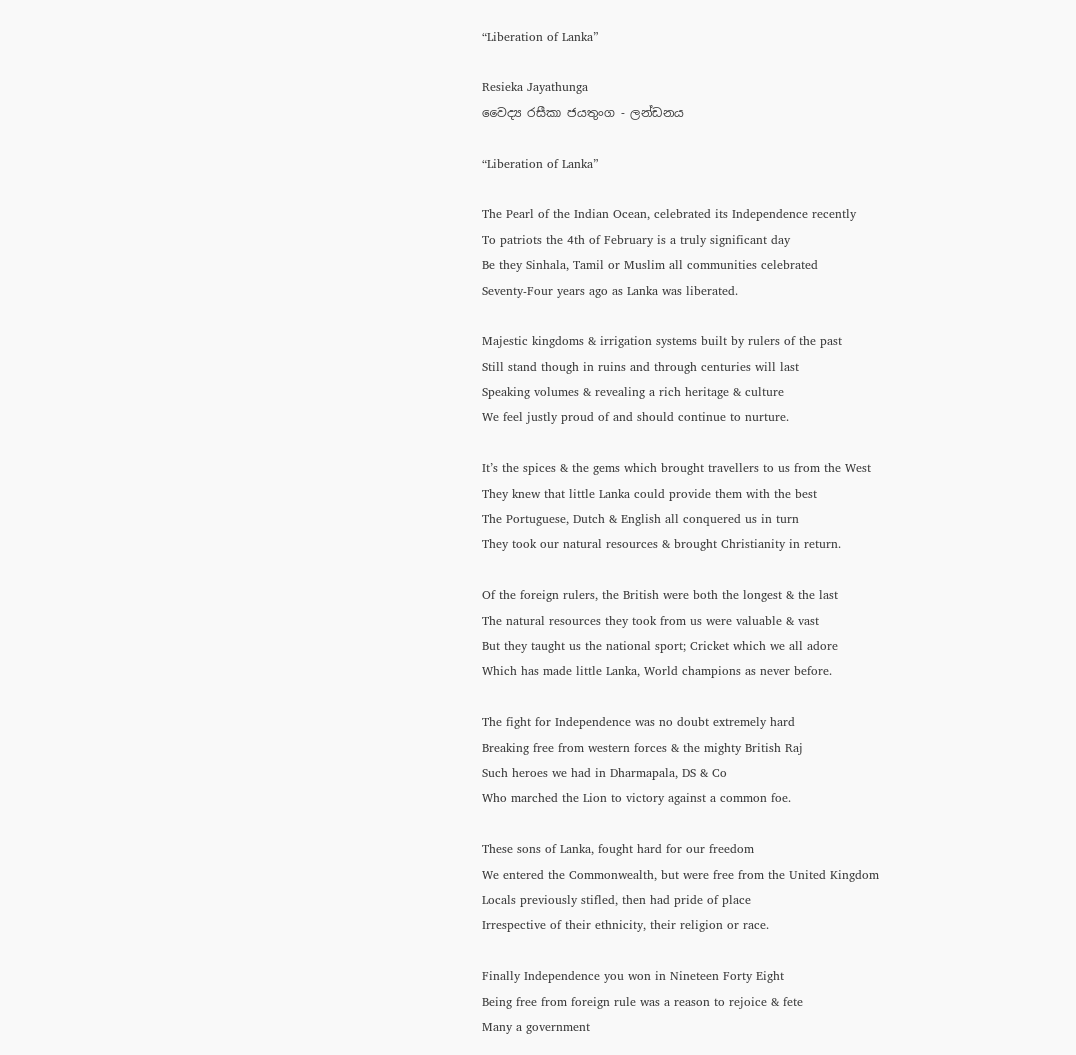“Liberation of Lanka”

Resieka Jayathunga
වෛද්‍ය රසීකා ජයතුංග - ලන්ඩනය

“Liberation of Lanka”

The Pearl of the Indian Ocean, celebrated its Independence recently
To patriots the 4th of February is a truly significant day
Be they Sinhala, Tamil or Muslim all communities celebrated
Seventy-Four years ago as Lanka was liberated.

Majestic kingdoms & irrigation systems built by rulers of the past
Still stand though in ruins and through centuries will last
Speaking volumes & revealing a rich heritage & culture
We feel justly proud of and should continue to nurture.

It’s the spices & the gems which brought travellers to us from the West
They knew that little Lanka could provide them with the best
The Portuguese, Dutch & English all conquered us in turn
They took our natural resources & brought Christianity in return.

Of the foreign rulers, the British were both the longest & the last
The natural resources they took from us were valuable & vast
But they taught us the national sport; Cricket which we all adore
Which has made little Lanka, World champions as never before.

The fight for Independence was no doubt extremely hard
Breaking free from western forces & the mighty British Raj
Such heroes we had in Dharmapala, DS & Co
Who marched the Lion to victory against a common foe.

These sons of Lanka, fought hard for our freedom
We entered the Commonwealth, but were free from the United Kingdom
Locals previously stifled, then had pride of place
Irrespective of their ethnicity, their religion or race.

Finally Independence you won in Nineteen Forty Eight
Being free from foreign rule was a reason to rejoice & fete
Many a government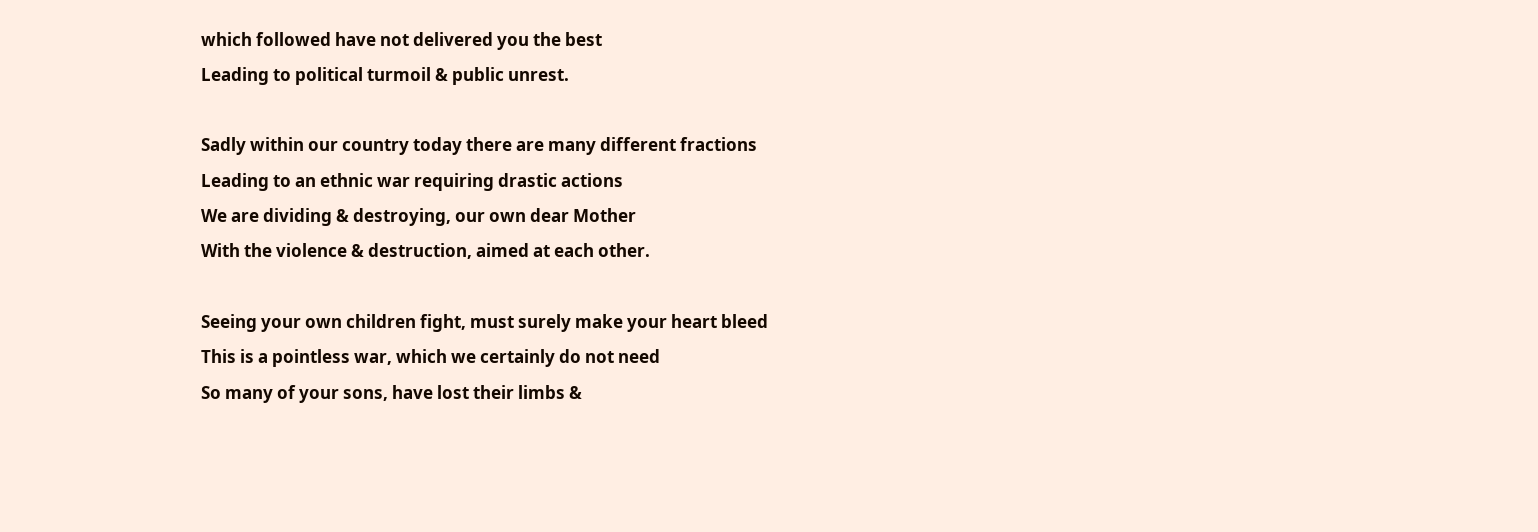which followed have not delivered you the best
Leading to political turmoil & public unrest.

Sadly within our country today there are many different fractions
Leading to an ethnic war requiring drastic actions
We are dividing & destroying, our own dear Mother
With the violence & destruction, aimed at each other.

Seeing your own children fight, must surely make your heart bleed
This is a pointless war, which we certainly do not need
So many of your sons, have lost their limbs &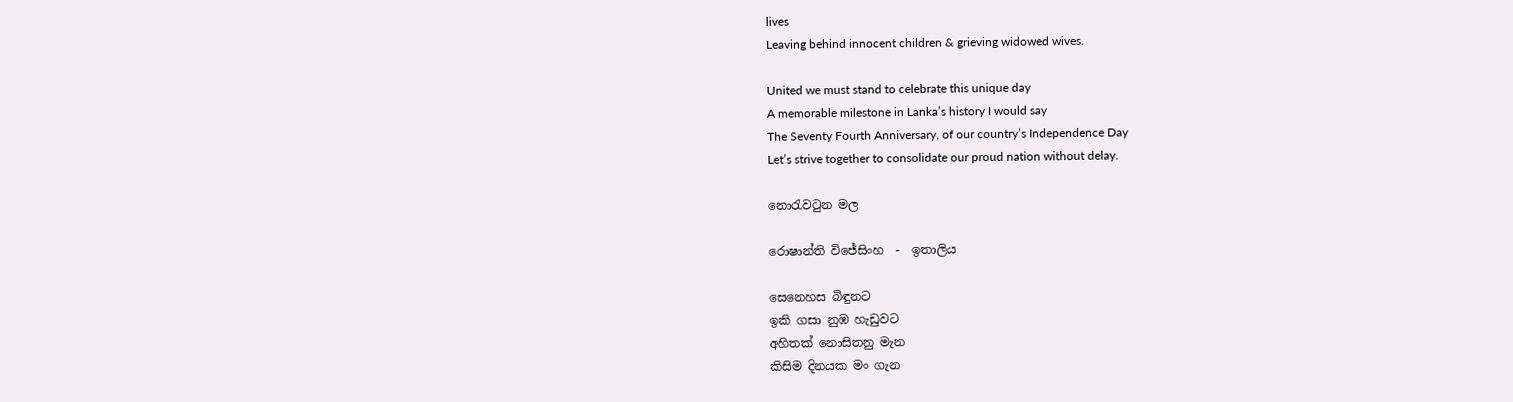lives
Leaving behind innocent children & grieving widowed wives.

United we must stand to celebrate this unique day
A memorable milestone in Lanka’s history I would say
The Seventy Fourth Anniversary, of our country’s Independence Day
Let’s strive together to consolidate our proud nation without delay.

නොරැවටුන මල

රොෂාන්ති විජේසිංහ  -  ඉතාලිය

සෙනෙහස බිඳුනට
ඉකි ගසා නුඹ හැඩුවට
අහිතක් නොසිතනු මැන
කිසිම දිනයක මං ගැන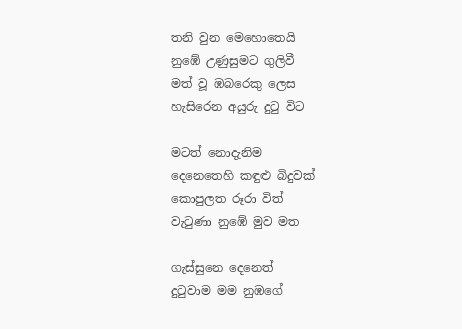තනි වුන මෙහොතෙයි
නුඹේ උණුසුමට ගුලිවී
මත් වූ ඹබරෙකු ලෙස
හැසිරෙන අයුරු දුටු විට

මටත් නොදැනිම
දෙනෙතෙහි කඳුළු බිදුවක්
කොපුලත රූරා විත්
වැටුණා නුඹේ මුව මත

ගැස්සුනෙ දෙනෙත්
දුටුවාම මම නුඹගේ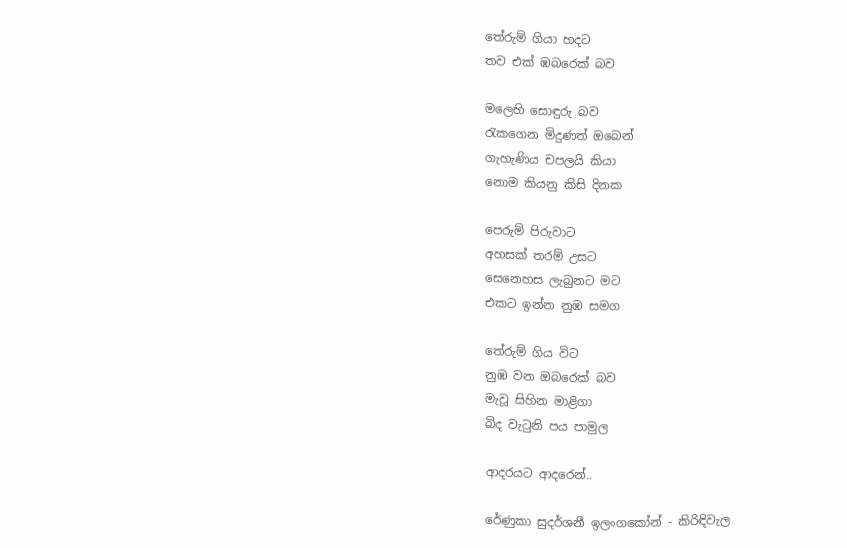තේරුම් ගියා හදට
තව එක් ඹබරෙක් බව

මලෙහි සොඳුරු බව
රැකගෙන මිදුණත් ඔබෙන්
ගැහැණිය චපලයි කියා
නොම කියනු කිසි දිනක

පෙරුම් පිරුවාට
අහසක් තරම් උසට
සෙනෙහස ලැබුනට මට
එකට ඉන්න නුඹ සමග

තේරුම් ගිය විට
නුඹ වන ඔබරෙක් බව
මැවූ සිහින මාළිගා
බිද වැටුනි පය පාමුල

ආදරයට ආදරෙන්..

රේණුකා සුදර්ශනී ඉලංගකෝන් - කිරිඳිවැල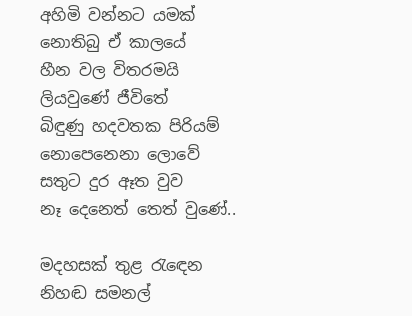අහිමි වන්නට යමක්
නොතිබු ඒ කාලයේ
හීන වල විතරමයි
ලියවුණේ ජීවිතේ
බිඳුණු හදවතක පිරියම්
නොපෙනෙනා ලොවේ
සතුට දුර ඈත වුව
නෑ දෙනෙත් තෙත් වුණේ..

මදහසක් තුළ රැඳෙන
නිහඬ සමනල්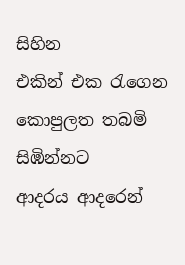සිහින
එකින් එක රැගෙන
කොපුලත තබමි සිඹින්නට
ආදරය ආදරෙන්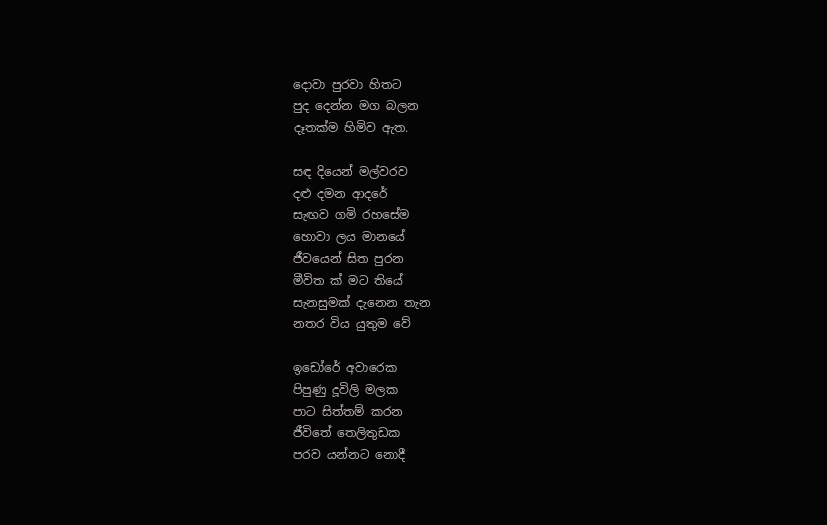දොවා පුරවා හිතට
පුද දෙන්න මග බලන
දෑතක්ම හිමිව ඇත.

සඳ දියෙන් මල්වරව
දළු දමන ආදරේ
සැඟව ගමි රහසේම
හොවා ලය මානයේ
ජීවයෙන් සිත පුරන
මීවිත ක් මට තියේ
සැනසුමක් දැනෙන තැන
නතර විය යුතුම වේ

ඉඩෝරේ අවාරෙක
පිපුණු දූවිලි මලක
පාට සිත්තම් කරන
ජීවිතේ තෙලිතුඩක
පරව යන්නට නොදී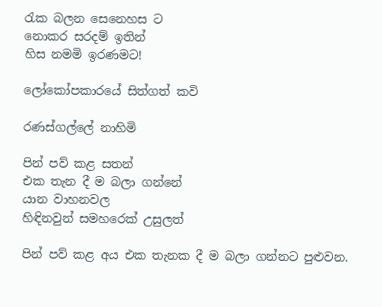රැක බලන සෙනෙහස ට
නොකර සරදම් ඉතින්
හිස නමමි ඉරණමට!

ලෝකෝපකාරයේ සිත්ගත් කවි

රණස්ගල්ලේ නාහිමි

පින් පව් කළ සතන්
එක තැන දී ම බලා ගන්නේ
යාන වාහනවල
හිඳිනවුන් සමහරෙක් උසුලත්

පින් පව් කළ අය එක තැනක දී ම බලා ගන්නට පුළුවන.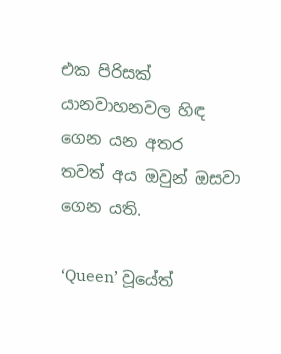එක පිරිසක් යානවාහනවල හිඳ ගෙන යන අතර
තවත් අය ඔවුන් ඔසවා ගෙන යති.

‘Queen’ වූයේත්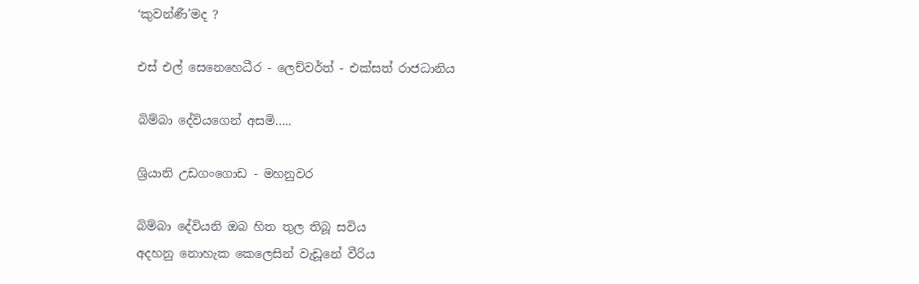‘කුවන්ණී’මද ?

එස් එල් සෙනෙහෙධීර - ලෙච්වර්ත් - එක්සත් රාජධානිය

බිම්බා දේවියගෙන් අසමි…..

ශ්‍රියානි උඩගංගොඩ - මහනුවර

බිම්බා දේවියනි ඔබ හිත තුල තිබූ සවිය
අදහනු නොහැක කෙලෙසින් වැඩූනේ වීරිය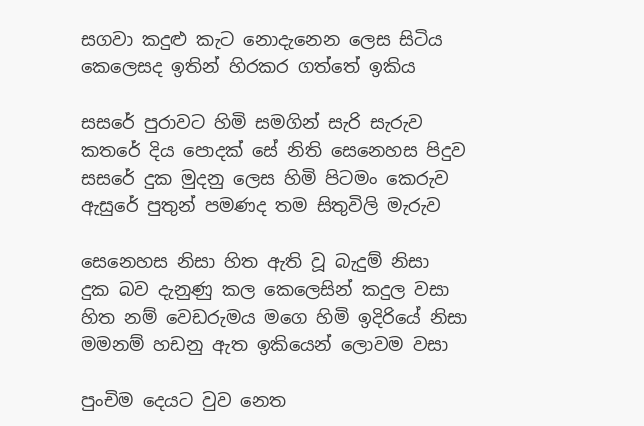සගවා කදුළු කැට නොදැනෙන ලෙස සිටිය
කෙලෙසද ඉතින් හිරකර ගත්තේ ඉකිය

සසරේ පුරාවට හිමි සමගින් සැරි සැරුව
කතරේ දිය පොදක් සේ නිති සෙනෙහස පිදුව
සසරේ දුක මුදනු ලෙස හිමි පිටමං කෙරුව
ඇසුරේ පුතුන් පමණද තම සිතුවිලි මැරුව

සෙනෙහස නිසා හිත ඇති වූ බැදුම් නිසා
දුක බව දැනුණු කල කෙලෙසින් කදුල වසා
හිත නම් වෙඩරුමය මගෙ හිමි ඉදිරියේ නිසා
මමනම් හඩනු ඇත ඉකියෙන් ලොවම වසා

පුංචිම දෙයට වුව නෙත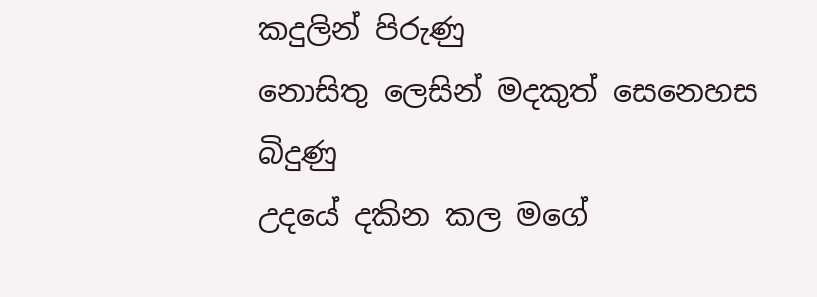කදුලින් පිරුණු
නොසිතු ලෙසින් මදකුත් සෙනෙහස බිදුණු
උදයේ දකින කල මගේ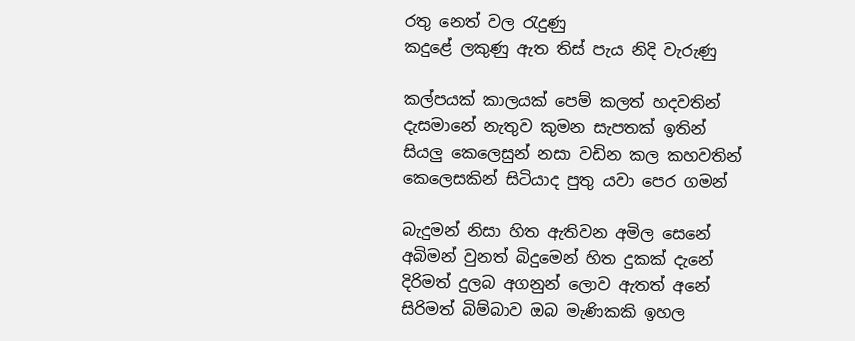රතු නෙත් වල රැදුණු
කදුළේ ලකුණු ඇත තිස්‌ පැය නිදි වැරුණු

කල්පයක් කාලයක් පෙම් කලත් හදවතින්
දැසමානේ නැතුව කුමන සැපතක්‌ ඉතින්
සියලු කෙලෙසුන් නසා වඩින කල කහවතින්
කෙලෙසකින් සිටියාද පුතු යවා පෙර ගමන්

බැදුමන් නිසා හිත ඇතිවන අමිල සෙනේ
අබිමන් වුනත් බිදුමෙන් හිත දුකක් දැනේ
දිරිමත් දුලබ අගනුන් ලොව ඇතත් අනේ
සිරිමත් බිම්බාව ඔබ මැණිකකි ඉහල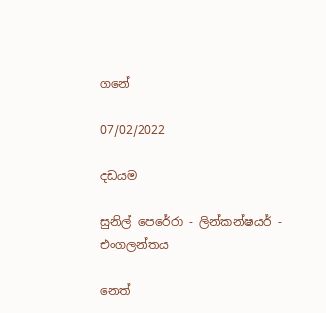ගනේ

07/02/2022

දඩයම

සුනිල් පෙරේරා - ලින්කන්ෂයර් - එංගලන්තය

නෙත්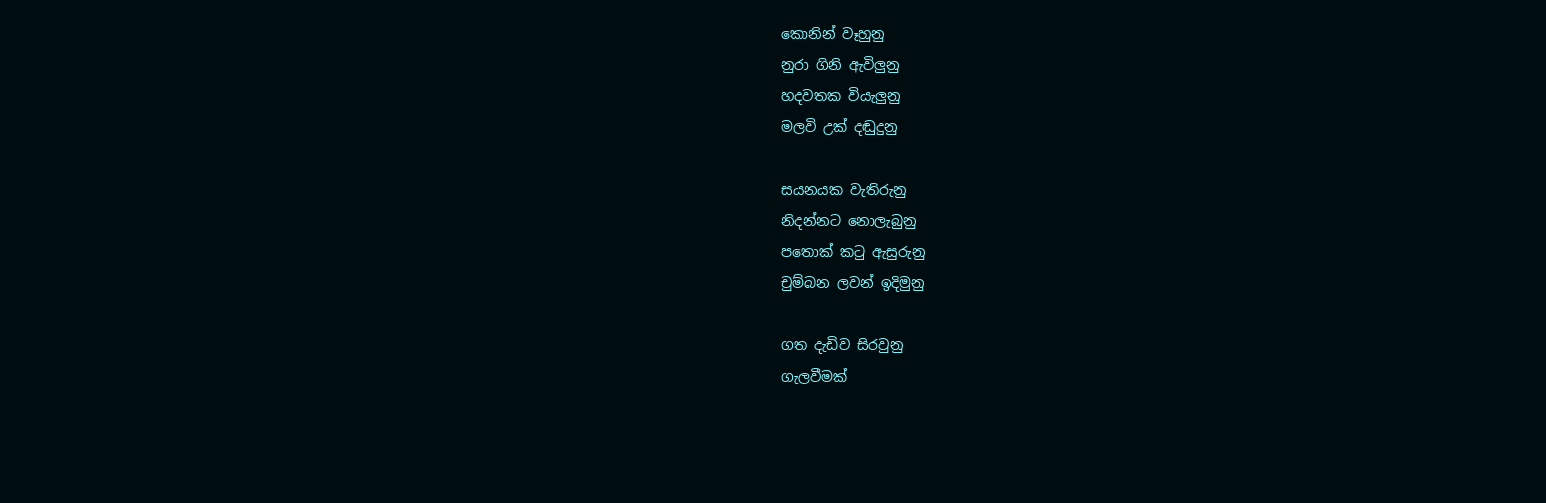කොනින් වෑහුනු
නුරා ගිනි ඇවිලුනු
හදවතක වියැලුනු
මලවි උක් දඬුදුනු

සයනයක වැතිරුනු
නිදන්නට නොලැබුනු
පතොක් කටු ඇසුරුනු
චුම්බන ලවන් ඉදිමුනු

ගත දැඩිව සිරවුනු
ගැලවීමක්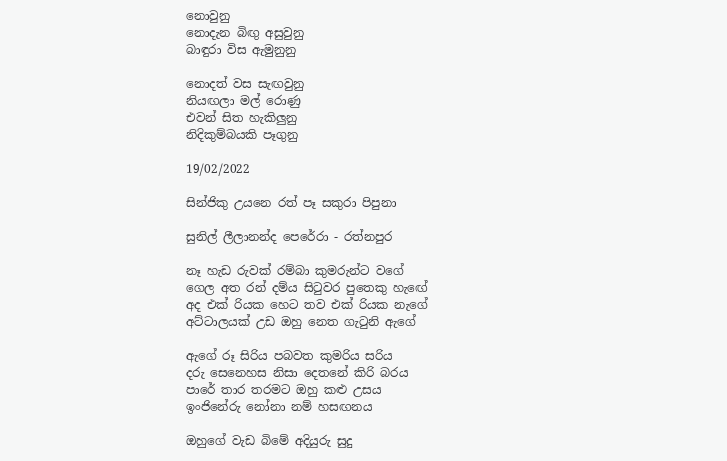නොවුනු
නොදැන බිඟු අසුවුනු
බාඳුරා විස ඇමුනුනු

නොදත් වස සැඟවුනු
නියඟලා මල් රොණු
එවන් සිත හැකිලුනු
නිදිකුම්බයකි පෑගුනු

19/02/2022

සින්ජිකු උයනෙ රත් පෑ සකුරා පිපුනා

සුනිල් ලීලානන්ද පෙරේරා - රත්නපුර

නෑ හැඩ රුවක් රම්බා කුමරුන්ට වගේ
ගෙල අත රන් දම්ය සිටුවර පුතෙකු හැඟේ
අද එක් රියක හෙට තව එක් රියක නැගේ
අට්ටාලයක් උඩ ඔහු නෙත ගැටුනි ඇගේ

ඇගේ රූ සිරිය පබවත කුමරිය සරිය
දරු සෙනෙහස නිසා දෙතනේ කිරි බරය
පාරේ තාර තරමට ඔහු කළු උසය
ඉංජිනේරු නෝනා නම් හසඟනය

ඔහුගේ වැඩ බිමේ අදියුරු සුදු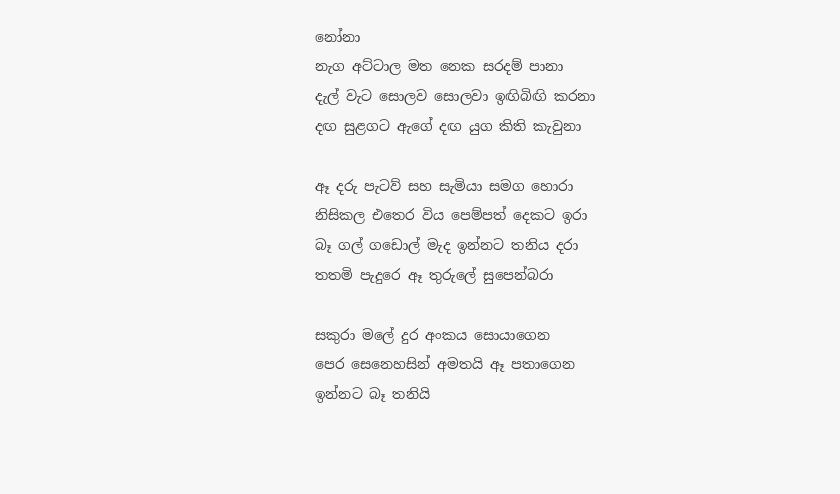නෝනා
නැග අට්ටාල මත නෙක සරදම් පානා
දැල් වැට සොලව සොලවා ඉඟිබිඟි කරනා
දඟ සුළගට ඇගේ දඟ යුග කිති කැවුනා

ඈ දරු පැටව් සහ සැමියා සමග හොරා
නිසිකල එතෙර විය පෙම්පත් දෙකට ඉරා
බෑ ගල් ගඩොල් මැද ඉන්නට තනිය දරා
තතමි පැදුරෙ ඈ තුරුලේ සුපෙන්බරා

සකුරා මලේ දුර අංකය සොයාගෙන
පෙර සෙනෙහසින් අමතයි ඈ පතාගෙන
ඉන්නට බෑ තනියි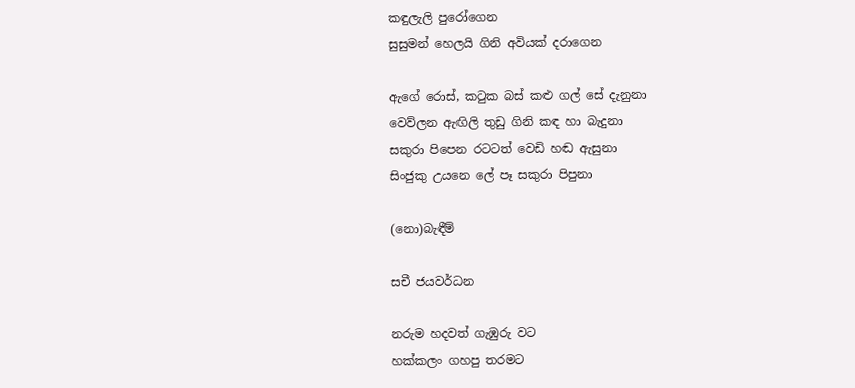කඳුලැලි පුරෝගෙන
සුසුමන් හෙලයි ගිනි අවියක් දරාගෙන

ඇගේ රොස්, කටුක බස් කළු ගල් සේ දැනුනා
වෙව්ලන ඇඟිලි තුඩු ගිනි කඳ හා බැදුනා
සකුරා පිපෙන රටටත් වෙඩි හඬ ඇසුනා
සිංජුකු උයනෙ ලේ පෑ සකුරා පිපුනා

(නො)බැඳීම්

සචී ජයවර්ධන

නරුම හදවත් ගැඹුරු වට
හක්කලං ගහපු තරමට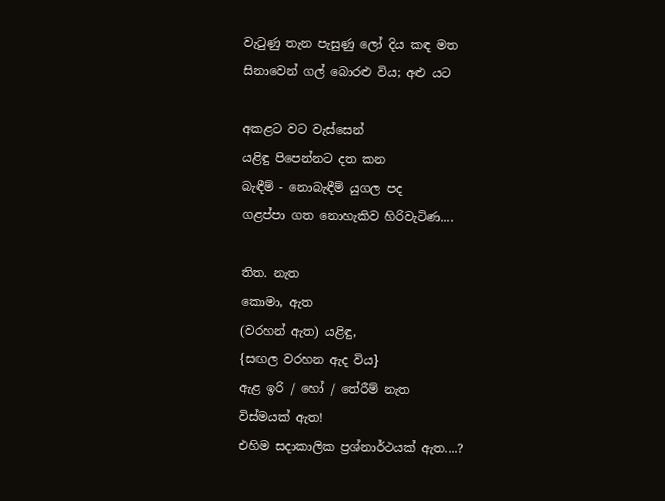වැටුණු තැන පැසුණු ලෝ දිය කඳ මත
සිනාවෙන් ගල් බොරළු විය; අළු යට

අකළට වට වැස්සෙන්
යළිඳු පිපෙන්නට දත කන
බැඳීම් - නොබැඳීම් යුගල පද
ගළප්පා ගත නොහැකිව හිරිවැටිණ....

තිත. නැත
කොමා, ඇත
(වරහන් ඇත) යළිඳු,
{සඟල වරහන ඇද විය}
ඇළ ඉරි / හෝ / තේරීම් නැත
විස්මයක් ඇත!
එහිම සදාකාලික ප්‍රශ්නාර්ථයක් ඇත....?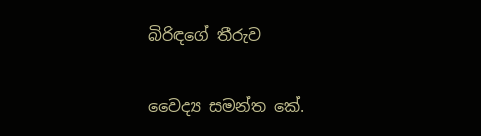බිරිඳගේ තීරුව

වෛද්‍ය සමන්ත කේ.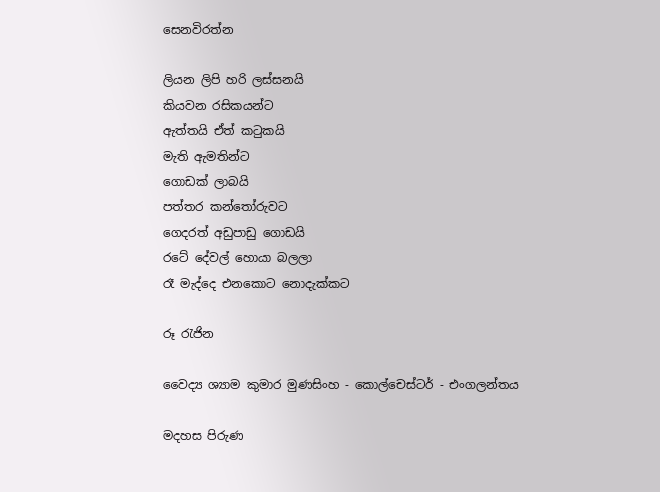සෙනවිරත්න

ලියන ලිපි හරි ලස්සනයි
කියවන රසිකයන්ට
ඇත්තයි ඒත් කටුකයි
මැති ඇමතින්ට
ගොඩක් ලාබයි
පත්තර කන්තෝරුවට
ගෙදරත් අඩුපාඩු ගොඩයි
රටේ දේවල් හොයා බලලා
රෑ මැද්දෙ එනකොට නොදැක්කට

රූ රැජින

වෛද්‍ය ශ්‍යාම කුමාර මුණසිංහ - කොල්චෙස්ටර් - එංගලන්තය

මදහස පිරුණ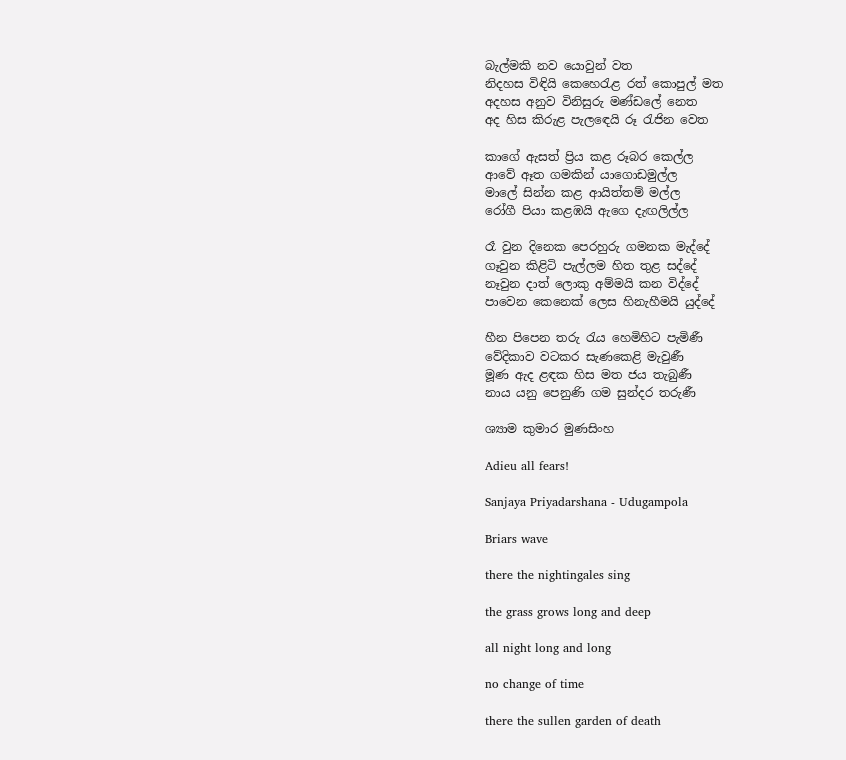බැල්මකි නව යොවුන් වත
නිදහස විඳියි කෙහෙරැළ රත් කොපුල් මත
අදහස අනුව විනිසුරු මණ්ඩලේ නෙත
අද හිස කිරුළ පැලඳෙයි රූ රැජින වෙත

කාගේ ඇසත් ප්‍රිය කළ රූබර කෙල්ල
ආවේ ඈත ගමකින් යාගොඩමුල්ල
මාලේ සින්න කළ ආයිත්තම් මල්ල
රෝගී පියා කළඹයි ඇගෙ දැඟලිල්ල

රෑ වුන දිනෙක පෙරහුරු ගමනක මැද්දේ
ගෑවුන කිළිටි පැල්ලම හිත තුළ සද්දේ
නෑවුන දාත් ලොකු අම්මයි කන විද්දේ
පාවෙන කෙනෙක් ලෙස හිනැහීමයි යුද්දේ

හීන පිපෙන තරු රැය හෙමිහිට පැමිණී
වේදිකාව වටකර සැණකෙළි මැවුණී
මූණ ඇද ළඳක හිස මත ජය තැබුණී
නාය යනු පෙනුණි ගම සුන්දර තරුණී

ශ්‍යාම කුමාර මුණසිංහ

Adieu all fears!

Sanjaya Priyadarshana - Udugampola

Briars wave

there the nightingales sing

the grass grows long and deep

all night long and long

no change of time

there the sullen garden of death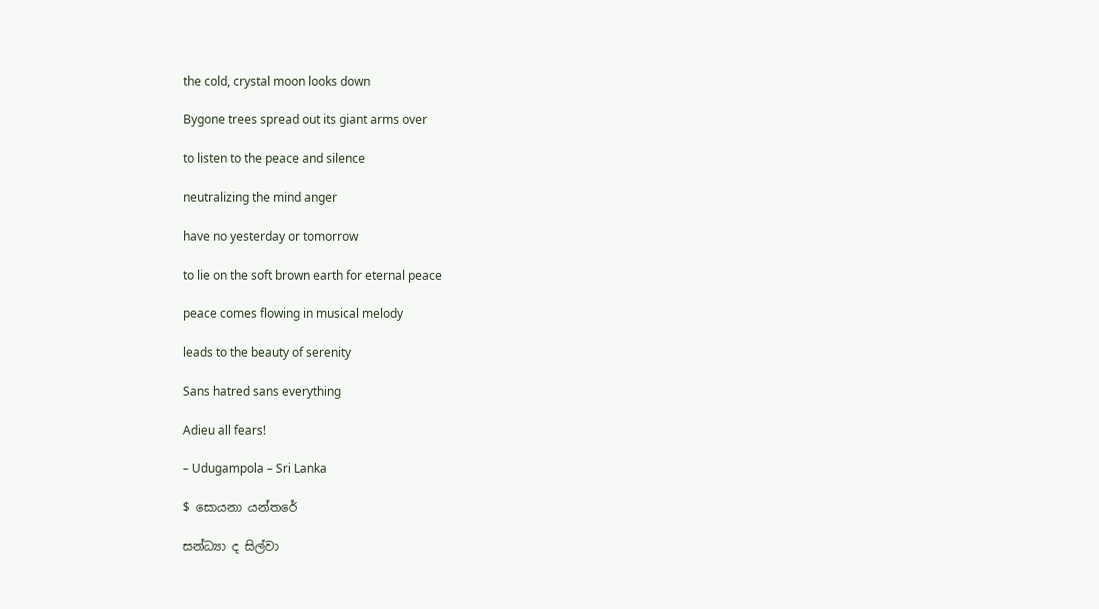the cold, crystal moon looks down

Bygone trees spread out its giant arms over

to listen to the peace and silence

neutralizing the mind anger

have no yesterday or tomorrow

to lie on the soft brown earth for eternal peace

peace comes flowing in musical melody

leads to the beauty of serenity

Sans hatred sans everything

Adieu all fears!

– Udugampola – Sri Lanka

$ සොයනා යන්තරේ

සන්ධ්‍යා ද සිල්වා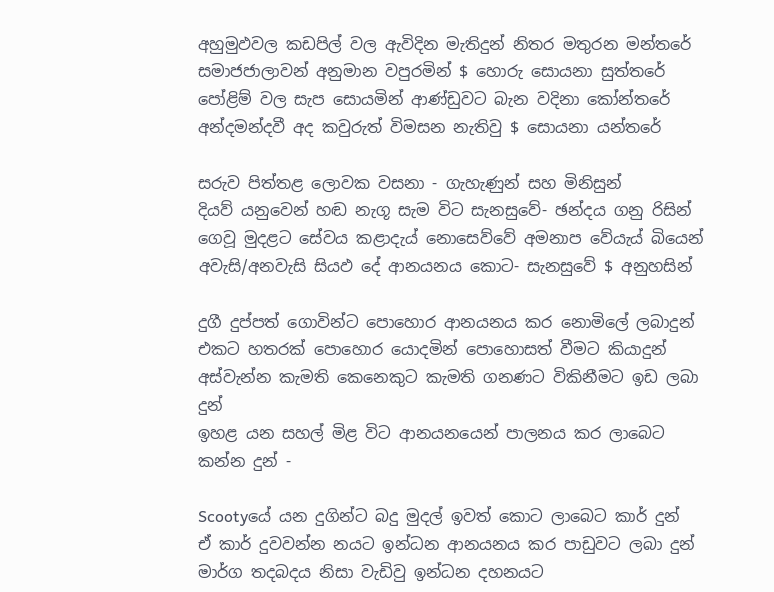අහුමුඵවල කඩපිල් වල ඇවිදින මැතිදුන් නිතර මතුරන මන්තරේ
සමාජජාලාවන් අනුමාන වපුරමින් $ හොරු සොයනා සුත්තරේ
පෝළිම් වල සැප සොයමින් ආණ්ඩුවට බැන වදිනා කෝන්තරේ
අන්දමන්දවී අද කවුරුත් විමසන නැතිවු $ සොයනා යන්තරේ

සරුව පිත්තළ ලොවක වසනා - ගැහැණුන් සහ මිනිසුන්
දියව් යනුවෙන් හඬ නැගූ සැම විට සැනසුවේ- ඡන්දය ගනු රිසින්
ගෙවූ මුදළට සේවය කළාදැය් නොසෙව්වේ අමනාප වේයැය් බියෙන්
අවැසි/අනවැසි සියඵ දේ ආනයනය කොට- සැනසුවේ $ අනුහසින්

දුගී දුප්පත් ගොවින්ට පොහොර ආනයනය කර නොමිලේ ලබාදුන්
එකට හතරක් පොහොර යොදමින් පොහොසත් වීමට කියාදුන්
අස්වැන්න කැමති කෙනෙකුට කැමති ගනණට විකිනීමට ඉඩ ලබා දුන්
ඉහළ යන සහල් මිළ විට ආනයනයෙන් පාලනය කර ලාබෙට කන්න දුන් -

Scootyයේ යන දුගින්ට බදු මුදල් ඉවත් කොට ලාබෙට කාර් දුන්
ඒ කාර් දුවවන්න නයට ඉන්ධන ආනයනය කර පාඩුවට ලබා දුන්
මාර්ග තදබදය නිසා වැඩිවු ඉන්ධන දහනයට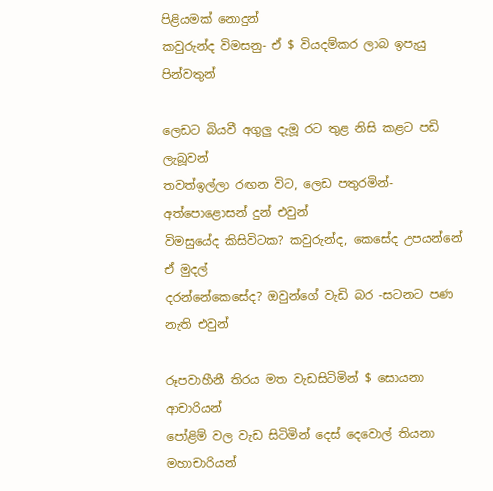පිළියමක් නොදුන්
කවුරුන්ද විමසනු- ඒ $ වියදම්කර ලාබ ඉපැයු පින්වතුන්

ලෙඩට බියවී අගුලු දැමූ රට තුළ නිසි කළට පඩි ලැබූවන්
තවත්ඉල්ලා රඟන විට, ලෙඩ පතුරමින්-අත්පොළොසන් දුන් එවුන්
විමසුයේද කිසිවිටක? කවුරුන්ද, කෙසේද උපයන්නේ ඒ මුදල්
දරන්නේකෙසේද? ඔවුන්ගේ වැඩි බර -සටනට පණ නැති එවුන්

රූපවාහීනී තිරය මත වැඩසිටිමින් $ සොයනා ආචාරියන්
පෝළිම් වල වැඩ සිටිමින් දෙස් දෙවොල් තියනා මහාචාරියන්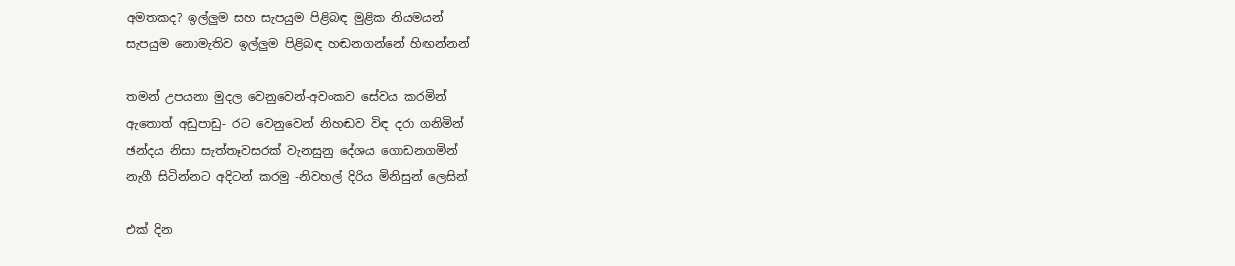අමතකද? ඉල්ලුම සහ සැපයුම පිළිබඳ මුළික නියමයන්
සැපයුම නොමැතිව ඉල්ලුම පිළිබඳ හඬනගන්නේ හිඟන්නන්

තමන් උපයනා මුදල වෙනුවෙන්-අවංකව සේවය කරමින්
ඇතොත් අඩුපාඩු- රට වෙනුවෙන් නිහඬව විඳ දරා ගනිමින්
ඡන්දය නිසා සැත්තෑවසරක් වැනසුනු දේශය ගොඩනගමින්
නැගී සිටින්නට අදිටන් කරමු -නිවහල් දිරිය මිනිසුන් ලෙසින්

එක් දින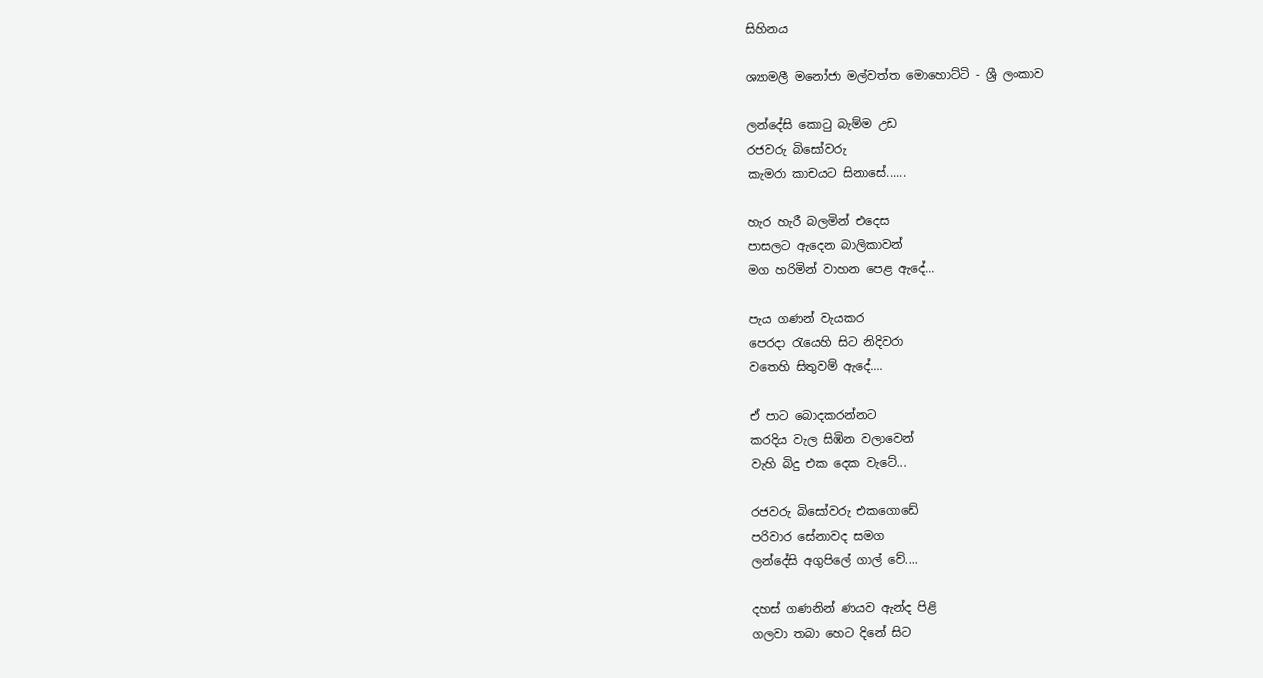සිහිනය

ශ්‍යාමලී මනෝජා මල්වත්ත මොහොට්ටි - ශ්‍රී ලංකාව

ලන්දේසි කොටු බැම්ම උඩ
රජවරු බිසෝවරු
කැමරා කාචයට සිනාසේ......

හැර හැරී බලමින් එදෙස
පාසලට ඇදෙන බාලිකාවන්
මග හරිමින් වාහන පෙළ ඇදේ...

පැය ගණන් වැයකර
පෙරදා රැයෙහි සිට නිදිවරා
වතෙහි සිතුවම් ඇදේ....

ඒ පාට බොදකරන්නට
කරදිය වැල සිඹින වලාවෙන්
වැහි බිදු එක දෙක වැටේ...

රජවරු බිසෝවරු එකගොඩේ
පරිවාර සේනාවද සමග
ලන්දේසි අගුපිලේ ගාල් වේ....

දහස් ගණනින් ණයව ඇන්ද පිළි
ගලවා තබා හෙට දිනේ සිට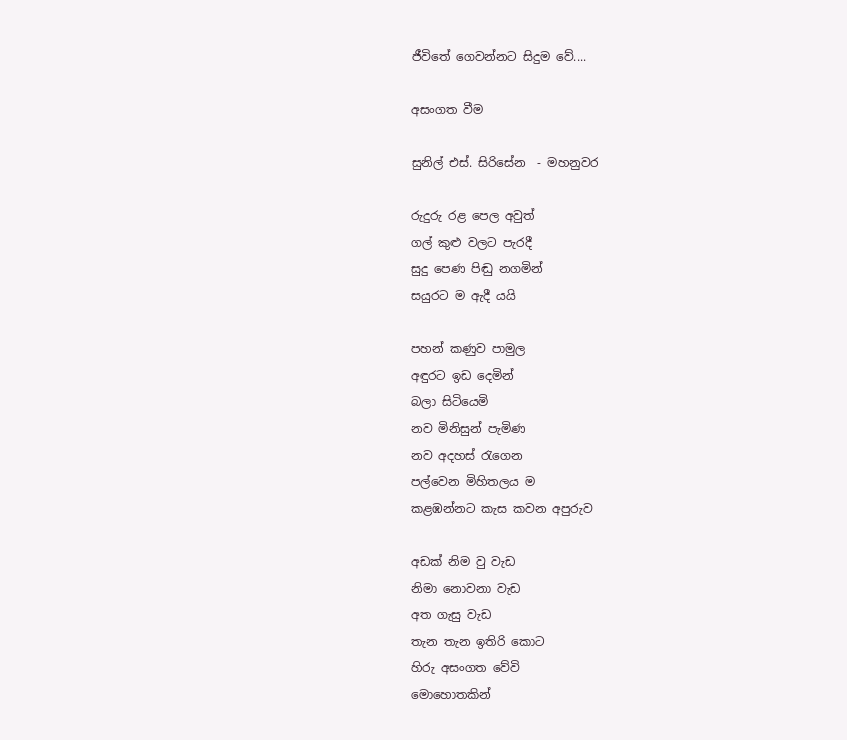ජීවිතේ ගෙවන්නට සිදුම වේ....

අසංගත වීම

සුනිල් එස්. සිරිසේන  - මහනුවර

රුදුරු රළ පෙල අවුත්
ගල් කුළු වලට පැරදී
සුදු පෙණ පිඬු නගමින්
සයුරට ම ඇදී යයි

පහන් කණුව පාමුල
අඳුරට ඉඩ දෙමින්
බලා සිටියෙමි
නව මිනිසුන් පැමිණ
නව අදහස් රැගෙන
පල්වෙන මිහිතලය ම
කළඹන්නට කැස කවන අපුරුව

අඩක් නිම වු වැඩ
නිමා නොවනා වැඩ
අත ගැසු වැඩ
තැන තැන ඉතිරි කොට
හිරු අසංගත වේවි
මොහොතකින්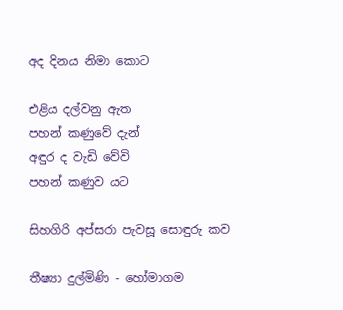අද දිනය නිමා කොට

එළිය දල්වනු ඇත
පහන් කණුවේ දැන්
අඳුර ද වැඩි වේවි
පහන් කණුව යට

සිහගිරි අප්සරා පැවසූ සොඳුරු කව

තීෂ්‍යා දුල්මිණි - හෝමාගම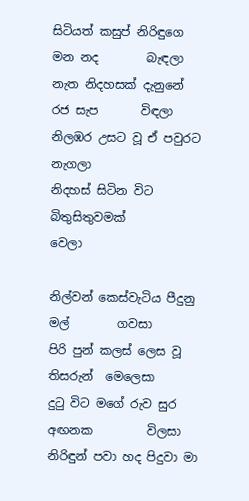සිටියත් කසුප් නිරිඳුගෙ මන නද        බැඳලා
නැත නිදහසක් දැනුනේ රජ සැප       විඳලා
නිලඹර උසට වූ ඒ පවුරට              නැගලා
නිදහස් සිටින විට බිතුසිතුවමක්        වෙලා

නිල්වන් කෙස්වැටිය පීදුනු මල්        ගවසා
පිරි පුන් කලස් ලෙස වූ තිසරුන්  මෙලෙසා
දුටු විට මගේ රුව සුර අඟනක         විලසා
නිරිඳුන් පවා හද පිදුවා මා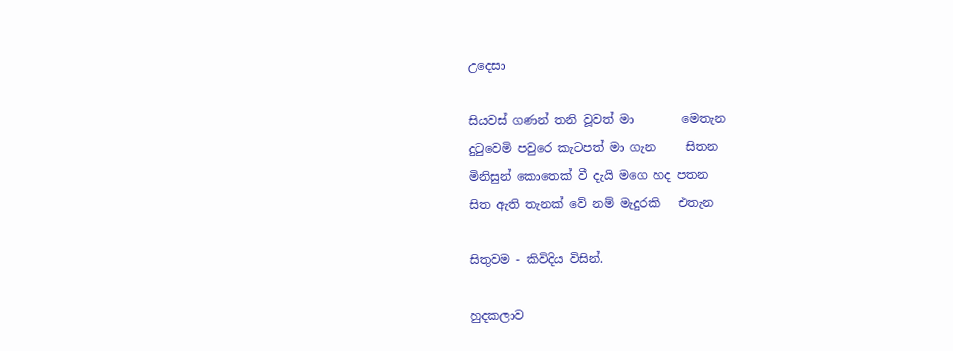උදෙසා

සියවස් ගණන් තනි වූවත් මා        මෙතැන
දුටුවෙමි පවුරෙ කැටපත් මා ගැන     සිතන
මිනිසුන් කොතෙක් වී දැයි මගෙ හද පතන
සිත ඇති තැනක් වේ නම් මැදුරකි   එතැන

සිතුවම - කිවිදිය විසින්.

හුදකලාව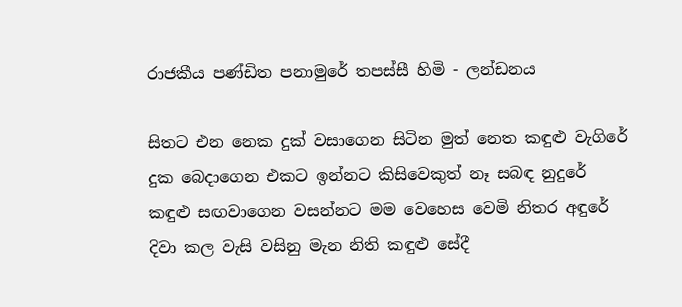රාජකීය පණ්ඩිත පනාමුරේ තපස්සී හිමි - ලන්ඩනය

සිතට එන නෙක දුක් වසාගෙන සිටින මුත් නෙත කඳුළු වැගිරේ
දුක බෙදාගෙන එකට ඉන්නට කිසිවෙකුත් නෑ සබඳ නුදුරේ
කඳුළු සඟවාගෙන වසන්නට මම වෙහෙස වෙමි නිතර අඳුරේ
දිවා කල වැසි වසිනු මැන නිති කඳුළු සේදී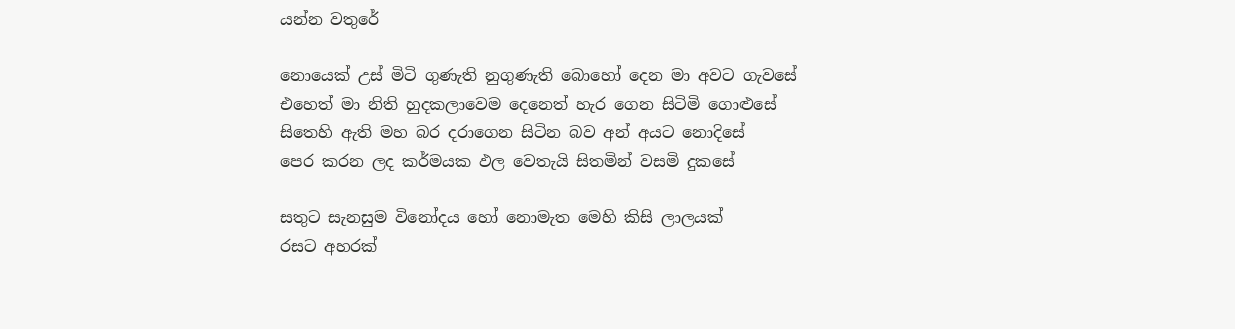යන්න වතුරේ

නොයෙක් උස් මිටි ගුණැති නුගුණැති බොහෝ දෙන මා අවට ගැවසේ
එහෙත් මා නිති හුදකලාවෙම දෙනෙත් හැර ගෙන සිටිමි ගොළුසේ
සිතෙහි ඇති මහ බර දරාගෙන සිටින බව අන් අයට නොදිසේ
පෙර කරන ලද කර්මයක ඵල වෙතැයි සිතමින් වසමි දුකසේ

සතුට සැනසුම විනෝදය හෝ නොමැත මෙහි කිසි ලාලයක්
රසට අහරක්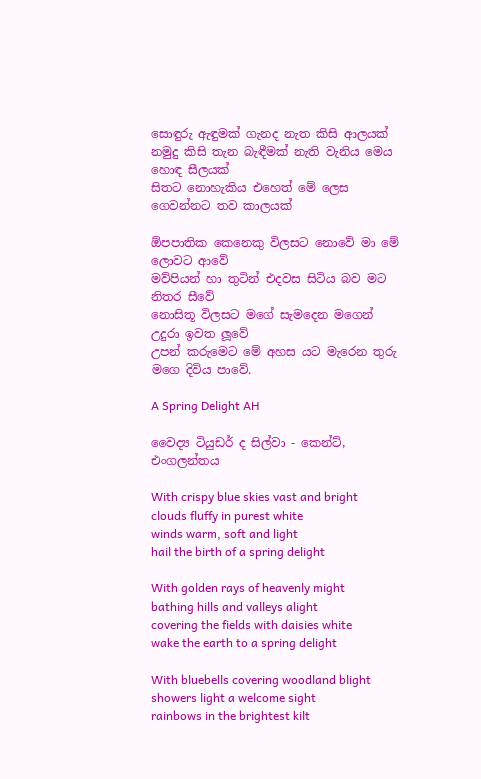සොඳුරු ඇඳුමක් ගැනද නැත කිසි ආලයක්
නමුදු කිසි තැන බැඳීමක් නැති වැනිය මෙය හොඳ සීලයක්
සිතට නොහැකිය එහෙත් මේ ලෙස ගෙවන්නට තව කාලයක්

ඕපපාතික කෙනෙකු විලසට නොවේ මා මේ ලොවට ආවේ
මව්පියන් හා තුටින් එදවස සිටිය බව මට නිතර සීවේ
නොසිතූ විලසට මගේ සැමදෙන මගෙන් උදුරා ඉවත ලූවේ
උපන් කරුමෙට මේ අහස යට මැරෙන තුරු මගෙ දිවිය පාවේ.

A Spring Delight AH

වෛද්‍ය ටියුඩර් ද සිල්වා - කෙන්ට්, එංගලන්තය

With crispy blue skies vast and bright
clouds fluffy in purest white
winds warm, soft and light
hail the birth of a spring delight

With golden rays of heavenly might
bathing hills and valleys alight
covering the fields with daisies white
wake the earth to a spring delight

With bluebells covering woodland blight
showers light a welcome sight
rainbows in the brightest kilt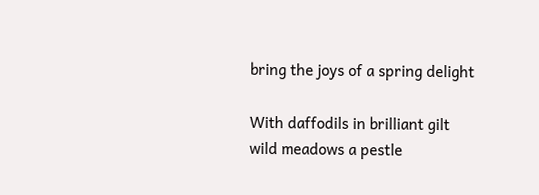bring the joys of a spring delight

With daffodils in brilliant gilt
wild meadows a pestle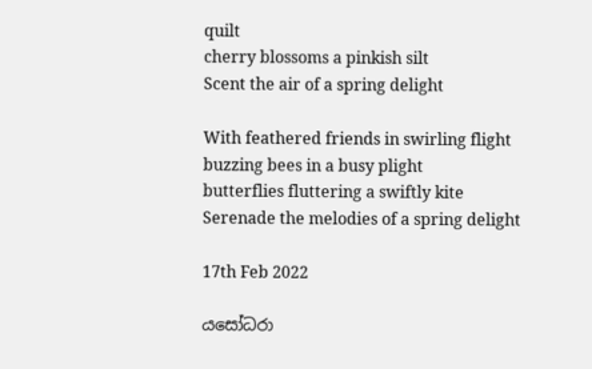quilt
cherry blossoms a pinkish silt
Scent the air of a spring delight

With feathered friends in swirling flight
buzzing bees in a busy plight
butterflies fluttering a swiftly kite
Serenade the melodies of a spring delight

17th Feb 2022

යසෝධරා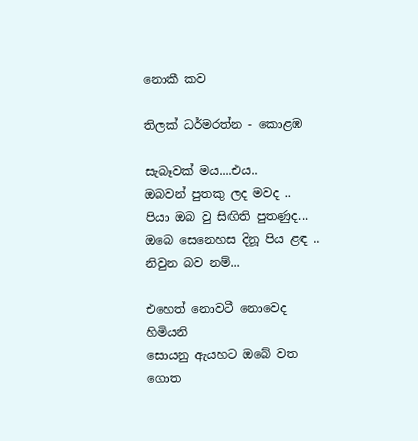නොකී කව

තිලක් ධර්මරත්න - කොළඹ

සැබෑවක් මය....එය..
ඔබවන් පුතකු ලද මවද ..
පියා ඔබ වු සිඟිති පුතණුද...
ඔබෙ සෙනෙහස දිනූ පිය ළඳ ..
නිවුන බව නම්...

එහෙත් නොවටී නොවෙද හිමියනි
සොයනු ඇයහට ඔබේ වත ගොත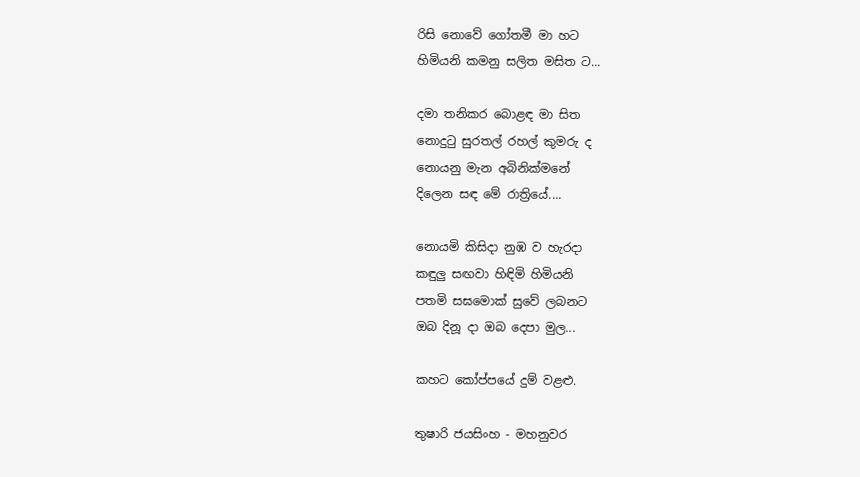රිසි නොවේ ගෝතමී මා හට
හිමියනි කමනු සලිත මසිත ට...

දමා තනිකර බොළඳ‍ මා සිත
නොදුටු සුරතල් රහල් කුමරු ද
නොයනු මැන අබිනික්මනේ
දිලෙන සඳ මේ රාත්‍රියේ....

නොයමි කිසිදා නුඹ ව හැරදා
කඳුලු සඟවා හිඳිමි හිමියනි
පතමි සඝමොක් සුවේ ලබනට
ඔබ දිනූ දා ඔබ දෙපා මුල...

කහට කෝප්පයේ දුම් වළළු.

තුෂාරි ජයසිංහ - මහනුවර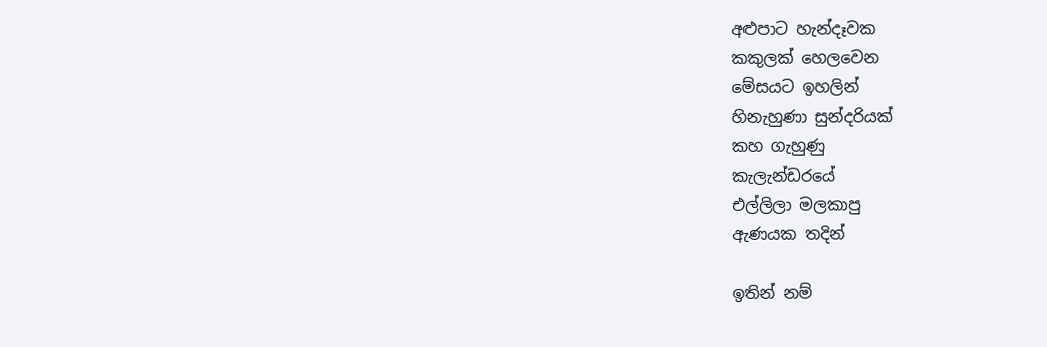අළුපාට හැන්දෑවක
කකුලක් හෙලවෙන
මේසයට ඉහලින්
හිනැහුණා සුන්දරියක්
කහ ගැහුණු
කැලැන්ඩරයේ
එල්ලිලා මලකාපු
ඇණයක තදින්

ඉතින් නම්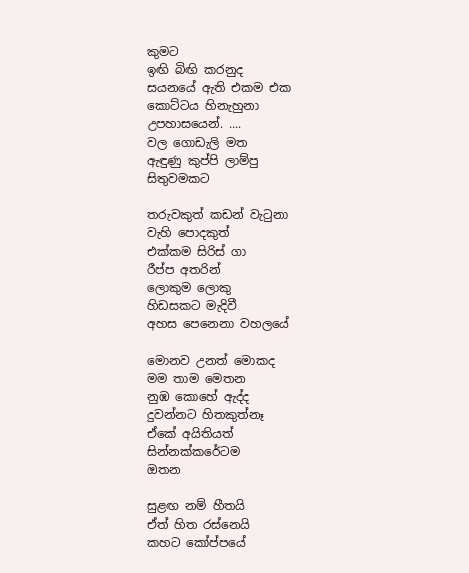කුමට
ඉඟි බිඟි කරනුද
සයනයේ ඇති එකම එක
කොට්ටය හිනැහුනා
උපහාසයෙන්. ....
වල ගොඩැලි මත
ඇඳුණු කුප්පි ලාම්පු
සිතුවමකට

තරුවකුත් කඩන් වැටුනා
වැහි පොදකුත්
එක්කම සිරිස් ගා
රීප්ප අතරින්
ලොකුම ලොකු
හිඩසකට මැදිවී
අහස පෙනෙනා වහලයේ

මොනව උනත් මොකද
මම තාම මෙතන
නුඹ කොහේ ඇද්ද
දුවන්නට හිතකුත්නෑ
ඒකේ අයිතියත්
සින්නක්කරේටම
ඔතන

සුළඟ නම් හීතයි
ඒත් හිත රස්නෙයි
කහට කෝප්පයේ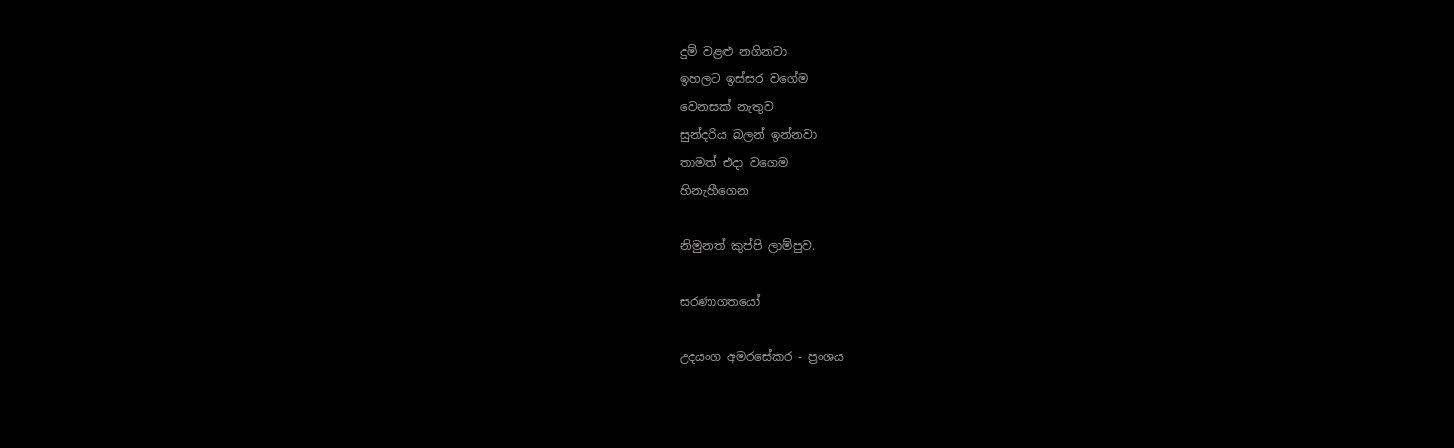දුම් වළළු නගිනවා
ඉහලට ඉස්සර වගේම
වෙනසක් නැතුව
සුන්දරිය බලන් ඉන්නවා
තාමත් එදා වගෙම
හිනැහීගෙන

නිමුනත් කුප්පි ලාම්පුව.

සරණාගතයෝ

උදයංග අමරසේකර - ප්‍රංශය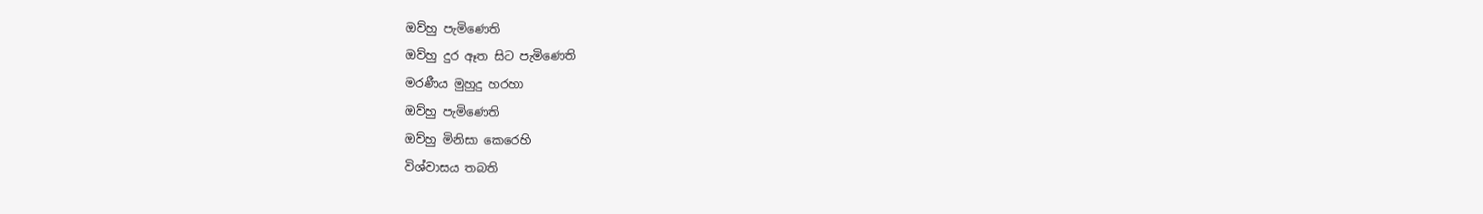ඔව්හු පැමිණෙති
ඔව්හු දුර ඈත සිට පැමිණෙති
මරණීය මුහුදු හරහා
ඔව්හු පැමිණෙති
ඔව්හු මිනිසා කෙරෙහි
විශ්වාසය තබති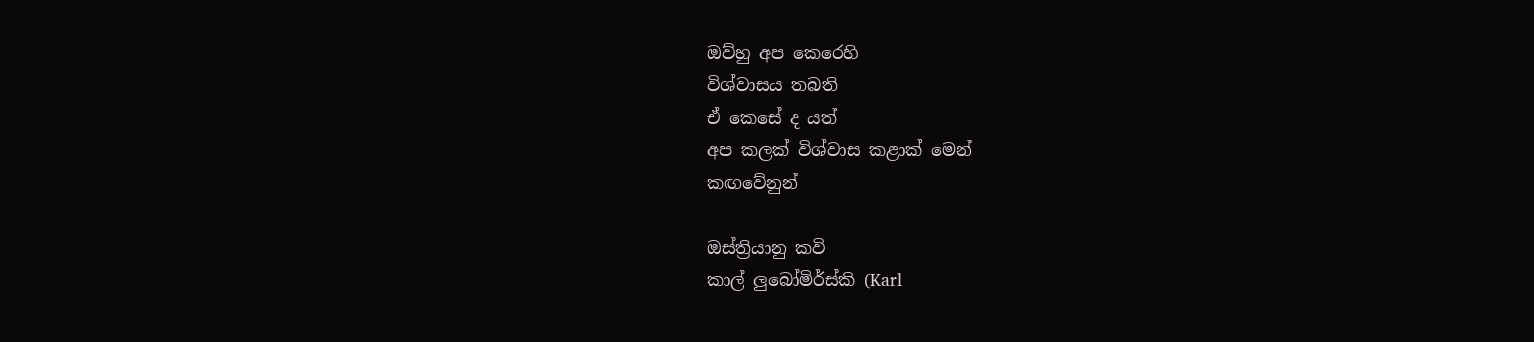ඔව්හු අප කෙරෙහි
විශ්වාසය තබති
ඒ කෙසේ ද යත්
අප කලක් විශ්වාස කළාක් මෙන්
කඟවේනුන්

ඔස්ත්‍රියානු කවි
කාල් ලුබෝමිර්ස්කි (Karl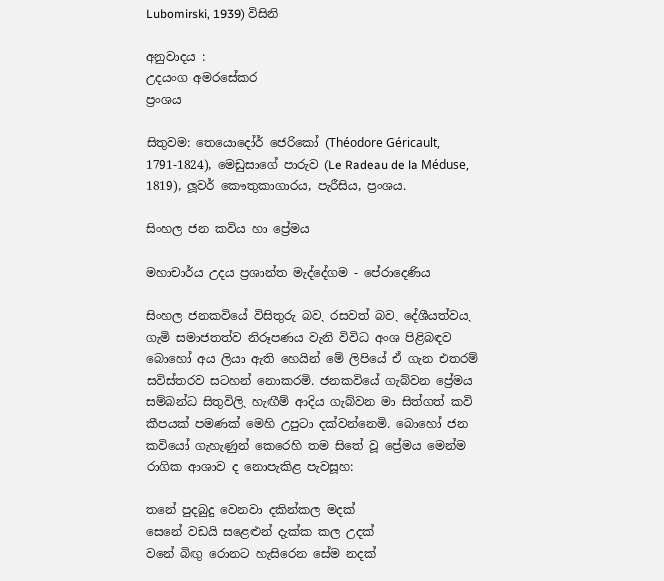Lubomirski, 1939) විසිනි

අනුවාදය :
උදයංග අමරසේකර
ප්‍රංශය

සිතුවම: තෙයොදෝර් ජෙරිකෝ (Théodore Géricault, 1791-1824), මෙඩුසාගේ පාරුව (Le Radeau de la Méduse, 1819), ලූවර් කෞතුකාගාරය, පැරීසිය, ප්‍රංශය.

සිංහල ජන කවිය හා ප්‍රේමය

මහාචාර්ය උදය ප්‍රශාන්ත මැද්දේගම - පේරාදෙණිය

සිංහල ජනකවියේ විසිතුරු බවˎ රසවත් බවˎ දේශීයත්වයˎ ගැමි සමාජතත්ව නිරූපණය වැනි විවිධ අංශ පිළිබඳව බොහෝ අය ලියා ඇති හෙයින් මේ ලිපියේ ඒ ගැන එතරම් සවිස්තරව සටහන් නොකරමි. ජනකවියේ ගැබ්වන ප්‍රේමය සම්බන්ධ සිතුවිලිˎ හැඟීම් ආදිය ගැබ්වන මා සිත්ගත් කවි කීපයක් පමණක් මෙහි උපුටා දක්වන්නෙමි. බොහෝ ජන කවියෝ ගැහැණුන් කෙරෙහි තම සිතේ වූ ප්‍රේමය මෙන්ම රාගික ආශාව ද නොපැකිළ පැවසූහ:

තනේ පුදබුදු වෙනවා දකින්කල මදක්
සෙනේ වඩයි සළෙ‍‍ළුන් දැක්ක කල උදක්
වනේ බිඟු රොනට හැසිරෙන සේම නදක්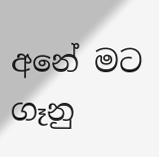අනේ මට ගෑනු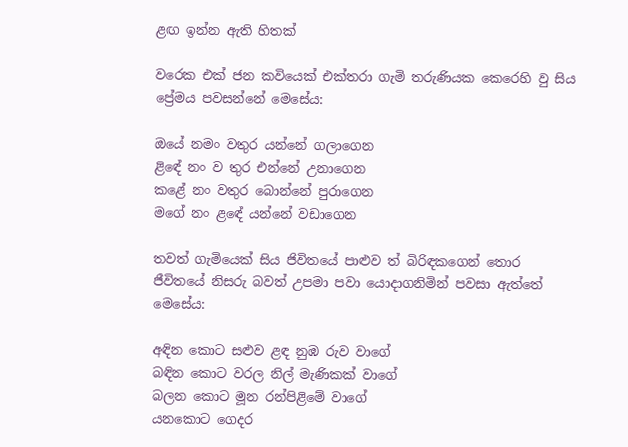ළඟ ඉන්න ඇති හිතක්

වරෙක එක් ජන කවියෙක් එක්තරා ගැමි තරුණියක කෙරෙහි වු සිය ප්‍රේමය පවසන්නේ මෙසේය:

ඔයේ නමං වතුර යන්නේ ගලාගෙන
ළිඳේ නං ව තුර එන්නේ උනාගෙන
කළේ නං වතුර බොන්නේ පුරාගෙන
මගේ නං ළඳේ යන්නේ වඩාගෙන

තවත් ගැමියෙක් සිය ජිවිතයේ පාළුව ත් බිරිඳකගෙන් ‌තොර ජීවිතයේ නිසරු බවත් උපමා පවා යොදාගනිමින් පවසා ඇත්තේ මෙසේය:

අඳින කොට ස‍ළුව ළඳ නුඹ රුව වාගේ
බඳින කොට වරල නිල් මැණිකක් වාගේ
බලන කොට මූන රන්පිළිමේ වාගේ
යනකොට ගෙදර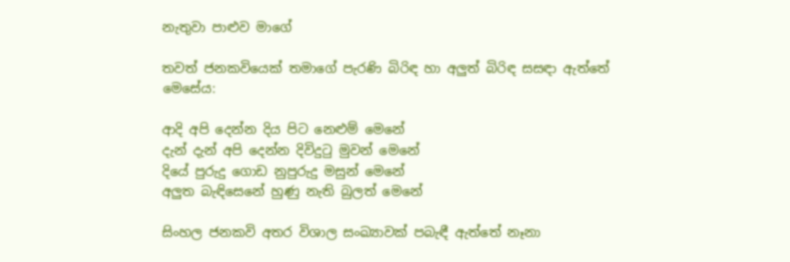නැතුවා පාළුව මාගේ

තවත් ජනකවියෙක් තමාගේ පැරණි බිරිඳ හා අලුත් බිරිඳ සසඳා ඇත්තේ මෙසේය:

ආදි අපි දෙන්න දිය පිට නෙ‍ළුම් මෙනේ
දැන් දැන් අපි දෙන්න දිවිදුටු මුවන් මෙනේ
දියේ පුරුදු ගොඩ නුපුරුදු මසුන් මෙනේ
අලුත බැඳිසෙනේ හුණු නැති බුලත් මෙනේ

සිංහල ජනකවි අතර විශාල සංඛ්‍යාවක් පබැඳී ඇත්තේ නෑනා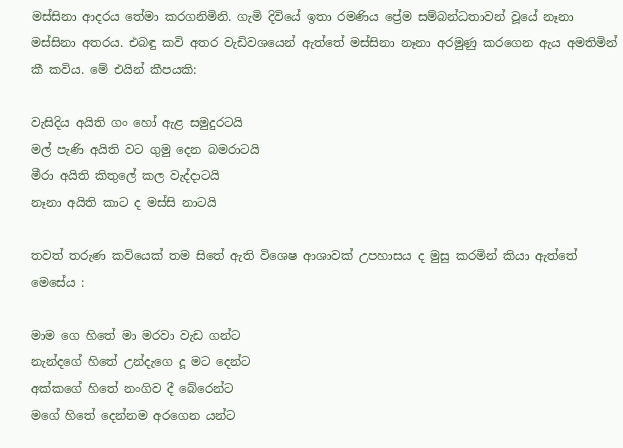මස්සිනා ආදරය තේමා කරගනිමිනි. ගැමි දිවියේ ඉතා රමණිය ප්‍රේම සම්බන්ධතාවන් වූයේ නෑනා මස්සිනා අතරය. එබඳු කවි අතර වැඩිවශයෙන් ඇත්තේ මස්සිනා නෑනා අරමුණු කරගෙන ඇය අමතිමින් කී කවිය. මේ එයින් කීපයකි:

වැසිදිය අයිති ගං හෝ ඇළ සමුදුරටයි
මල් පැණි අයිති වට ගුමු දෙන බමරාටයි
මීරා අයිති කිතුලේ කල වැද්දාටයි
නෑනා අයිති කාට ද මස්සි නාටයි

තවත් තරුණ කවියෙක් තම සිතේ ඇති වි‌ශෙෂ ආශාවක් උපහාසය ද මුසු කරමින් කියා ඇත්තේ මෙසේය :

මාම ගෙ හිතේ මා මරවා වැඩ ගන්ට
නැන්දගේ හිතේ උන්දැගෙ දූ මට දෙන්ට
අක්කගේ හිතේ නංගිව දී බේරෙන්ට
මගේ හිතේ දෙන්නම අරගෙන යන්ට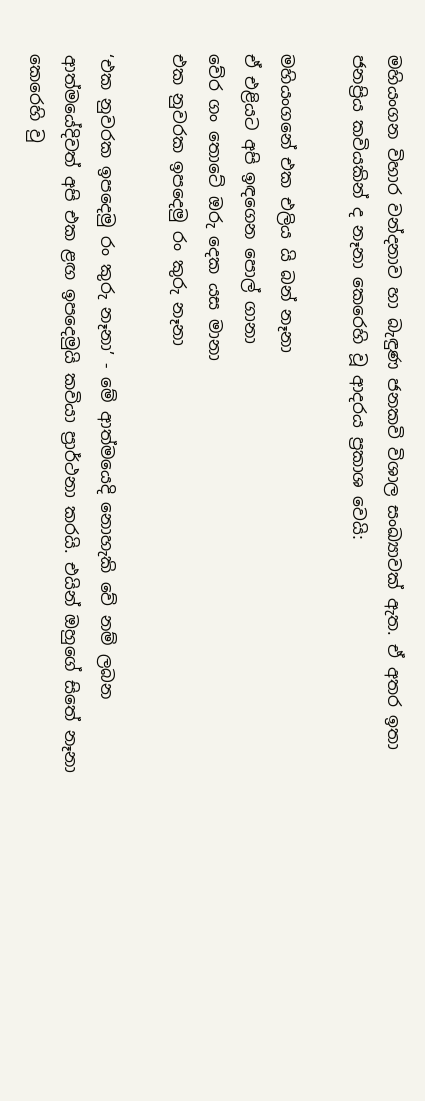මහියංගන විහාර වන්දනාව හා බැඳුණ ජනකවි විශාල සංඛ්‍යාවක් ඇත. ඒ අතර ඉතා ජනප්‍රිය කවියකින් ද නෑනා කෙරෙහි වූ ආදරය ප්‍රකාශ වෙයි:

මහියංගනේ එක එලිය යි බන් නෑනා
ඒ එළියට අපි ඉඳගෙන පොල් ගානා
වේර ගං තොටේ ඔරු දෙක යස මානා
එක නුවරක ඉපදෙමු රං කුරු නෑනා

‘එක නුවරක ඉපදෙමු රං කුරු නෑනා’ - මේ ආත්මයෙදි නොහැකි වේ නම් ලබන ආත්මයේදිවත් අපි එක ළඟ ඉපදෙමුයි කවියා ප්‍රාර්ථනා කරයි. එයින් ඔහුගේ සිතේ නෑනා කෙරෙහි වු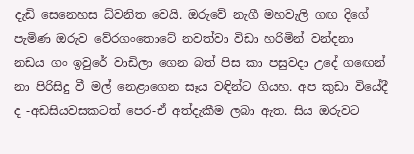දැඩි සෙනෙහස ධ්වනිත වෙයි. ඔරුවේ නැගී මහවැලි ගඟ දිගේ පැමිණ ඔරුව වේරගංතොටේ නවත්වා විඩා හරිමින් වන්දනා නඩය ගං ඉවු‌රේ වාඩිලා ගෙන බත් පිස කා පසුවදා උදේ ගඟෙන් නා පිරිසිදු වී මල් නෙළාගෙන සෑය වඳින්ට ගියහ. අප කුඩා වියේදී ද -අඩසියවසකටත් පෙර-ඒ අත්දැකීම ලබා ඇත. සිය ඔරුවට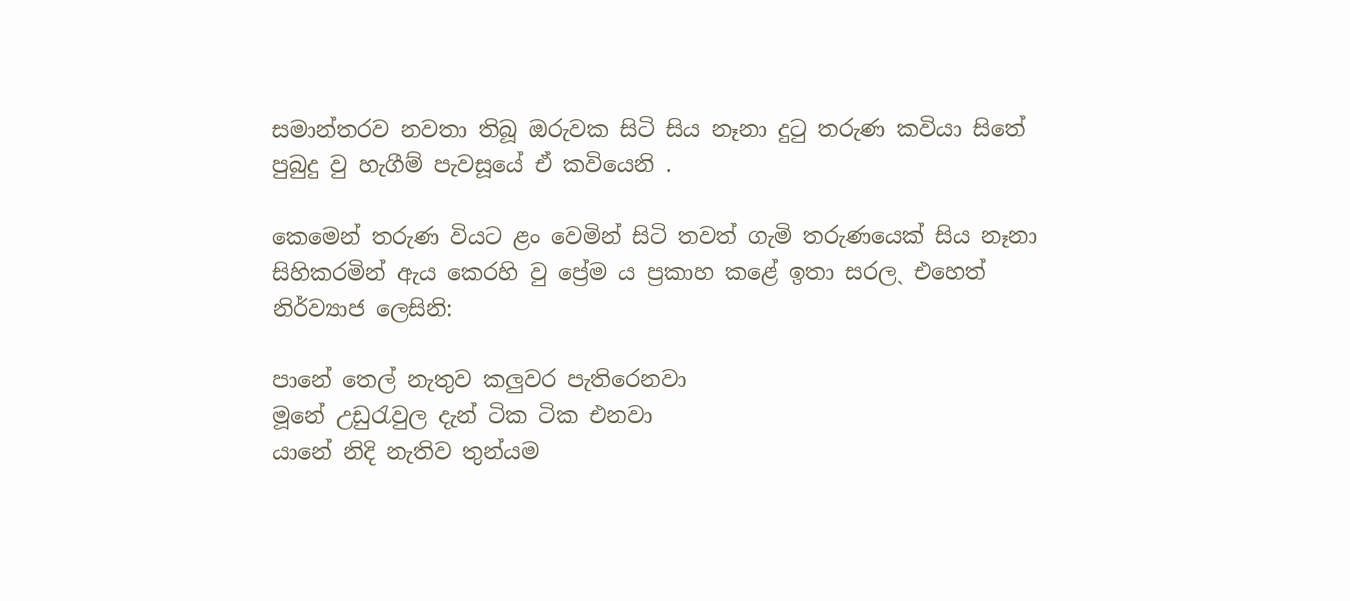සමාන්තරව නවතා තිබූ ඔරුවක සිටි සිය නෑනා දුටු තරුණ කවියා සිතේ පුබුදු වු හැගීම් පැවසූයේ ඒ කවියෙනි .

කෙමෙන් තරුණ වියට ළං වෙමින් සිටි තවත් ගැමි තරුණයෙක් සිය නෑනා සිහිකරමින් ඇය කෙරහි වු ප්‍රේම ය ප්‍රකාහ කළේ ඉතා සරලˎ එහෙත් නිර්ව්‍යාජ ලෙසිනි:

පානේ තෙල් නැතුව කලුවර පැතිරෙනවා
මූනේ උඩුරැවුල දැන් ටික ටික එනවා
යානේ නිදි නැතිව තුන්යම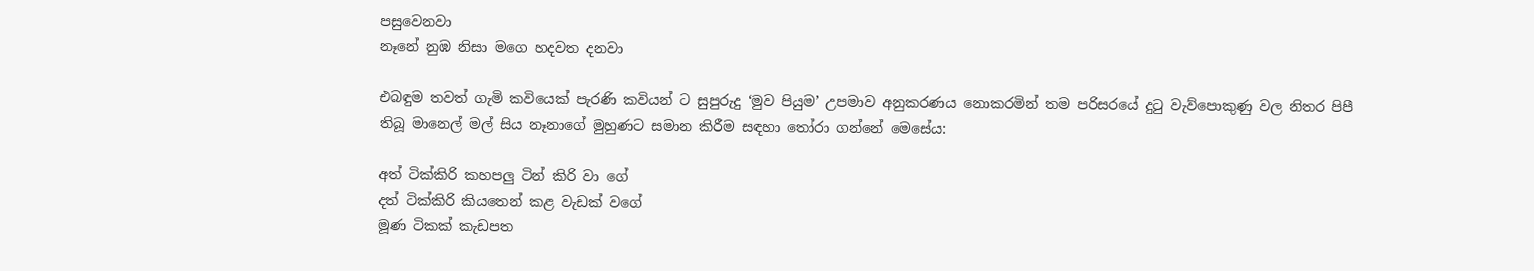පසුවෙනවා
නෑනේ නුඹ නිසා මගෙ හදවත දනවා

එබඳුම තවත් ගැමි කවියෙක් පැරණි කවියන් ට සුපුරුදු ‘මුව පියුම’ උපමාව අනුකරණය නොකරමින් තම පරිසරයේ දුටු වැව්පොකුණු වල නිතර පිපී තිබූ මානෙල් මල් සිය නෑනාගේ මුහුණට සමාන කිරීම සඳහා තෝරා ගන්නේ මෙසේය:

අත් ටික්කිරි කහපලු ටින් කිරි වා ගේ
දත් ටික්කිරි කියතෙන් කළ වැඩක් වගේ
මූණ ටිකක් කැඩපත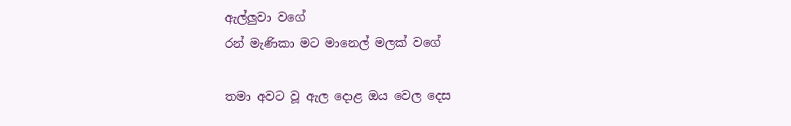ඇල්ලුවා වගේ
රන් මැණිකා මට මානෙල් මලක් වගේ

තමා අවට වූ ඇල දොළ ඔය වෙල දෙස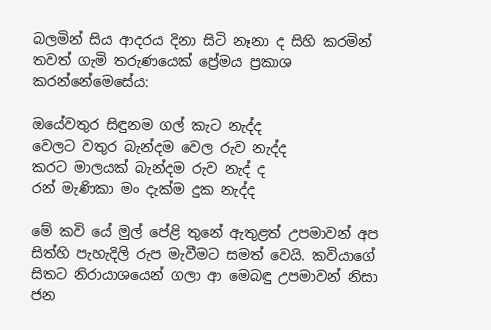බලමින් සිය ආදරය දිනා සිටි නෑනා ද සිහි කරමින් තවත් ගැමි තරුණයෙක් ප්‍රේමය ප්‍රකාශ කරන්නේමෙසේය:

ඔයේවතුර සිඳුනම ගල් කැට නැද්ද
වෙලට වතුර බැන්දම වෙල රුව නැද්ද
කරට මාලයක් බැන්දම රුව නැද් ද
රන් මැණිකා මං දැක්ම දුක නැද්ද

මේ කවි යේ මුල් පේළි තුනේ ඇතුළත් උපමාවන් අප සිත්හි පැහැදිලි රුප මැවීමට සමත් වෙයි. කවියාගේ සිතට නිරායාශයෙන් ගලා ආ මෙබඳු උපමාවන් නිසා ජන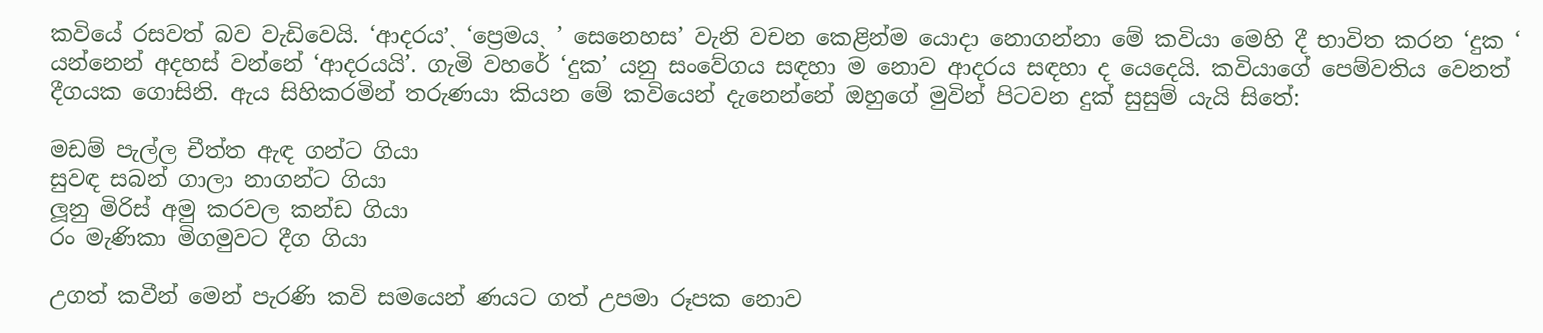කවියේ රසවත් බව වැඩිවෙයි. ‘ආදරය’ˎ ‘ප්‍රෙමයˎ ’ සෙනෙහස’ වැනි වචන කෙළින්ම යොදා නොගන්නා මේ කවියා මෙහි දී භාවිත කරන ‘දුක ‘ යන්නෙන් අදහස් වන්නේ ‘ආදරයයි’. ගැමි වහරේ ‘දුක’ යනු සංවේගය සඳහා ම නොව ආදරය සඳහා ද යෙදෙයි. කවියාගේ පෙම්වතිය වෙනත් දීගයක ගොසිනි. ඇය සිහිකරමින් තරුණයා කියන මේ කවියෙන් දැනෙන්නේ ඔහුගේ මුවින් පිටවන දුක් සුසුම් යැයි සිතේ:

මඩම් පැල්ල චීත්ත ඇඳ ගන්ට ගියා
සුවඳ සබන් ගාලා නාගන්ට ගියා
ලූනු මිරිස් අමු කරවල කන්ඩ ගියා
රං මැණිකා මිගමුවට දීග ගියා

උගත් කවීන් මෙන් පැරණි කවි සමයෙන් ණයට ගත් උපමා රූපක නොව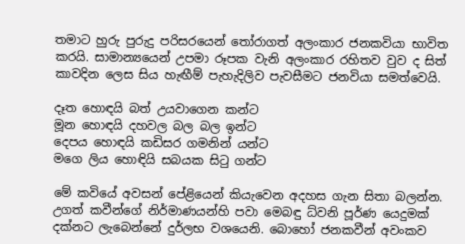තමාට හුරු පුරුදු පරිසරයෙන් තෝරාගත් අලංකාර ජනකවියා භාවිත කරයි. සාමාන්‍යයෙන් උපමා රූපක වැනි අලංකාර රහිතව වුව ද සිත් කාවදින ලෙස සිය හැඟීම් පැහැදිලිව පැවසීමට ජනවියා සමත්වෙයි.

දෑත හොඳයි බත් උයවාගෙන කන්ට
මූන හොඳයි දහවල බල බල ඉන්ට
දෙපය හොඳයි කඩිසර ගමනින් යන්ට
මගෙ ලිය හොඳියි සබයක සිටු ගන්ට

මේ කවියේ අවසන් පේළියෙන් කියැවෙන අදහස ගැන සිතා බලන්න. උගත් කවීන්ගේ නිර්මාණයන්හි පවා මෙබඳු ධ්වනි පූර්ණ යෙදුමක් දක්නට ලැබෙන්නේ දුර්ලභ වශයෙනි. බොහෝ ජනකවීන් අවංකව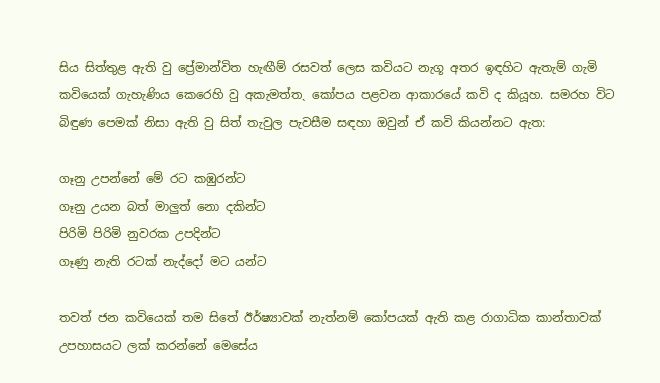සිය සිත්තුළ ඇති වු ප්‍රේමාන්විත හැඟීම් රසවත් ලෙස කවියට නැගූ අතර ඉඳහිට ඇතැම් ගැමි කවියෙක් ගැහැණිය කෙරෙහි වු අකැමත්තˎ කෝපය පළවන ආකාරයේ කවි ද කියූහ. සමරහ විට බිඳුණ පෙමක් නිසා ඇති වු සිත් තැවුල පැවසීම සඳහා ඔවුන් ඒ කවි කියන්නට ඇත:

ගෑනු උපන්නේ මේ රට කඹුරන්ට
ගෑනු උයන බත් මාලුත් නො දකින්ට
පිරිමි පිරිමි නුවරක උපදින්ට
ගෑණු නැති රටක් නැද්දෝ මට යන්ට

තවත් ජන කවියෙක් තම සිතේ ඊර්ෂ්‍යාවක් නැත්නම් කෝපයක් ඇති කළ රාගාධික කාන්තාවක් උපහාසයට ලක් කරන්නේ මෙසේය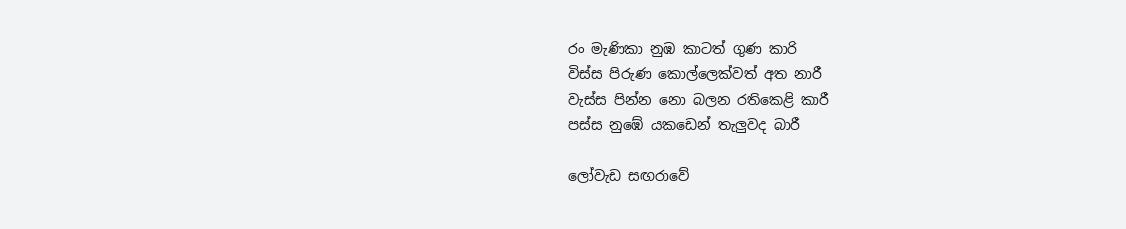රං මැණිකා නුඹ කාටත් ගුණ කාරි
විස්ස පිරුණ කොල්ලෙක්වත් අත නාරී
වැස්ස පින්න නො බලන රතිකෙළි කාරී
පස්ස නුඹේ යකඩෙන් තැලුවද බාරී

ලෝවැඩ සඟරාවේ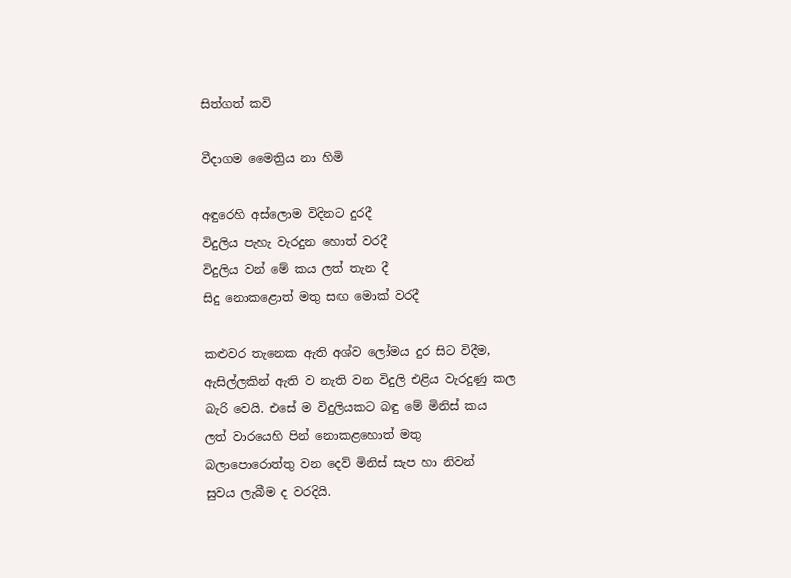සිත්ගත් කවි

වීදාගම මෛත්‍රිය නා හිමි

අඳුරෙහි අස්ලොම විදිනට දුරදී
විදුලිය පැහැ වැරදුන හොත් වරදී
විදුලිය වන් මේ කය ලත් තැන දී
සිදු නොකළොත් මතු සඟ මොක් වරදී

කළුවර තැනෙක ඇති අශ්ව ලෝමය දුර සිට විදීම,
ඇසිල්ලකින් ඇති ව නැති වන විදුලි එළිය වැරදුණු කල
බැරි වෙයි. එසේ ම විදුලියකට බඳු මේ මිනිස් කය
ලත් වාරයෙහි පින් නොකළහොත් මතු
බලාපොරොත්තු වන දෙව් මිනිස් සැප හා නිවන්
සුවය ලැබීම ද වරදියි.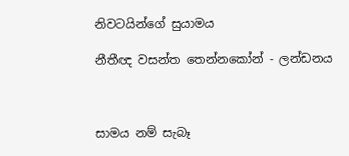නිවටයින්ගේ සුයාමය

නීතීඥ වසන්ත තෙන්නකෝන් - ලන්ඩනය



සාමය නම් සැබෑ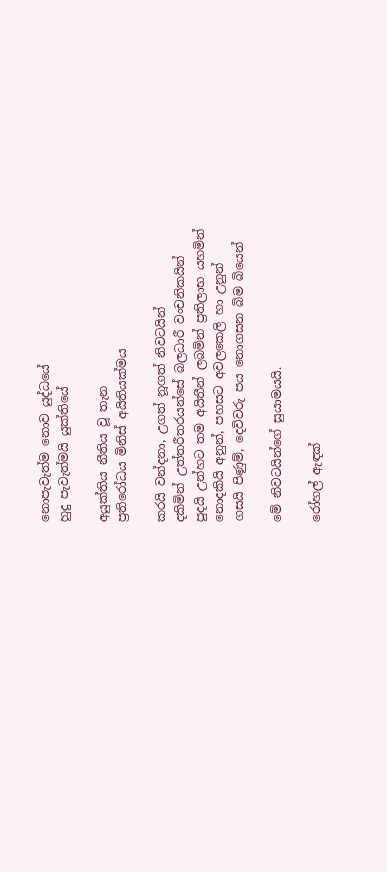නොපැවැත්ම නොව යුද්ධයේ
හුදු පැවැත්මයි යුක්තියේ

අයුක්තිය නීතිය වූ තැන
ප්‍රතිරෝධය මිනිස් අයිතියක්මය

කරයි වන්දනා, උගත් නූගත් නිවටයින්
දකිමින් උත්තරීතරයන්සේ බලධාරී වංචනිකයින්
පුදයි උන්හට තම අයිතීන් ලබමින් ප්‍රතිලාභ යහමින්
නොදකියි අනුන්, පහසට අවලකෙලි හා උනුන්
ගසයි පිණුම්, දෙවිවරු පය නොගසන බිම බියෙන්

මේ නිවටයින්ගේ සුයාමයයි.

රෝහල් ඇඳක්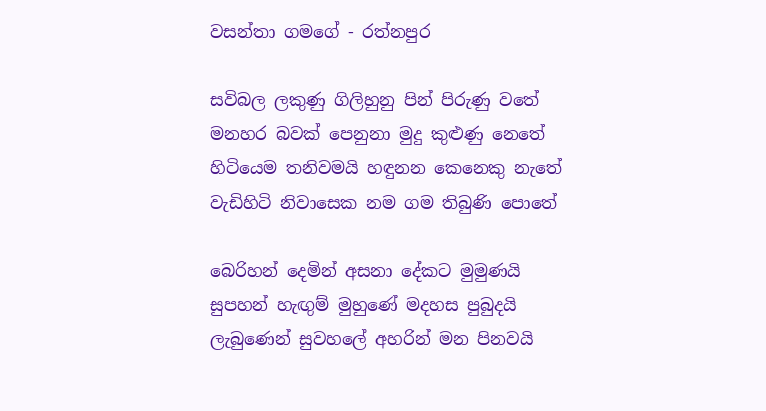වසන්තා ගමගේ - රත්නපුර

සවිබල ලකුණු ගිලිහුනු පින් පිරුණු වතේ
මනහර බවක් පෙනුනා මුදු කුළුණු නෙතේ
හිටියෙම තනිවමයි හඳුනන කෙනෙකු නැතේ
වැඩිහිටි නිවාසෙක නම ගම තිබුණි පොතේ

බෙරිහන් දෙමින් අසනා දේකට මුමුණයි
සුපහන් හැඟුම් මුහුණේ මදහස පුබුදයි
ලැබුණෙන් සුවහලේ අහරින් මන පිනවයි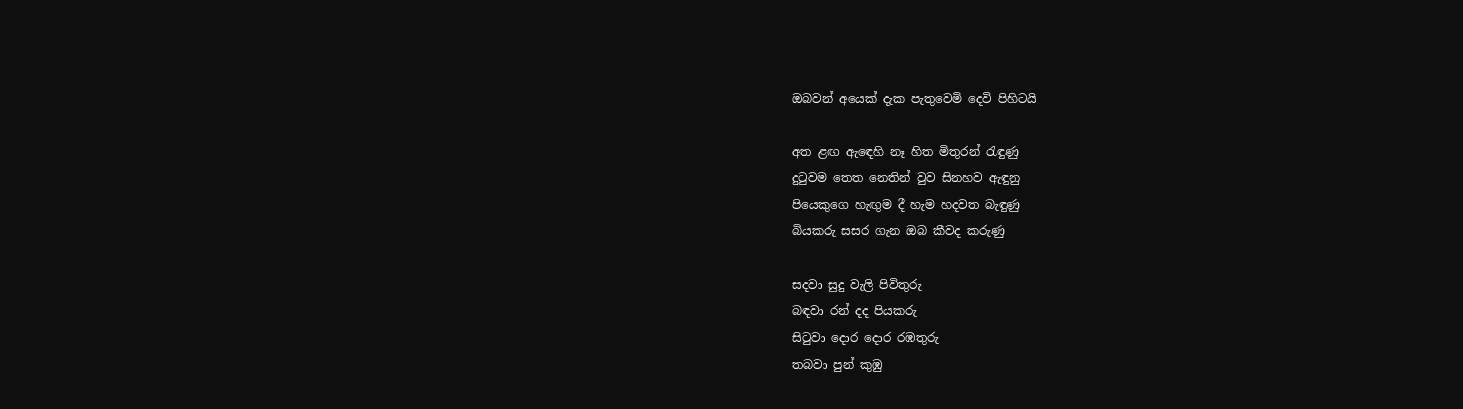ඔබවන් අයෙක් දැක පැතුවෙමි දෙවි පිහිටයි

අත ළඟ ඇඳෙහි නෑ හිත මිතුරන් රැඳුණු
දුටුවම තෙත නෙතින් වුව සිනහව ඇඳුනු
පියෙකුගෙ හැඟුම දී හැම හදවත බැඳුණු
බියකරු සසර ගැන ඔබ කීවද කරුණු

සදවා සුදු වැලි පිවිතුරු
බඳවා රන් දද පියකරු
සිටුවා දොර දොර රඹතුරු
තබවා පුන් කුඹු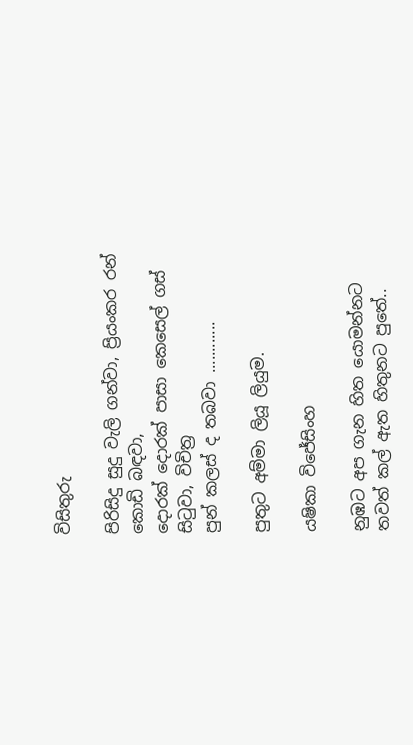විසිතුරු

පිරිසිදු සුදු වැලි ගන්වා, ප්‍රියංකර රන් කොඩි බඳවා,
දොරක් දොරක් පාසා කෙසෙල් ගස් සිටුවා, විචිත්‍ර
පුන් කලස් ද තබවා ............

පුතුට අම්මා ලියූ ලියුම.

යෂිකා විජේසිංහ

නුඹට අප ගැන හිත යොමන්නට
තවත් කල් ඇත හිතුනට පුතේ..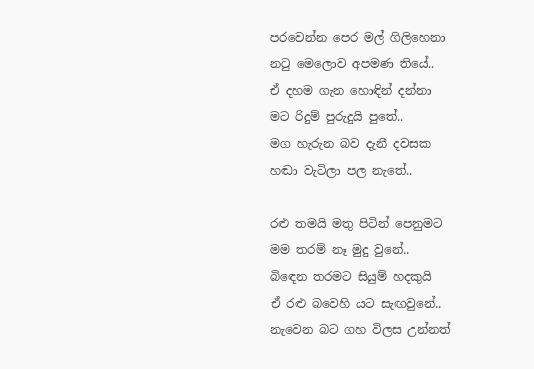පරවෙන්න පෙර මල් ගිලිහෙනා
නටු මෙලොව අපමණ තියේ..
ඒ දහම ගැන හොඳින් දන්නා
මට රිදුම් පුරුදුයි පුතේ..
මග හැරුන බව දැනී දවසක
හඬා වැටිලා පල නැතේ..

රළු තමයි මතු පිටින් පෙනුමට
මම තරම් නෑ මුදු වුනේ..
බිඳෙන තරමට සියුම් හදකුයි
ඒ රළු බවෙහි යට සැඟවුනේ..
නැවෙන බට ගහ විලස උන්නත්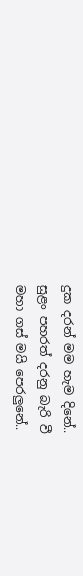දුක දරන් මම හැම දිනේ..
සුළං පහරත් දරනු බැරි වී
මහා ගස් මයි පෙරලුනේ..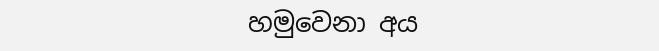හමුවෙනා අය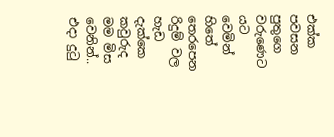එක්ක පවසන
පුතුගෙ වරුණෙට යට වෙමින්
හිතේ තෙරපෙන රිදුම් වල හැඩ
දැක්කෙ කවුරුද මම මිස වෙනින්..
එදා දුටු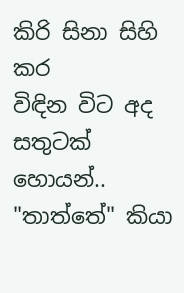කිරි සිනා සිහි කර
විඳින විට අද සතුටක් හොයන්..
"තාත්තේ" කියා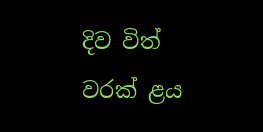දිව විත්
වරක් ළය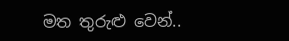මත තුරුළු වෙන්..